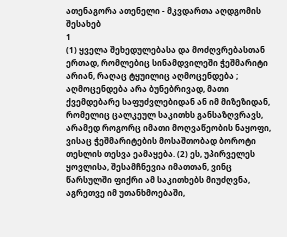ათენაგორა ათენელი - მკვდართა აღდგომის შესახებ
1
(1) ყველა შეხედულებასა და მოძღვრებასთან ერთად, რომლებიც სინამდვილეში ჭეშმარიტი არიან, რაღაც ტყუილიც აღმოცენდება ; აღმოცენდება არა ბუნებრივად, მათი ქვემდებარე საფუძვლებიდან ან იმ მიზეზიდან, რომელიც ცალკეულ საკითხს განსაზღვრავს, არამედ როგორც იმათი მოღვაწეობის ნაყოფი, ვისაც ჭეშმარიტების მოსაშთობად ბოროტი თესლის თესვა ეამაყება. (2) ეს, უპირველეს ყოვლისა, შესამჩნევია იმათთან, ვინც წარსულში ფიქრი ამ საკითხებს მიუძღვნა, აგრეთვე იმ უთანხმოებაში,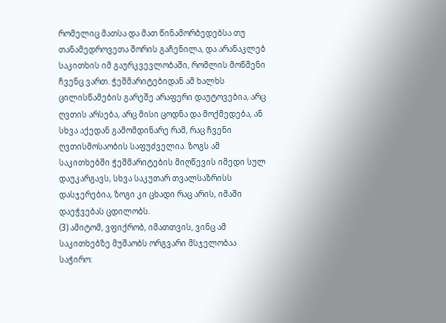რომელიც მათსა და მათ წინამორბედებსა თუ თანამედროვეთა შორის გაჩენილა, და არანაკლებ საკითხის იმ გაურკვევლობაში, რომლის მოწმენი ჩვენც ვართ. ჭეშმარიტებიდან ამ ხალხს ცილისწამების გარეშე არაფერი დაუტოვებია, არც ღვთის არსება, არც მისი ცოდნა და მოქმედება, ან სხვა აქედან გამომდინარე რამ, რაც ჩვენი ღვთისმოსაობის საფუძველია. ზოგს ამ საკითხებში ჭეშმარიტების მიღწევის იმედი სულ დაუკარგავს, სხვა საკუთარ თვალსაზრისს დასჯერებია, ზოგი კი ცხადი რაც არის, იმაში დაეჭვებას ცდილობს.
(3) ამიტომ, ვფიქრობ, იმათთვის, ვინც ამ საკითხებზე მუშაობს ორგვარი მსჯელობაა საჭირო: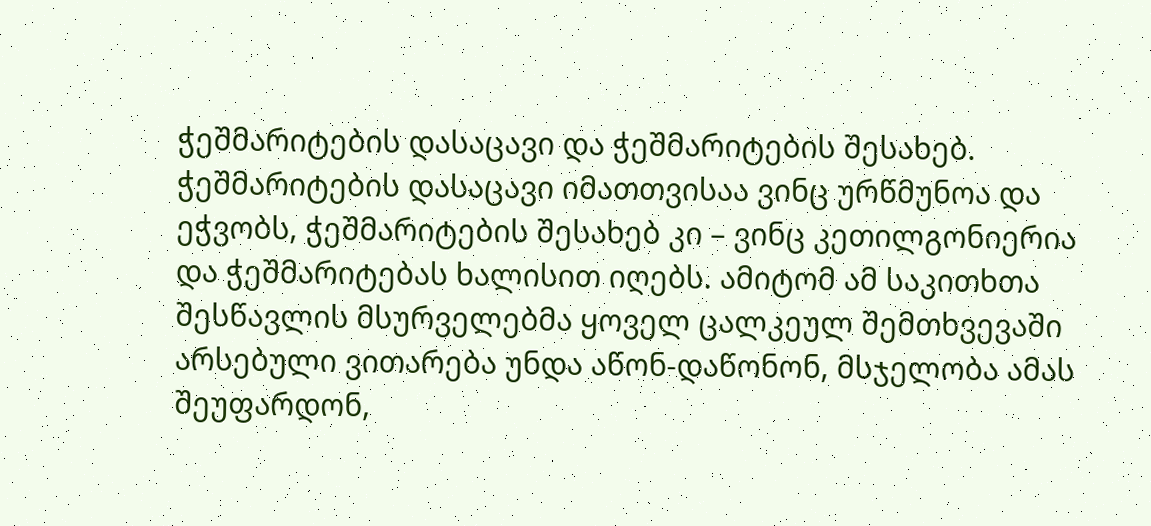ჭეშმარიტების დასაცავი და ჭეშმარიტების შესახებ. ჭეშმარიტების დასაცავი იმათთვისაა ვინც ურწმუნოა და ეჭვობს, ჭეშმარიტების შესახებ კი – ვინც კეთილგონიერია და ჭეშმარიტებას ხალისით იღებს. ამიტომ ამ საკითხთა შესწავლის მსურველებმა ყოველ ცალკეულ შემთხვევაში არსებული ვითარება უნდა აწონ-დაწონონ, მსჯელობა ამას შეუფარდონ,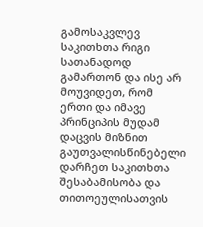გამოსაკვლევ საკითხთა რიგი სათანადოდ გამართონ და ისე არ მოუვიდეთ, რომ ერთი და იმავე პრინციპის მუდამ დაცვის მიზნით გაუთვალისწინებელი დარჩეთ საკითხთა შესაბამისობა და თითოეულისათვის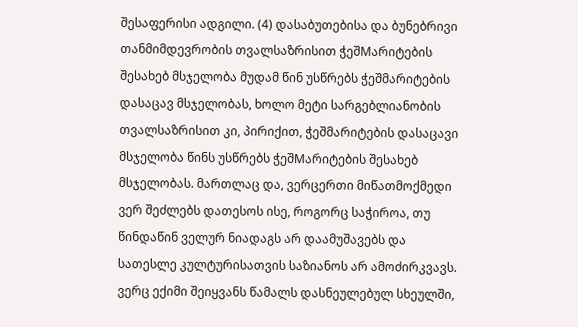შესაფერისი ადგილი. (4) დასაბუთებისა და ბუნებრივი თანმიმდევრობის თვალსაზრისით ჭეშMარიტების შესახებ მსჯელობა მუდამ წინ უსწრებს ჭეშმარიტების დასაცავ მსჯელობას, ხოლო მეტი სარგებლიანობის თვალსაზრისით კი, პირიქით, ჭეშმარიტების დასაცავი მსჯელობა წინს უსწრებს ჭეშMარიტების შესახებ მსჯელობას. მართლაც და, ვერცერთი მიწათმოქმედი ვერ შეძლებს დათესოს ისე, როგორც საჭიროა, თუ წინდაწინ ველურ ნიადაგს არ დაამუშავებს და სათესლე კულტურისათვის საზიანოს არ ამოძირკვავს. ვერც ექიმი შეიყვანს წამალს დასნეულებულ სხეულში,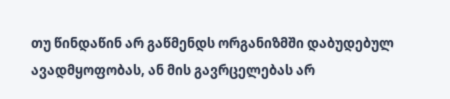თუ წინდაწინ არ გაწმენდს ორგანიზმში დაბუდებულ ავადმყოფობას, ან მის გავრცელებას არ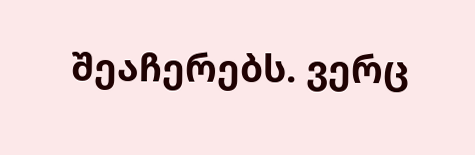შეაჩერებს. ვერც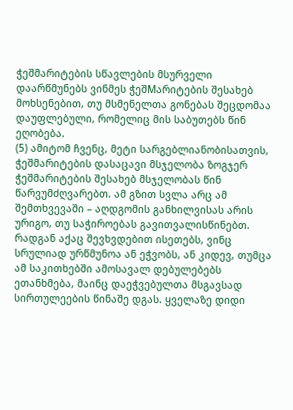ჭეშმარიტების სწავლების მსურველი დაარწმუნებს ვინმეს ჭეშMარიტების შესახებ მოხსენებით, თუ მსმენელთა გონებას შეცდომაა დაუფლებული, რომელიც მის საბუთებს წინ ეღობება.
(5) ამიტომ ჩვენც, მეტი სარგებლიანობისათვის, ჭეშმარიტების დასაცავი მსჯელობა ზოგჯერ ჭეშმარიტების შესახებ მსჯელობას წინ წარვუმძღვარებთ. ამ გზით სვლა არც ამ შემთხვევაში – აღდგომის განხილვისას არის ურიგო, თუ საჭიროებას გავითვალისწინებთ. რადგან აქაც შევხვდებით ისეთებს, ვინც სრულიად ურწმუნოა ან ეჭვობს, ან კიდევ, თუმცა ამ საკითხებში ამოსავალ დებულებებს ეთანხმება, მაინც დაეჭვებულთა მსგავსად სირთულეების წინაშე დგას. ყველაზე დიდი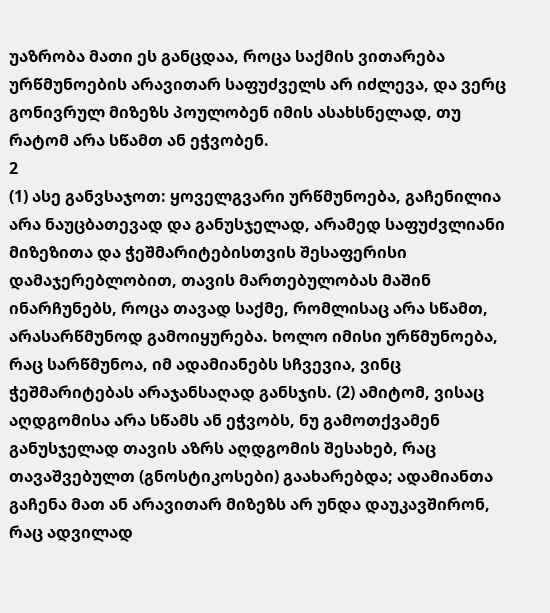უაზრობა მათი ეს განცდაა, როცა საქმის ვითარება ურწმუნოების არავითარ საფუძველს არ იძლევა, და ვერც გონივრულ მიზეზს პოულობენ იმის ასახსნელად, თუ რატომ არა სწამთ ან ეჭვობენ.
2
(1) ასე განვსაჯოთ: ყოველგვარი ურწმუნოება, გაჩენილია არა ნაუცბათევად და განუსჯელად, არამედ საფუძვლიანი მიზეზითა და ჭეშმარიტებისთვის შესაფერისი დამაჯერებლობით, თავის მართებულობას მაშინ ინარჩუნებს, როცა თავად საქმე, რომლისაც არა სწამთ, არასარწმუნოდ გამოიყურება. ხოლო იმისი ურწმუნოება, რაც სარწმუნოა, იმ ადამიანებს სჩვევია, ვინც ჭეშმარიტებას არაჯანსაღად განსჯის. (2) ამიტომ, ვისაც აღდგომისა არა სწამს ან ეჭვობს, ნუ გამოთქვამენ განუსჯელად თავის აზრს აღდგომის შესახებ, რაც თავაშვებულთ (გნოსტიკოსები) გაახარებდა; ადამიანთა გაჩენა მათ ან არავითარ მიზეზს არ უნდა დაუკავშირონ, რაც ადვილად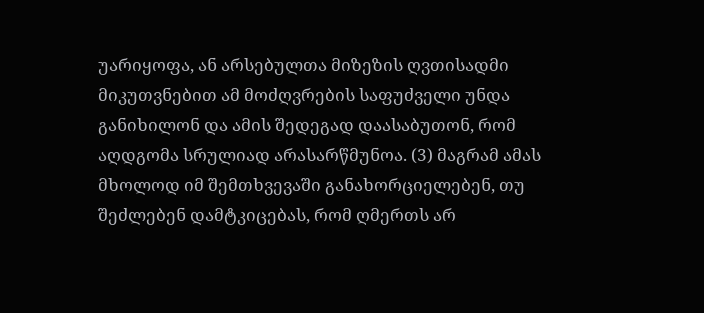უარიყოფა, ან არსებულთა მიზეზის ღვთისადმი მიკუთვნებით ამ მოძღვრების საფუძველი უნდა განიხილონ და ამის შედეგად დაასაბუთონ, რომ აღდგომა სრულიად არასარწმუნოა. (3) მაგრამ ამას მხოლოდ იმ შემთხვევაში განახორციელებენ, თუ შეძლებენ დამტკიცებას, რომ ღმერთს არ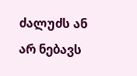ძალუძს ან არ ნებავს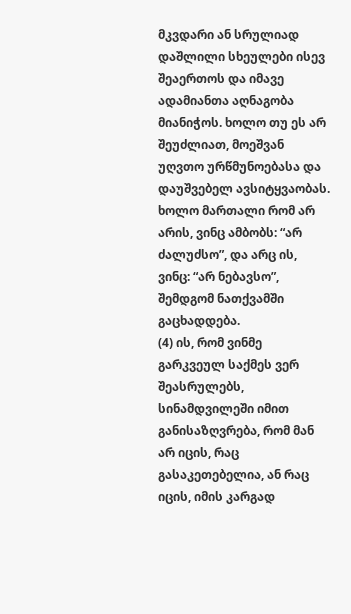მკვდარი ან სრულიად დაშლილი სხეულები ისევ შეაერთოს და იმავე ადამიანთა აღნაგობა მიანიჭოს. ხოლო თუ ეს არ შეუძლიათ, მოეშვან უღვთო ურწმუნოებასა და დაუშვებელ ავსიტყვაობას. ხოლო მართალი რომ არ არის, ვინც ამბობს: “არ ძალუძსო”, და არც ის, ვინც: “არ ნებავსო”, შემდგომ ნათქვამში გაცხადდება.
(4) ის, რომ ვინმე გარკვეულ საქმეს ვერ შეასრულებს, სინამდვილეში იმით განისაზღვრება, რომ მან არ იცის, რაც გასაკეთებელია, ან რაც იცის, იმის კარგად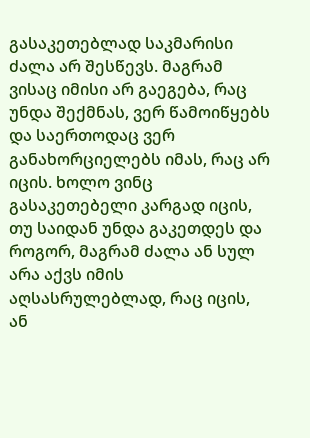გასაკეთებლად საკმარისი ძალა არ შესწევს. მაგრამ ვისაც იმისი არ გაეგება, რაც უნდა შექმნას, ვერ წამოიწყებს და საერთოდაც ვერ განახორციელებს იმას, რაც არ იცის. ხოლო ვინც გასაკეთებელი კარგად იცის, თუ საიდან უნდა გაკეთდეს და როგორ, მაგრამ ძალა ან სულ არა აქვს იმის აღსასრულებლად, რაც იცის, ან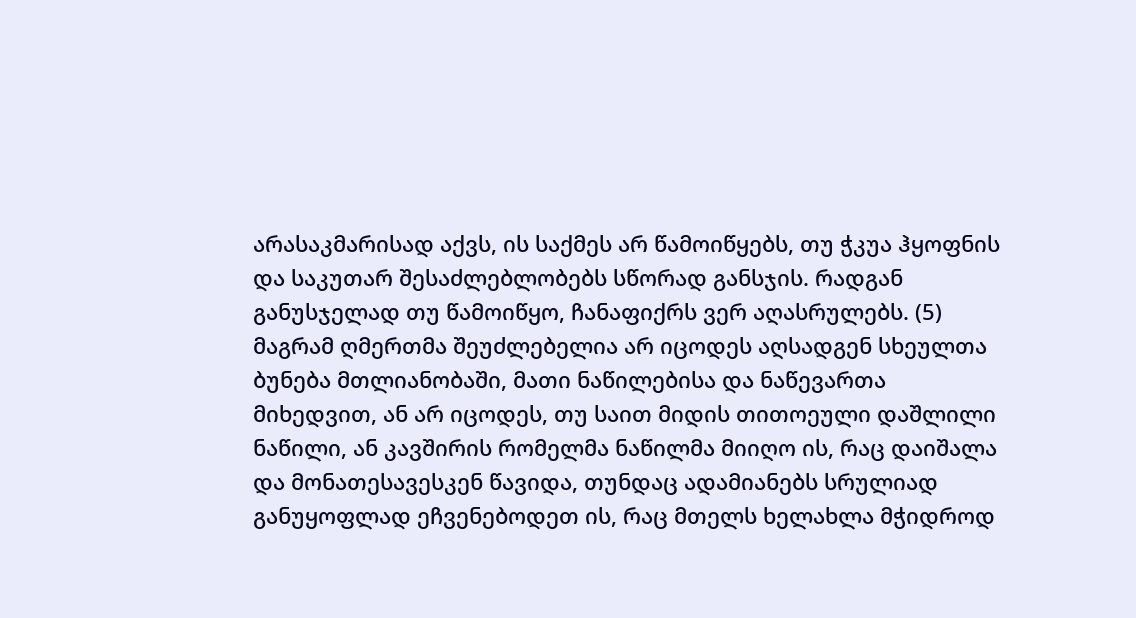არასაკმარისად აქვს, ის საქმეს არ წამოიწყებს, თუ ჭკუა ჰყოფნის და საკუთარ შესაძლებლობებს სწორად განსჯის. რადგან განუსჯელად თუ წამოიწყო, ჩანაფიქრს ვერ აღასრულებს. (5) მაგრამ ღმერთმა შეუძლებელია არ იცოდეს აღსადგენ სხეულთა ბუნება მთლიანობაში, მათი ნაწილებისა და ნაწევართა მიხედვით, ან არ იცოდეს, თუ საით მიდის თითოეული დაშლილი ნაწილი, ან კავშირის რომელმა ნაწილმა მიიღო ის, რაც დაიშალა და მონათესავესკენ წავიდა, თუნდაც ადამიანებს სრულიად განუყოფლად ეჩვენებოდეთ ის, რაც მთელს ხელახლა მჭიდროდ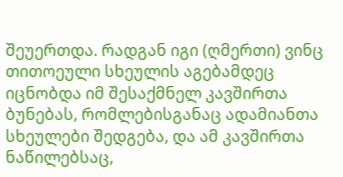შეუერთდა. რადგან იგი (ღმერთი) ვინც თითოეული სხეულის აგებამდეც იცნობდა იმ შესაქმნელ კავშირთა ბუნებას, რომლებისგანაც ადამიანთა სხეულები შედგება, და ამ კავშირთა ნაწილებსაც,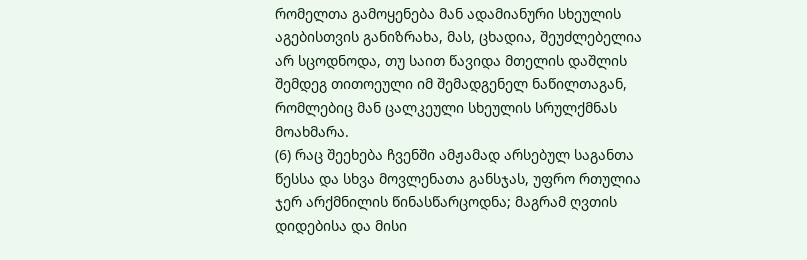რომელთა გამოყენება მან ადამიანური სხეულის აგებისთვის განიზრახა, მას, ცხადია, შეუძლებელია არ სცოდნოდა, თუ საით წავიდა მთელის დაშლის შემდეგ თითოეული იმ შემადგენელ ნაწილთაგან, რომლებიც მან ცალკეული სხეულის სრულქმნას მოახმარა.
(6) რაც შეეხება ჩვენში ამჟამად არსებულ საგანთა წესსა და სხვა მოვლენათა განსჯას, უფრო რთულია ჯერ არქმნილის წინასწარცოდნა; მაგრამ ღვთის დიდებისა და მისი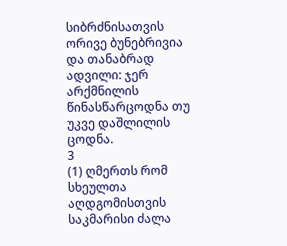სიბრძნისათვის ორივე ბუნებრივია და თანაბრად ადვილი: ჯერ არქმნილის წინასწარცოდნა თუ უკვე დაშლილის ცოდნა.
3
(1) ღმერთს რომ სხეულთა აღდგომისთვის საკმარისი ძალა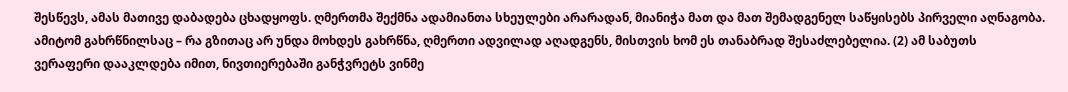შესწევს, ამას მათივე დაბადება ცხადყოფს. ღმერთმა შექმნა ადამიანთა სხეულები არარადან, მიანიჭა მათ და მათ შემადგენელ საწყისებს პირველი აღნაგობა. ამიტომ გახრწნილსაც – რა გზითაც არ უნდა მოხდეს გახრწნა, ღმერთი ადვილად აღადგენს, მისთვის ხომ ეს თანაბრად შესაძლებელია. (2) ამ საბუთს ვერაფერი დააკლდება იმით, ნივთიერებაში განჭვრეტს ვინმე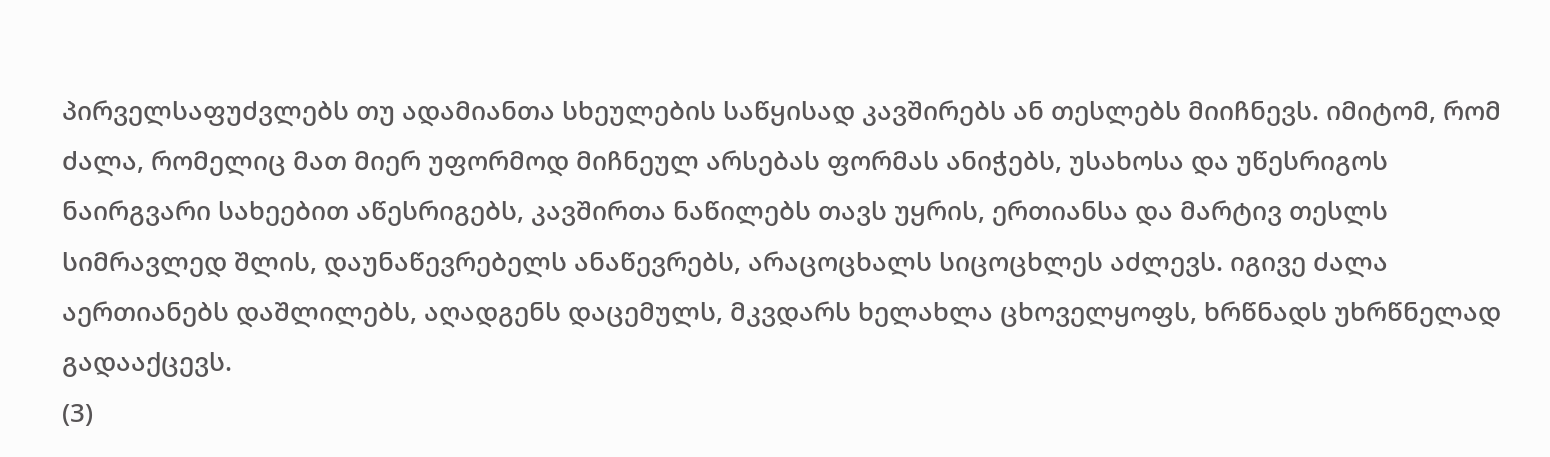პირველსაფუძვლებს თუ ადამიანთა სხეულების საწყისად კავშირებს ან თესლებს მიიჩნევს. იმიტომ, რომ ძალა, რომელიც მათ მიერ უფორმოდ მიჩნეულ არსებას ფორმას ანიჭებს, უსახოსა და უწესრიგოს ნაირგვარი სახეებით აწესრიგებს, კავშირთა ნაწილებს თავს უყრის, ერთიანსა და მარტივ თესლს სიმრავლედ შლის, დაუნაწევრებელს ანაწევრებს, არაცოცხალს სიცოცხლეს აძლევს. იგივე ძალა აერთიანებს დაშლილებს, აღადგენს დაცემულს, მკვდარს ხელახლა ცხოველყოფს, ხრწნადს უხრწნელად გადააქცევს.
(3)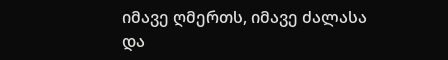იმავე ღმერთს, იმავე ძალასა და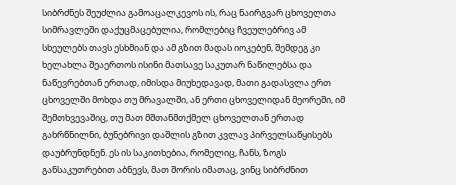სიბრძნეს შეუძლია გამოაცალკევოს ის, რაც ნაირგვარ ცხოველთა სიმრავლეში დაქუცმაცებულია, რომლებიც ჩვეულებრივ ამ სხეულებს თავს ესხმიან და ამ გზით მადას იოკებენ, შემდეგ კი ხელახლა შეაერთოს ისინი მათსავე საკუთარ ნაწილებსა და ნაწევრებთან ერთად, იმისდა მიუხედავად, მათი გადასვლა ერთ ცხოველში მოხდა თუ მრავალში, ან ერთი ცხოველიდან მეორეში, იმ შემთხვევაშიც, თუ მათ მშთანმთქმელ ცხოველთან ერთად გახრწნილნი, ბუნებრივი დაშლის გზით კვლავ პირველსაწყისებს დაუბრუნდნენ. ეს ის საკითხებია, რომელიც, ჩანს, ზოგს განსაკუთრებით აბნევს, მათ შორის იმათაც, ვინც სიბრძნით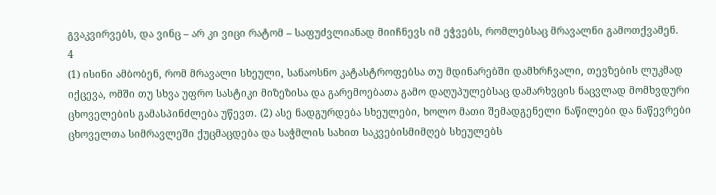გვაკვირვებს, და ვინც – არ კი ვიცი რატომ – საფუძვლიანად მიიჩნევს იმ ეჭვებს, რომლებსაც მრავალნი გამოთქვამენ.
4
(1) ისინი ამბობენ, რომ მრავალი სხეული, სანაოსნო კატასტროფებსა თუ მდინარებში დამხრჩვალი, თევზების ლუკმად იქცევა, ომში თუ სხვა უფრო სასტიკი მიზეზისა და გარემოებათა გამო დაღუპულებსაც დამარხვცის ნაცვლად მომხვდური ცხოველების გამასპინძლება უწევთ. (2) ასე ნადგურდება სხეულები, ხოლო მათი შემადგენელი ნაწილები და ნაწევრები ცხოველთა სიმრავლეში ქუცმაცდება და საჭმლის სახით საკვებისმიმღებ სხეულებს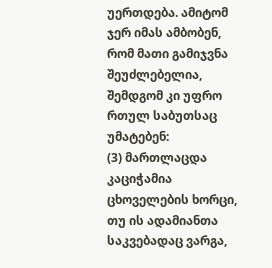უერთდება. ამიტომ ჯერ იმას ამბობენ, რომ მათი გამიჯვნა შეუძლებელია, შემდგომ კი უფრო რთულ საბუთსაც უმატებენ:
(3) მართლაცდა კაციჭამია ცხოველების ხორცი, თუ ის ადამიანთა საკვებადაც ვარგა,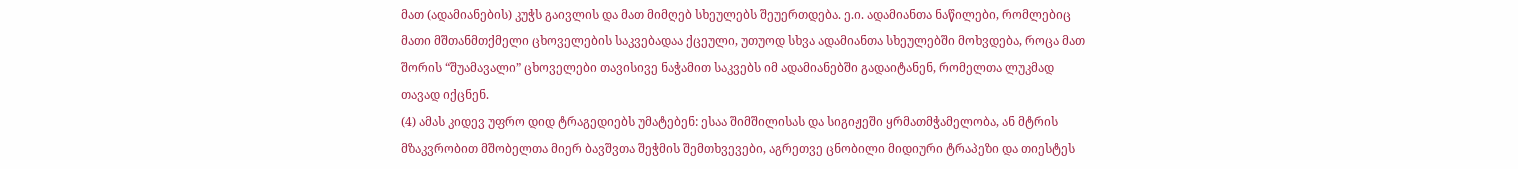მათ (ადამიანების) კუჭს გაივლის და მათ მიმღებ სხეულებს შეუერთდება. ე.ი. ადამიანთა ნაწილები, რომლებიც მათი მშთანმთქმელი ცხოველების საკვებადაა ქცეული, უთუოდ სხვა ადამიანთა სხეულებში მოხვდება, როცა მათ შორის “შუამავალი” ცხოველები თავისივე ნაჭამით საკვებს იმ ადამიანებში გადაიტანენ, რომელთა ლუკმად თავად იქცნენ.
(4) ამას კიდევ უფრო დიდ ტრაგედიებს უმატებენ: ესაა შიმშილისას და სიგიჟეში ყრმათმჭამელობა, ან მტრის მზაკვრობით მშობელთა მიერ ბავშვთა შეჭმის შემთხვევები, აგრეთვე ცნობილი მიდიური ტრაპეზი და თიესტეს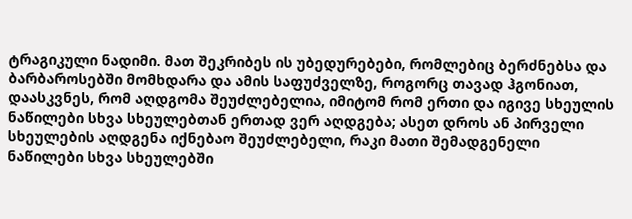ტრაგიკული ნადიმი. მათ შეკრიბეს ის უბედურებები, რომლებიც ბერძნებსა და ბარბაროსებში მომხდარა და ამის საფუძველზე, როგორც თავად ჰგონიათ, დაასკვნეს, რომ აღდგომა შეუძლებელია, იმიტომ რომ ერთი და იგივე სხეულის ნაწილები სხვა სხეულებთან ერთად ვერ აღდგება; ასეთ დროს ან პირველი სხეულების აღდგენა იქნებაო შეუძლებელი, რაკი მათი შემადგენელი ნაწილები სხვა სხეულებში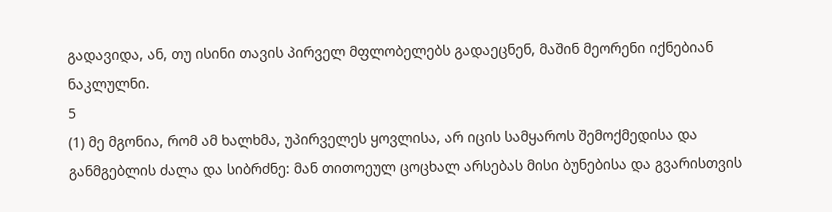გადავიდა, ან, თუ ისინი თავის პირველ მფლობელებს გადაეცნენ, მაშინ მეორენი იქნებიან ნაკლულნი.
5
(1) მე მგონია, რომ ამ ხალხმა, უპირველეს ყოვლისა, არ იცის სამყაროს შემოქმედისა და განმგებლის ძალა და სიბრძნე: მან თითოეულ ცოცხალ არსებას მისი ბუნებისა და გვარისთვის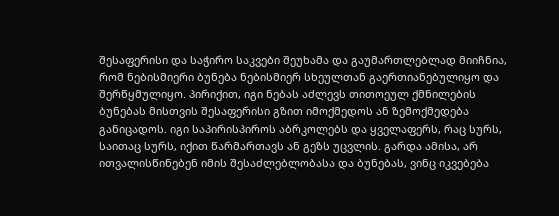შესაფერისი და საჭირო საკვები შეუხამა და გაუმართლებლად მიიჩნია, რომ ნებისმიერი ბუნება ნებისმიერ სხეულთან გაერთიანებულიყო და შერწყმულიყო. პირიქით, იგი ნებას აძლევს თითოეულ ქმნილების ბუნებას მისთვის შესაფერისი გზით იმოქმედოს ან ზემოქმედება განიცადოს. იგი საპირისპიროს აბრკოლებს და ყველაფერს, რაც სურს, საითაც სურს, იქით წარმართავს ან გეზს უცვლის. გარდა ამისა, არ ითვალისწინებენ იმის შესაძლებლობასა და ბუნებას, ვინც იკვებება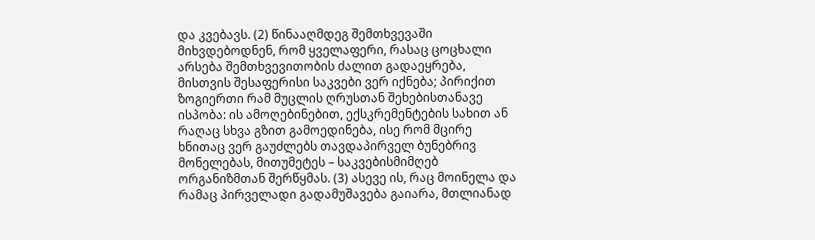და კვებავს. (2) წინააღმდეგ შემთხვევაში მიხვდებოდნენ, რომ ყველაფერი, რასაც ცოცხალი არსება შემთხვევითობის ძალით გადაეყრება, მისთვის შესაფერისი საკვები ვერ იქნება; პირიქით ზოგიერთი რამ მუცლის ღრუსთან შეხებისთანავე ისპობა: ის ამოღებინებით, ექსკრემენტების სახით ან რაღაც სხვა გზით გამოედინება, ისე რომ მცირე ხნითაც ვერ გაუძლებს თავდაპირველ ბუნებრივ მონელებას, მითუმეტეს – საკვებისმიმღებ ორგანიზმთან შერწყმას. (3) ასევე ის, რაც მოინელა და რამაც პირველადი გადამუშავება გაიარა, მთლიანად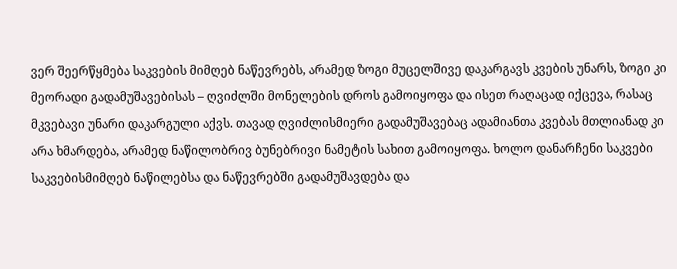ვერ შეერწყმება საკვების მიმღებ ნაწევრებს, არამედ ზოგი მუცელშივე დაკარგავს კვების უნარს, ზოგი კი მეორადი გადამუშავებისას – ღვიძლში მონელების დროს გამოიყოფა და ისეთ რაღაცად იქცევა, რასაც მკვებავი უნარი დაკარგული აქვს. თავად ღვიძლისმიერი გადამუშავებაც ადამიანთა კვებას მთლიანად კი არა ხმარდება, არამედ ნაწილობრივ ბუნებრივი ნამეტის სახით გამოიყოფა. ხოლო დანარჩენი საკვები საკვებისმიმღებ ნაწილებსა და ნაწევრებში გადამუშავდება და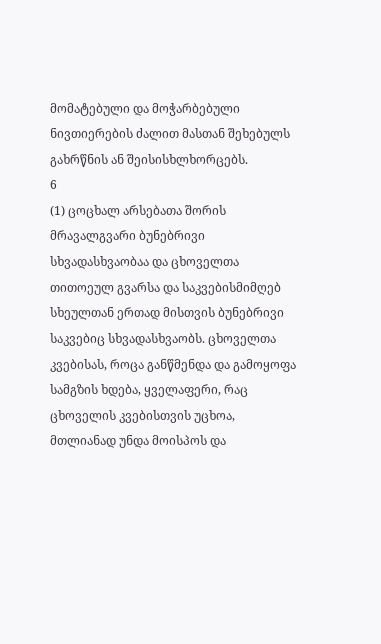მომატებული და მოჭარბებული ნივთიერების ძალით მასთან შეხებულს გახრწნის ან შეისისხლხორცებს.
6
(1) ცოცხალ არსებათა შორის მრავალგვარი ბუნებრივი სხვადასხვაობაა და ცხოველთა თითოეულ გვარსა და საკვებისმიმღებ სხეულთან ერთად მისთვის ბუნებრივი საკვებიც სხვადასხვაობს. ცხოველთა კვებისას, როცა განწმენდა და გამოყოფა სამგზის ხდება, ყველაფერი, რაც ცხოველის კვებისთვის უცხოა, მთლიანად უნდა მოისპოს და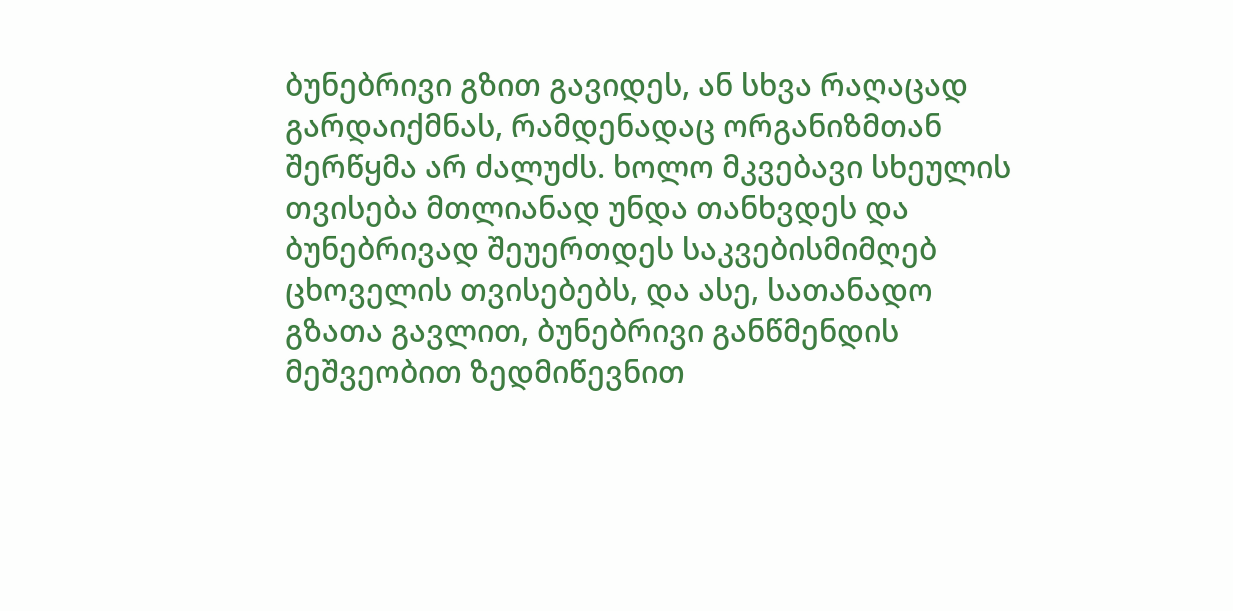ბუნებრივი გზით გავიდეს, ან სხვა რაღაცად გარდაიქმნას, რამდენადაც ორგანიზმთან შერწყმა არ ძალუძს. ხოლო მკვებავი სხეულის თვისება მთლიანად უნდა თანხვდეს და ბუნებრივად შეუერთდეს საკვებისმიმღებ ცხოველის თვისებებს, და ასე, სათანადო გზათა გავლით, ბუნებრივი განწმენდის მეშვეობით ზედმიწევნით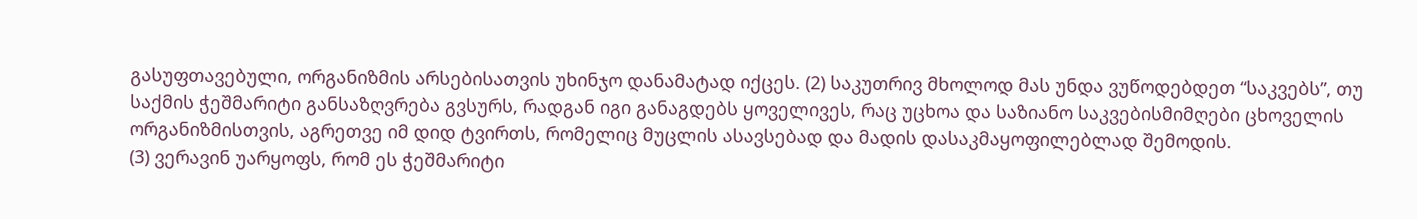გასუფთავებული, ორგანიზმის არსებისათვის უხინჯო დანამატად იქცეს. (2) საკუთრივ მხოლოდ მას უნდა ვუწოდებდეთ “საკვებს”, თუ საქმის ჭეშმარიტი განსაზღვრება გვსურს, რადგან იგი განაგდებს ყოველივეს, რაც უცხოა და საზიანო საკვებისმიმღები ცხოველის ორგანიზმისთვის, აგრეთვე იმ დიდ ტვირთს, რომელიც მუცლის ასავსებად და მადის დასაკმაყოფილებლად შემოდის.
(3) ვერავინ უარყოფს, რომ ეს ჭეშმარიტი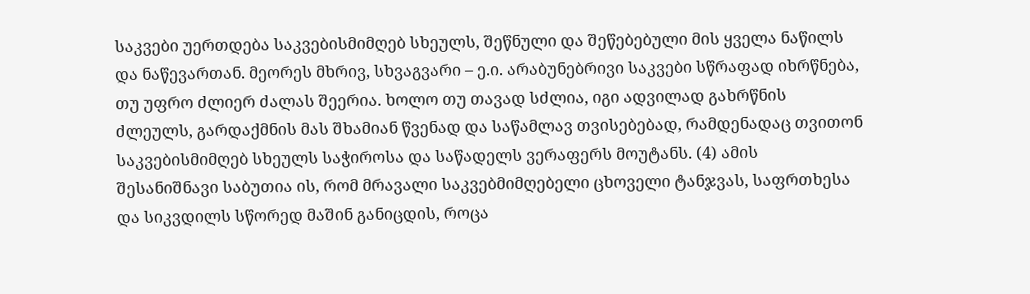საკვები უერთდება საკვებისმიმღებ სხეულს, შეწნული და შეწებებული მის ყველა ნაწილს და ნაწევართან. მეორეს მხრივ, სხვაგვარი – ე.ი. არაბუნებრივი საკვები სწრაფად იხრწნება, თუ უფრო ძლიერ ძალას შეერია. ხოლო თუ თავად სძლია, იგი ადვილად გახრწნის ძლეულს, გარდაქმნის მას შხამიან წვენად და საწამლავ თვისებებად, რამდენადაც თვითონ საკვებისმიმღებ სხეულს საჭიროსა და საწადელს ვერაფერს მოუტანს. (4) ამის შესანიშნავი საბუთია ის, რომ მრავალი საკვებმიმღებელი ცხოველი ტანჯვას, საფრთხესა და სიკვდილს სწორედ მაშინ განიცდის, როცა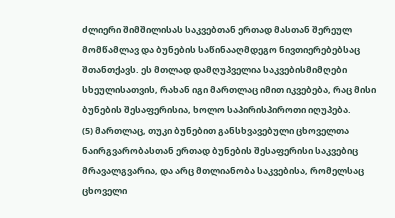ძლიერი შიმშილისას საკვებთან ერთად მასთან შერეულ მომწამლავ და ბუნების საწინააღმდეგო ნივთიერებებსაც შთანთქავს. ეს მთლად დამღუპველია საკვებისმიმღები სხეულისათვის, რახან იგი მართლაც იმით იკვებება, რაც მისი ბუნების შესაფერისია, ხოლო საპირისპიროთი იღუპება.
(5) მართლაც, თუკი ბუნებით განსხვავებული ცხოველთა ნაირგვარობასთან ერთად ბუნების შესაფერისი საკვებიც მრავალგვარია, და არც მთლიანობა საკვებისა, რომელსაც ცხოველი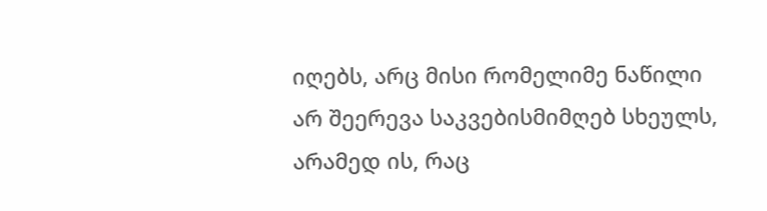იღებს, არც მისი რომელიმე ნაწილი არ შეერევა საკვებისმიმღებ სხეულს, არამედ ის, რაც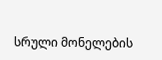სრული მონელების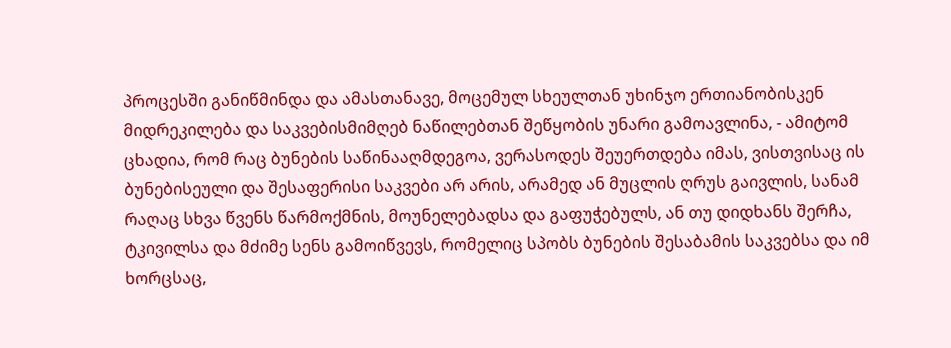პროცესში განიწმინდა და ამასთანავე, მოცემულ სხეულთან უხინჯო ერთიანობისკენ მიდრეკილება და საკვებისმიმღებ ნაწილებთან შეწყობის უნარი გამოავლინა, - ამიტომ ცხადია, რომ რაც ბუნების საწინააღმდეგოა, ვერასოდეს შეუერთდება იმას, ვისთვისაც ის ბუნებისეული და შესაფერისი საკვები არ არის, არამედ ან მუცლის ღრუს გაივლის, სანამ რაღაც სხვა წვენს წარმოქმნის, მოუნელებადსა და გაფუჭებულს, ან თუ დიდხანს შერჩა, ტკივილსა და მძიმე სენს გამოიწვევს, რომელიც სპობს ბუნების შესაბამის საკვებსა და იმ ხორცსაც,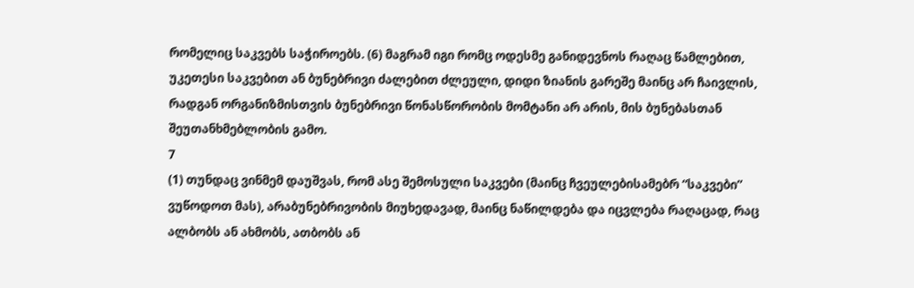რომელიც საკვებს საჭიროებს. (6) მაგრამ იგი რომც ოდესმე განიდევნოს რაღაც წამლებით, უკეთესი საკვებით ან ბუნებრივი ძალებით ძლეული, დიდი ზიანის გარეშე მაინც არ ჩაივლის, რადგან ორგანიზმისთვის ბუნებრივი წონასწორობის მომტანი არ არის, მის ბუნებასთან შეუთანხმებლობის გამო.
7
(1) თუნდაც ვინმემ დაუშვას, რომ ასე შემოსული საკვები (მაინც ჩვეულებისამებრ “საკვები” ვუწოდოთ მას), არაბუნებრივობის მიუხედავად, მაინც ნაწილდება და იცვლება რაღაცად, რაც ალბობს ან ახმობს, ათბობს ან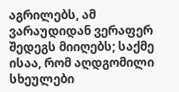აგრილებს, ამ ვარაუდიდან ვერაფერ შედეგს მიიღებს; საქმე ისაა, რომ აღდგომილი სხეულები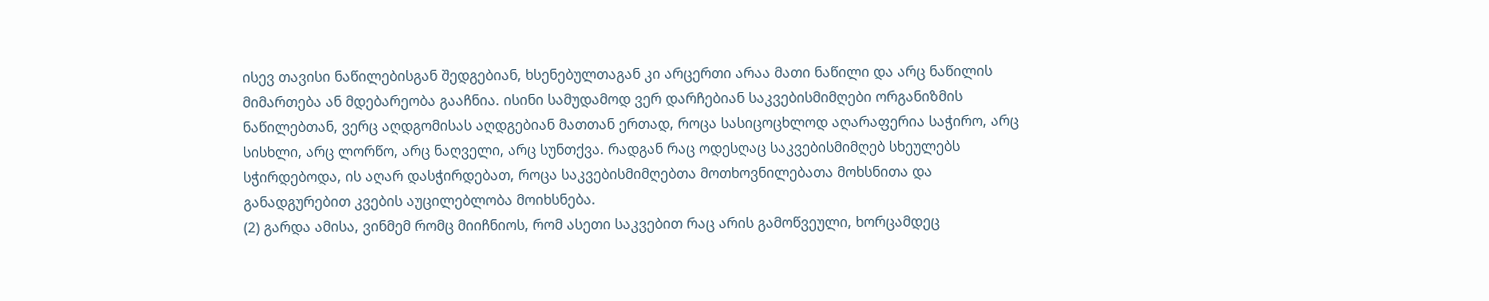ისევ თავისი ნაწილებისგან შედგებიან, ხსენებულთაგან კი არცერთი არაა მათი ნაწილი და არც ნაწილის მიმართება ან მდებარეობა გააჩნია. ისინი სამუდამოდ ვერ დარჩებიან საკვებისმიმღები ორგანიზმის ნაწილებთან, ვერც აღდგომისას აღდგებიან მათთან ერთად, როცა სასიცოცხლოდ აღარაფერია საჭირო, არც სისხლი, არც ლორწო, არც ნაღველი, არც სუნთქვა. რადგან რაც ოდესღაც საკვებისმიმღებ სხეულებს სჭირდებოდა, ის აღარ დასჭირდებათ, როცა საკვებისმიმღებთა მოთხოვნილებათა მოხსნითა და განადგურებით კვების აუცილებლობა მოიხსნება.
(2) გარდა ამისა, ვინმემ რომც მიიჩნიოს, რომ ასეთი საკვებით რაც არის გამოწვეული, ხორცამდეც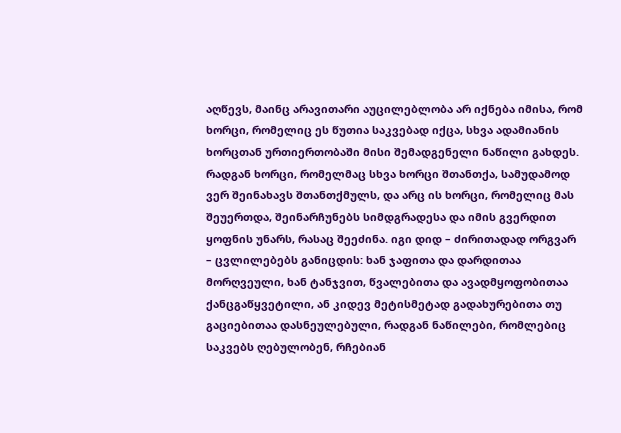აღწევს, მაინც არავითარი აუცილებლობა არ იქნება იმისა, რომ ხორცი, რომელიც ეს წუთია საკვებად იქცა, სხვა ადამიანის ხორცთან ურთიერთობაში მისი შემადგენელი ნაწილი გახდეს. რადგან ხორცი, რომელმაც სხვა ხორცი შთანთქა, სამუდამოდ ვერ შეინახავს შთანთქმულს, და არც ის ხორცი, რომელიც მას შეუერთდა, შეინარჩუნებს სიმდგრადესა და იმის გვერდით ყოფნის უნარს, რასაც შეეძინა. იგი დიდ – ძირითადად ორგვარ – ცვლილებებს განიცდის: ხან ჯაფითა და დარდითაა მორღვეული, ხან ტანჯვით, წვალებითა და ავადმყოფობითაა ქანცგაწყვეტილი, ან კიდევ მეტისმეტად გადახურებითა თუ გაციებითაა დასნეულებული, რადგან ნაწილები, რომლებიც საკვებს ღებულობენ, რჩებიან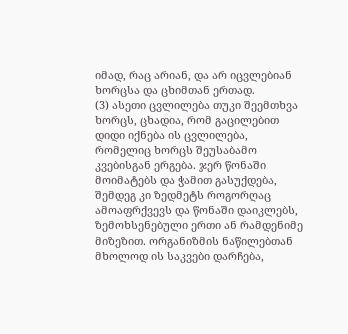იმად, რაც არიან, და არ იცვლებიან ხორცსა და ცხიმთან ერთად.
(3) ასეთი ცვლილება თუკი შეემთხვა ხორცს, ცხადია, რომ გაცილებით დიდი იქნება ის ცვლილება, რომელიც ხორცს შეუსაბამო კვებისგან ერგება. ჯერ წონაში მოიმატებს და ჭამით გასუქდება, შემდეგ კი ზედმეტს როგორღაც ამოაფრქვევს და წონაში დაიკლებს, ზემოხსენებული ერთი ან რამდენიმე მიზეზით. ორგანიზმის ნაწილებთან მხოლოდ ის საკვები დარჩება,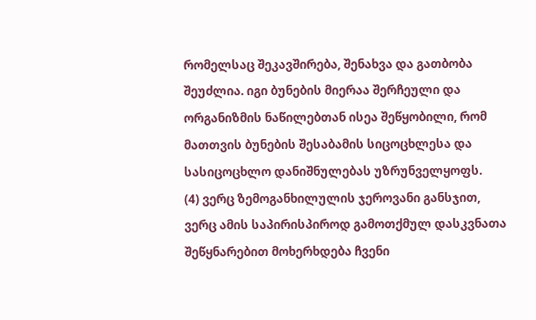რომელსაც შეკავშირება, შენახვა და გათბობა შეუძლია. იგი ბუნების მიერაა შერჩეული და ორგანიზმის ნაწილებთან ისეა შეწყობილი, რომ მათთვის ბუნების შესაბამის სიცოცხლესა და სასიცოცხლო დანიშნულებას უზრუნველყოფს.
(4) ვერც ზემოგანხილულის ჯეროვანი განსჯით, ვერც ამის საპირისპიროდ გამოთქმულ დასკვნათა შეწყნარებით მოხერხდება ჩვენი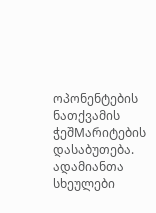ოპონენტების ნათქვამის ჭეშMარიტების დასაბუთება. ადამიანთა სხეულები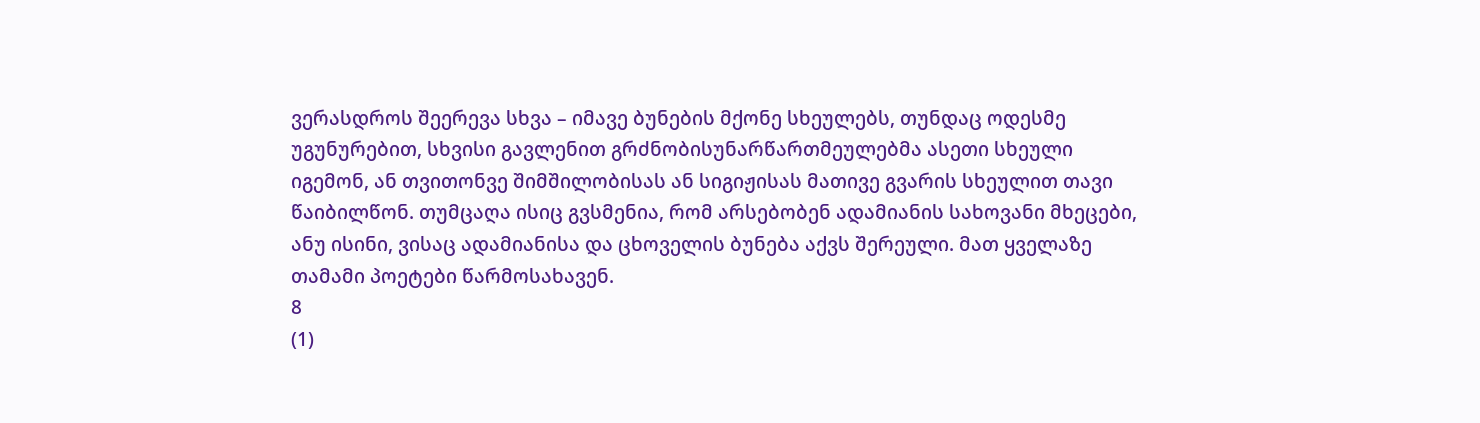ვერასდროს შეერევა სხვა – იმავე ბუნების მქონე სხეულებს, თუნდაც ოდესმე უგუნურებით, სხვისი გავლენით გრძნობისუნარწართმეულებმა ასეთი სხეული იგემონ, ან თვითონვე შიმშილობისას ან სიგიჟისას მათივე გვარის სხეულით თავი წაიბილწონ. თუმცაღა ისიც გვსმენია, რომ არსებობენ ადამიანის სახოვანი მხეცები, ანუ ისინი, ვისაც ადამიანისა და ცხოველის ბუნება აქვს შერეული. მათ ყველაზე თამამი პოეტები წარმოსახავენ.
8
(1)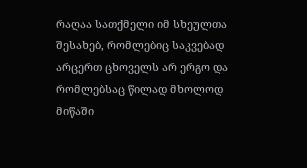რაღაა სათქმელი იმ სხეულთა შესახებ, რომლებიც საკვებად არცერთ ცხოველს არ ერგო და რომლებსაც წილად მხოლოდ მიწაში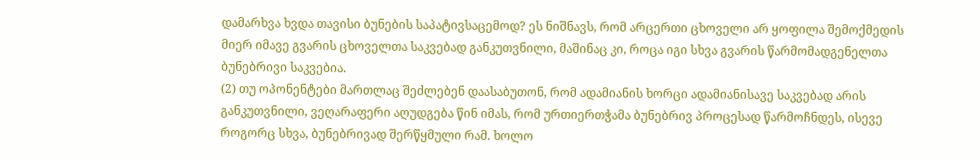დამარხვა ხვდა თავისი ბუნების საპატივსაცემოდ? ეს ნიშნავს, რომ არცერთი ცხოველი არ ყოფილა შემოქმედის მიერ იმავე გვარის ცხოველთა საკვებად განკუთვნილი, მაშინაც კი, როცა იგი სხვა გვარის წარმომადგენელთა ბუნებრივი საკვებია.
(2) თუ ოპონენტები მართლაც შეძლებენ დაასაბუთონ, რომ ადამიანის ხორცი ადამიანისავე საკვებად არის განკუთვნილი, ვეღარაფერი აღუდგება წინ იმას, რომ ურთიერთჭამა ბუნებრივ პროცესად წარმოჩნდეს, ისევე როგორც სხვა, ბუნებრივად შერწყმული რამ. ხოლო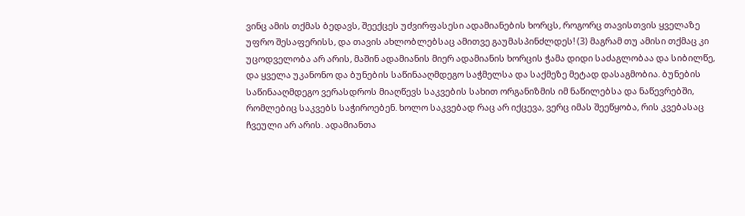ვინც ამის თქმას ბედავს, შეექცეს უძვირფასესი ადამიანების ხორცს, როგორც თავისთვის ყველაზე უფრო შესაფერისს, და თავის ახლობლებსაც ამითვე გაუმასპინძლდეს! (3) მაგრამ თუ ამისი თქმაც კი უცოდველობა არ არის, მაშინ ადამიანის მიერ ადამიანის ხორცის ჭამა დიდი საძაგლობაა და სიბილწე, და ყველა უკანონო და ბუნების საწინააღმდეგო საჭმელსა და საქმეზე მეტად დასაგმობია. ბუნების საწინააღმდეგო ვერასდროს მიაღწევს საკვების სახით ორგანიზმის იმ ნაწილებსა და ნაწევრებში, რომლებიც საკვებს საჭიროებენ. ხოლო საკვებად რაც არ იქცევა, ვერც იმას შეეწყობა, რის კვებასაც ჩვეული არ არის. ადამიანთა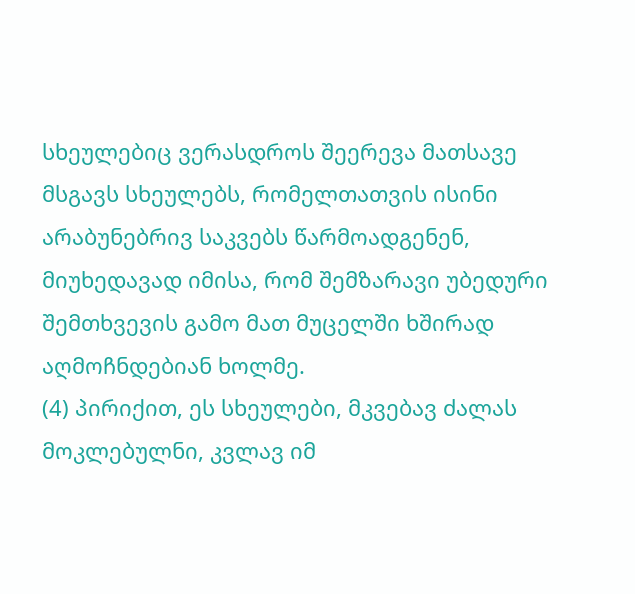სხეულებიც ვერასდროს შეერევა მათსავე მსგავს სხეულებს, რომელთათვის ისინი არაბუნებრივ საკვებს წარმოადგენენ, მიუხედავად იმისა, რომ შემზარავი უბედური შემთხვევის გამო მათ მუცელში ხშირად აღმოჩნდებიან ხოლმე.
(4) პირიქით, ეს სხეულები, მკვებავ ძალას მოკლებულნი, კვლავ იმ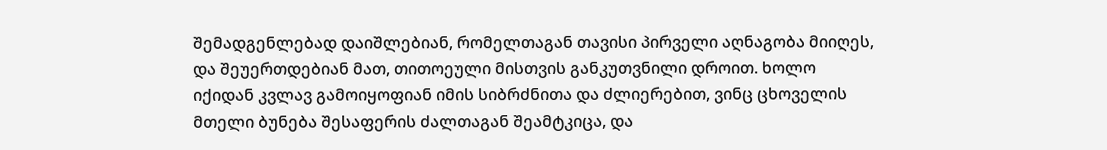შემადგენლებად დაიშლებიან, რომელთაგან თავისი პირველი აღნაგობა მიიღეს, და შეუერთდებიან მათ, თითოეული მისთვის განკუთვნილი დროით. ხოლო იქიდან კვლავ გამოიყოფიან იმის სიბრძნითა და ძლიერებით, ვინც ცხოველის მთელი ბუნება შესაფერის ძალთაგან შეამტკიცა, და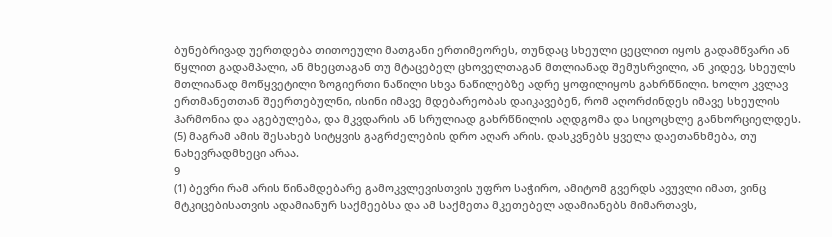ბუნებრივად უერთდება თითოეული მათგანი ერთიმეორეს, თუნდაც სხეული ცეცლით იყოს გადამწვარი ან წყლით გადამპალი, ან მხეცთაგან თუ მტაცებელ ცხოველთაგან მთლიანად შემუსრვილი, ან კიდევ, სხეულს მთლიანად მოწყვეტილი ზოგიერთი ნაწილი სხვა ნაწილებზე ადრე ყოფილიყოს გახრწნილი. ხოლო კვლავ ერთმანეთთან შეერთებულნი, ისინი იმავე მდებარეობას დაიკავებენ, რომ აღორძინდეს იმავე სხეულის ჰარმონია და აგებულება, და მკვდარის ან სრულიად გახრწნილის აღდგომა და სიცოცხლე განხორციელდეს. (5) მაგრამ ამის შესახებ სიტყვის გაგრძელების დრო აღარ არის. დასკვნებს ყველა დაეთანხმება, თუ ნახევრადმხეცი არაა.
9
(1) ბევრი რამ არის წინამდებარე გამოკვლევისთვის უფრო საჭირო, ამიტომ გვერდს ავუვლი იმათ, ვინც მტკიცებისათვის ადამიანურ საქმეებსა და ამ საქმეთა მკეთებელ ადამიანებს მიმართავს,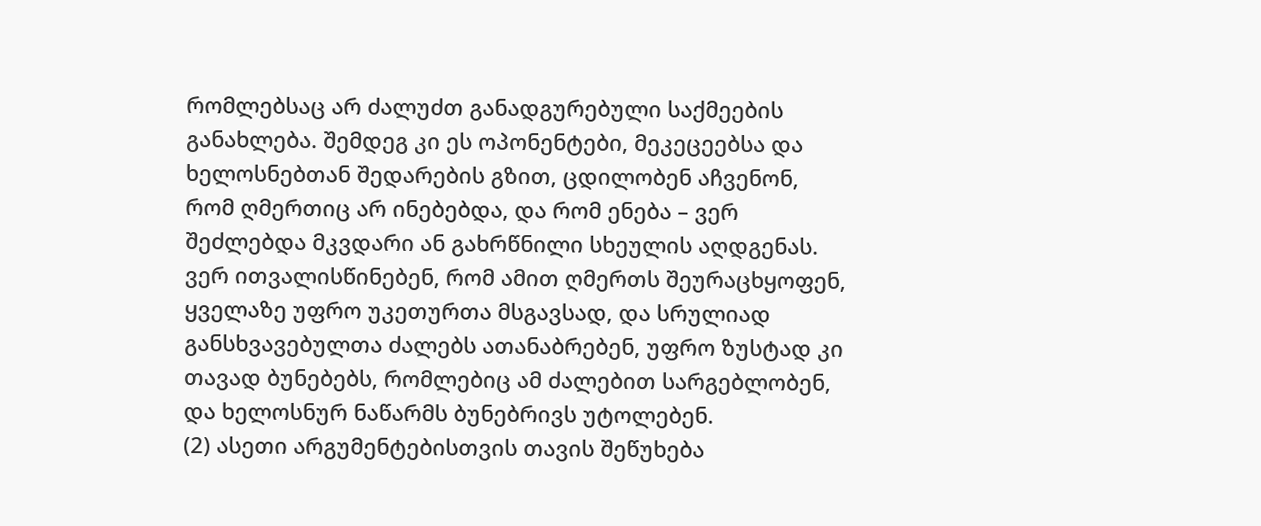რომლებსაც არ ძალუძთ განადგურებული საქმეების განახლება. შემდეგ კი ეს ოპონენტები, მეკეცეებსა და ხელოსნებთან შედარების გზით, ცდილობენ აჩვენონ, რომ ღმერთიც არ ინებებდა, და რომ ენება – ვერ შეძლებდა მკვდარი ან გახრწნილი სხეულის აღდგენას. ვერ ითვალისწინებენ, რომ ამით ღმერთს შეურაცხყოფენ, ყველაზე უფრო უკეთურთა მსგავსად, და სრულიად განსხვავებულთა ძალებს ათანაბრებენ, უფრო ზუსტად კი თავად ბუნებებს, რომლებიც ამ ძალებით სარგებლობენ, და ხელოსნურ ნაწარმს ბუნებრივს უტოლებენ.
(2) ასეთი არგუმენტებისთვის თავის შეწუხება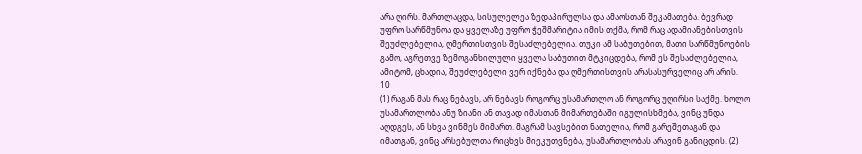არა ღირს. მართლაცდა, სისულელეა ზედაპირულსა და ამაოსთან შეკამათება. ბევრად უფრო სარწმუნოა და ყველაზე უფრო ჭეშმარიტია იმის თქმა, რომ რაც ადამიანებისთვის შეუძლებელია, ღმერთისთვის შესაძლებელია. თუკი ამ საბუთებით, მათი სარწმუნოების გამო, აგრეთვე ზემოგანხილული ყველა საბუთით მტკიცდება, რომ ეს შესაძლებელია, ამიტომ, ცხადია, შეუძლებელი ვერ იქნება და ღმერთისთვის არასასურველიც არ არის.
10
(1) რაგან მას რაც ნებავს, არ ნებავს როგორც უსამართლო ან როგორც უღირსი საქმე. ხოლო უსამართლობა ანუ ზიანი ან თავად იმასთან მიმართებაში იგულისხმება, ვინც უნდა აღდგეს, ან სხვა ვინმეს მიმართ. მაგრამ სავსებით ნათელია, რომ გარეშეთაგან და იმათგან, ვინც არსებულთა რიცხვს მიეკუთვნება, უსამართლობას არავინ განიცდის. (2)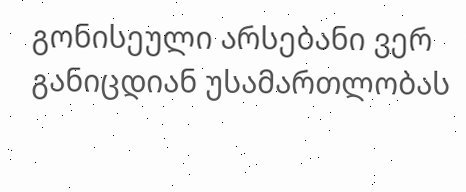გონისეული არსებანი ვერ განიცდიან უსამართლობას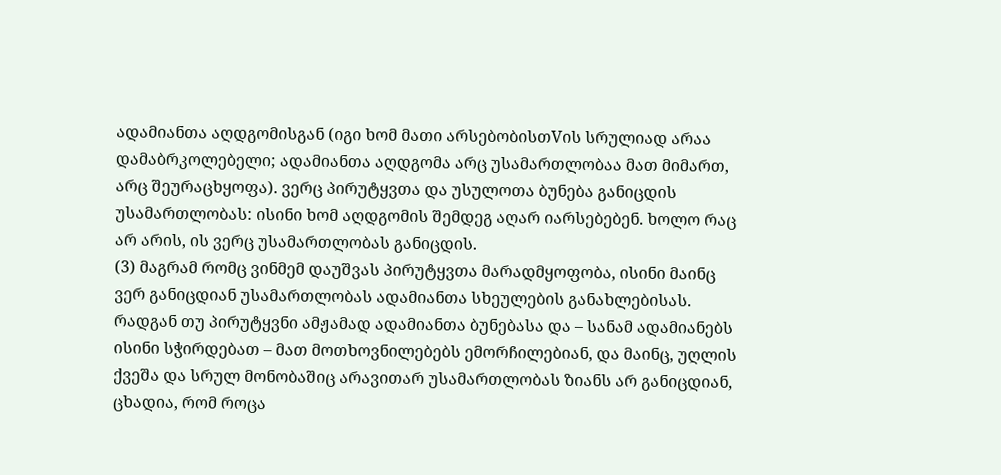ადამიანთა აღდგომისგან (იგი ხომ მათი არსებობისთVის სრულიად არაა დამაბრკოლებელი; ადამიანთა აღდგომა არც უსამართლობაა მათ მიმართ, არც შეურაცხყოფა). ვერც პირუტყვთა და უსულოთა ბუნება განიცდის უსამართლობას: ისინი ხომ აღდგომის შემდეგ აღარ იარსებებენ. ხოლო რაც არ არის, ის ვერც უსამართლობას განიცდის.
(3) მაგრამ რომც ვინმემ დაუშვას პირუტყვთა მარადმყოფობა, ისინი მაინც ვერ განიცდიან უსამართლობას ადამიანთა სხეულების განახლებისას. რადგან თუ პირუტყვნი ამჟამად ადამიანთა ბუნებასა და – სანამ ადამიანებს ისინი სჭირდებათ – მათ მოთხოვნილებებს ემორჩილებიან, და მაინც, უღლის ქვეშა და სრულ მონობაშიც არავითარ უსამართლობას ზიანს არ განიცდიან, ცხადია, რომ როცა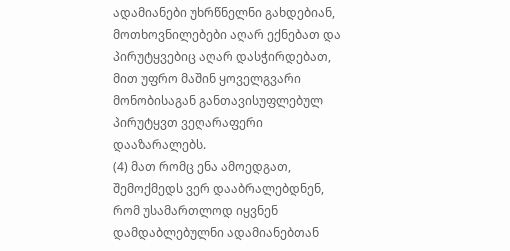ადამიანები უხრწნელნი გახდებიან, მოთხოვნილებები აღარ ექნებათ და პირუტყვებიც აღარ დასჭირდებათ, მით უფრო მაშინ ყოველგვარი მონობისაგან განთავისუფლებულ პირუტყვთ ვეღარაფერი დააზარალებს.
(4) მათ რომც ენა ამოედგათ, შემოქმედს ვერ დააბრალებდნენ, რომ უსამართლოდ იყვნენ დამდაბლებულნი ადამიანებთან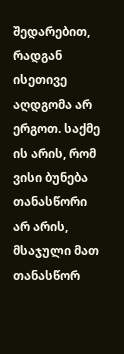შედარებით, რადგან ისეთივე აღდგომა არ ერგოთ. საქმე ის არის, რომ ვისი ბუნება თანასწორი არ არის, მსაჯული მათ თანასწორ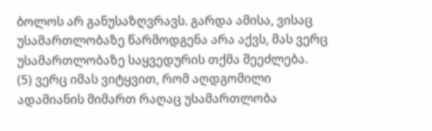ბოლოს არ განუსაზღვრავს. გარდა ამისა, ვისაც უსამართლობაზე წარმოდგენა არა აქვს, მას ვერც უსამართლობაზე საყვედურის თქმა შეეძლება.
(5) ვერც იმას ვიტყვით, რომ აღდგომილი ადამიანის მიმართ რაღაც უსამართლობა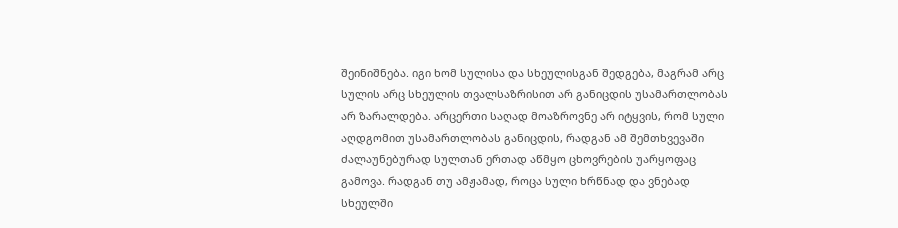შეინიშნება. იგი ხომ სულისა და სხეულისგან შედგება, მაგრამ არც სულის არც სხეულის თვალსაზრისით არ განიცდის უსამართლობას არ ზარალდება. არცერთი საღად მოაზროვნე არ იტყვის, რომ სული აღდგომით უსამართლობას განიცდის, რადგან ამ შემთხვევაში ძალაუნებურად სულთან ერთად აწმყო ცხოვრების უარყოფაც გამოვა. რადგან თუ ამჟამად, როცა სული ხრწნად და ვნებად სხეულში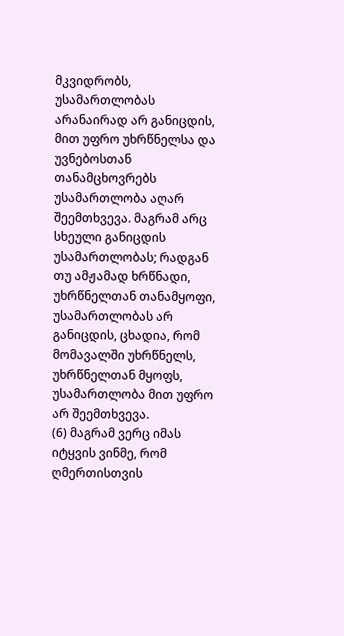მკვიდრობს, უსამართლობას არანაირად არ განიცდის, მით უფრო უხრწნელსა და უვნებოსთან თანამცხოვრებს უსამართლობა აღარ შეემთხვევა. მაგრამ არც სხეული განიცდის უსამართლობას; რადგან თუ ამჟამად ხრწნადი, უხრწნელთან თანამყოფი, უსამართლობას არ განიცდის, ცხადია, რომ მომავალში უხრწნელს, უხრწნელთან მყოფს, უსამართლობა მით უფრო არ შეემთხვევა.
(6) მაგრამ ვერც იმას იტყვის ვინმე, რომ ღმერთისთვის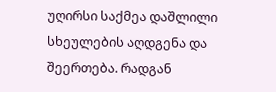უღირსი საქმეა დაშლილი სხეულების აღდგენა და შეერთება. რადგან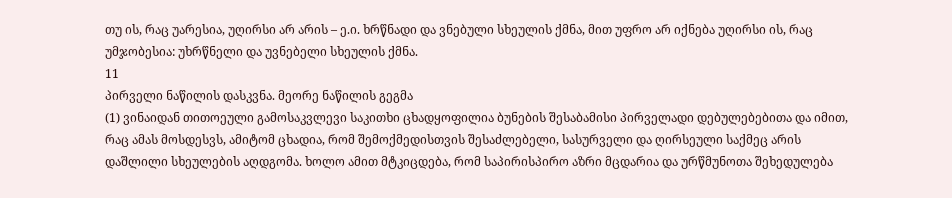თუ ის, რაც უარესია, უღირსი არ არის – ე.ი. ხრწნადი და ვნებული სხეულის ქმნა, მით უფრო არ იქნება უღირსი ის, რაც უმჯობესია: უხრწნელი და უვნებელი სხეულის ქმნა.
11
პირველი ნაწილის დასკვნა. მეორე ნაწილის გეგმა
(1) ვინაიდან თითოეული გამოსაკვლევი საკითხი ცხადყოფილია ბუნების შესაბამისი პირველადი დებულებებითა და იმით, რაც ამას მოსდესვს, ამიტომ ცხადია, რომ შემოქმედისთვის შესაძლებელი, სასურველი და ღირსეული საქმეც არის დაშლილი სხეულების აღდგომა. ხოლო ამით მტკიცდება, რომ საპირისპირო აზრი მცდარია და ურწმუნოთა შეხედულება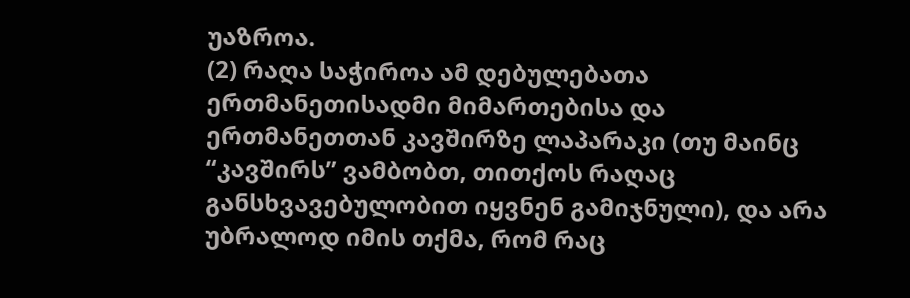უაზროა.
(2) რაღა საჭიროა ამ დებულებათა ერთმანეთისადმი მიმართებისა და ერთმანეთთან კავშირზე ლაპარაკი (თუ მაინც “კავშირს” ვამბობთ, თითქოს რაღაც განსხვავებულობით იყვნენ გამიჯნული), და არა უბრალოდ იმის თქმა, რომ რაც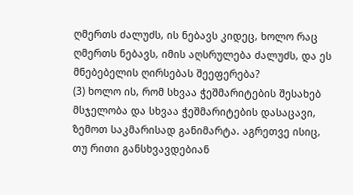ღმერთს ძალუძს, ის ნებავს კიდეც, ხოლო რაც ღმერთს ნებავს, იმის აღსრულება ძალუძს, და ეს მნებებელის ღირსებას შეეფერება?
(3) ხოლო ის, რომ სხვაა ჭეშმარიტების შესახებ მსჯელობა და სხვაა ჭეშმარიტების დასაცავი, ზემოთ საკმარისად განიმარტა. აგრეთვე ისიც, თუ რითი განსხვავდებიან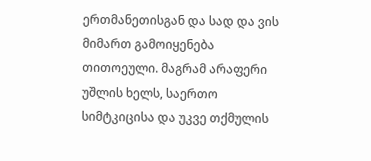ერთმანეთისგან და სად და ვის მიმართ გამოიყენება თითოეული. მაგრამ არაფერი უშლის ხელს, საერთო სიმტკიცისა და უკვე თქმულის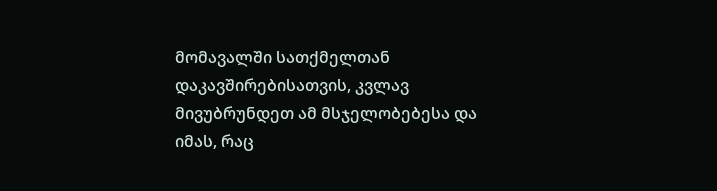მომავალში სათქმელთან დაკავშირებისათვის, კვლავ მივუბრუნდეთ ამ მსჯელობებესა და იმას, რაც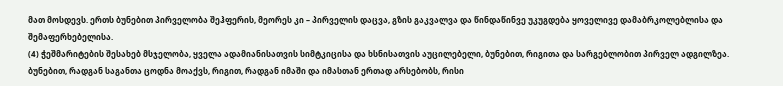მათ მოსდევს. ერთს ბუნებით პირველობა შეჰფერის, მეორეს კი – პირველის დაცვა, გზის გაკვალვა და წინდაწინვე უკუგდება ყოველივე დამაბრკოლებლისა და შემაფერხებელისა.
(4) ჭეშმარიტების შესახებ მსჯელობა, ყველა ადამიანისათვის სიმტკიცისა და ხსნისათვის აუცილებელი, ბუნებით, რიგითა და სარგებლობით პირველ ადგილზეა. ბუნებით, რადგან საგანთა ცოდნა მოაქვს, რიგით, რადგან იმაში და იმასთან ერთად არსებობს, რისი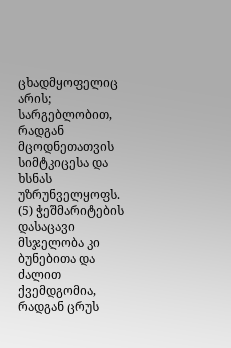ცხადმყოფელიც არის; სარგებლობით, რადგან მცოდნეთათვის სიმტკიცესა და ხსნას უზრუნველყოფს. (5) ჭეშმარიტების დასაცავი მსჯელობა კი ბუნებითა და ძალით ქვემდგომია, რადგან ცრუს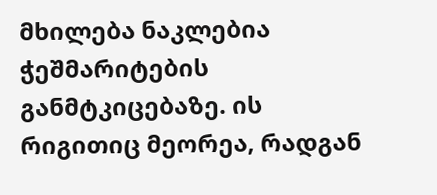მხილება ნაკლებია ჭეშმარიტების განმტკიცებაზე. ის რიგითიც მეორეა, რადგან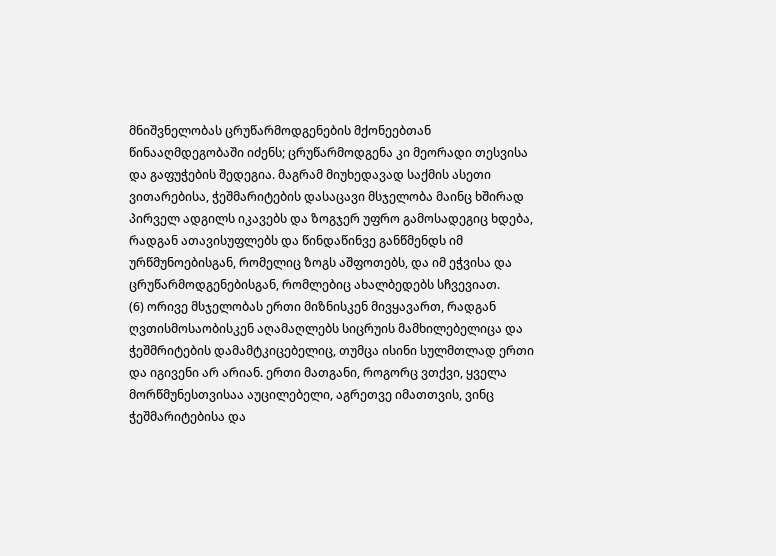მნიშვნელობას ცრუწარმოდგენების მქონეებთან წინააღმდეგობაში იძენს; ცრუწარმოდგენა კი მეორადი თესვისა და გაფუჭების შედეგია. მაგრამ მიუხედავად საქმის ასეთი ვითარებისა, ჭეშმარიტების დასაცავი მსჯელობა მაინც ხშირად პირველ ადგილს იკავებს და ზოგჯერ უფრო გამოსადეგიც ხდება, რადგან ათავისუფლებს და წინდაწინვე განწმენდს იმ ურწმუნოებისგან, რომელიც ზოგს აშფოთებს, და იმ ეჭვისა და ცრუწარმოდგენებისგან, რომლებიც ახალბედებს სჩვევიათ.
(6) ორივე მსჯელობას ერთი მიზნისკენ მივყავართ, რადგან ღვთისმოსაობისკენ აღამაღლებს სიცრუის მამხილებელიცა და ჭეშმრიტების დამამტკიცებელიც, თუმცა ისინი სულმთლად ერთი და იგივენი არ არიან. ერთი მათგანი, როგორც ვთქვი, ყველა მორწმუნესთვისაა აუცილებელი, აგრეთვე იმათთვის, ვინც ჭეშმარიტებისა და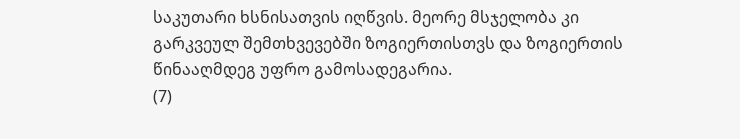საკუთარი ხსნისათვის იღწვის. მეორე მსჯელობა კი გარკვეულ შემთხვევებში ზოგიერთისთვს და ზოგიერთის წინააღმდეგ უფრო გამოსადეგარია.
(7)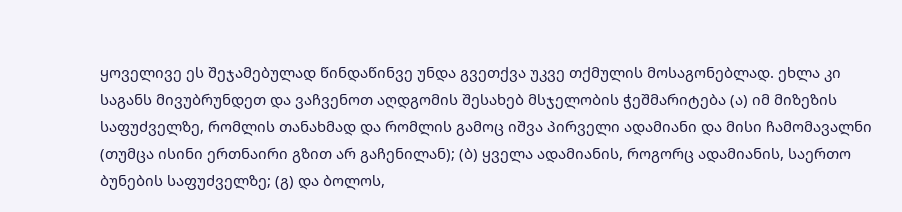ყოველივე ეს შეჯამებულად წინდაწინვე უნდა გვეთქვა უკვე თქმულის მოსაგონებლად. ეხლა კი საგანს მივუბრუნდეთ და ვაჩვენოთ აღდგომის შესახებ მსჯელობის ჭეშმარიტება (ა) იმ მიზეზის საფუძველზე, რომლის თანახმად და რომლის გამოც იშვა პირველი ადამიანი და მისი ჩამომავალნი (თუმცა ისინი ერთნაირი გზით არ გაჩენილან); (ბ) ყველა ადამიანის, როგორც ადამიანის, საერთო ბუნების საფუძველზე; (გ) და ბოლოს,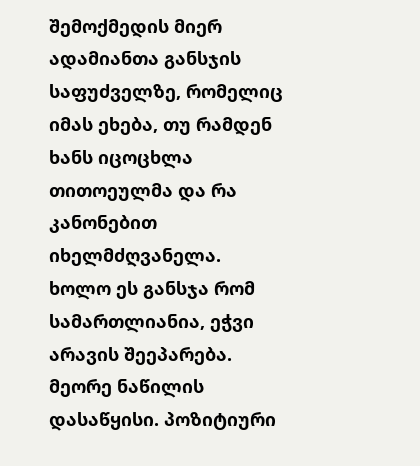შემოქმედის მიერ ადამიანთა განსჯის საფუძველზე, რომელიც იმას ეხება, თუ რამდენ ხანს იცოცხლა თითოეულმა და რა კანონებით იხელმძღვანელა. ხოლო ეს განსჯა რომ სამართლიანია, ეჭვი არავის შეეპარება.
მეორე ნაწილის დასაწყისი. პოზიტიური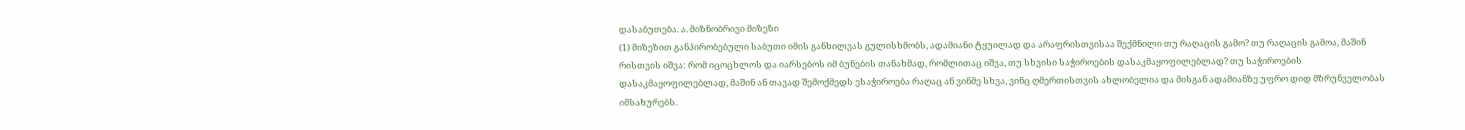დასაბუთება. ა. მიზნობრივი მიზეზი
(1) მიზეზით განპირობებული საბუთი იმის განხილვას გულისხმობს, ადამიანი ტყუილად და არაფრისთვისაა შექმნილი თუ რაღაცის გამო? თუ რაღაცის გამოა, მაშინ რისთვის იშვა: რომ იცოცხლოს და იარსებოს იმ ბუნების თანახმად, რომლითაც იშვა, თუ სხვისი საჭიროების დასაკმაყოფილებლად? თუ საჭიროების დასაკმაყოფილებლად, მაშინ ან თავად შემოქმედს ესაჭიროება რაღაც ან ვინმე სხვა, ვინც ღმერთისთვის ახლობელია და მისგან ადამიანზე უფრო დიდ მზრუნველობას იმსახურებს.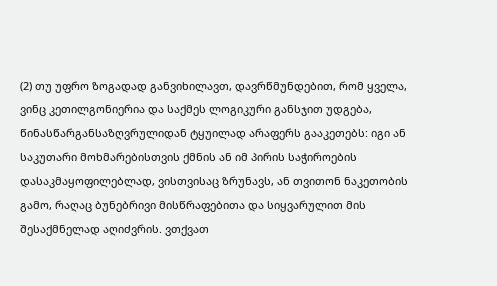(2) თუ უფრო ზოგადად განვიხილავთ, დავრწმუნდებით, რომ ყველა, ვინც კეთილგონიერია და საქმეს ლოგიკური განსჯით უდგება, წინასწარგანსაზღვრულიდან ტყუილად არაფერს გააკეთებს: იგი ან საკუთარი მოხმარებისთვის ქმნის ან იმ პირის საჭიროების დასაკმაყოფილებლად, ვისთვისაც ზრუნავს, ან თვითონ ნაკეთობის გამო, რაღაც ბუნებრივი მისწრაფებითა და სიყვარულით მის შესაქმნელად აღიძვრის. ვთქვათ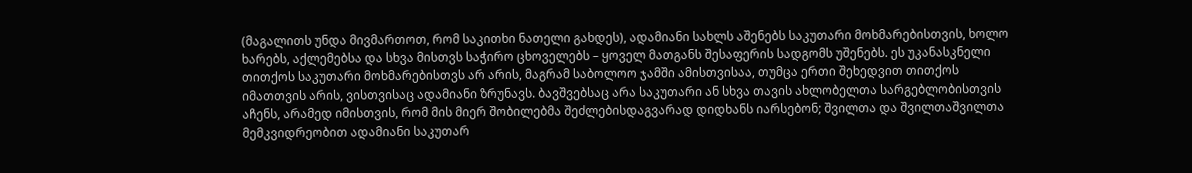(მაგალითს უნდა მივმართოთ, რომ საკითხი ნათელი გახდეს), ადამიანი სახლს აშენებს საკუთარი მოხმარებისთვის, ხოლო ხარებს, აქლემებსა და სხვა მისთვს საჭირო ცხოველებს – ყოველ მათგანს შესაფერის სადგომს უშენებს. ეს უკანასკნელი თითქოს საკუთარი მოხმარებისთვს არ არის, მაგრამ საბოლოო ჯამში ამისთვისაა, თუმცა ერთი შეხედვით თითქოს იმათთვის არის, ვისთვისაც ადამიანი ზრუნავს. ბავშვებსაც არა საკუთარი ან სხვა თავის ახლობელთა სარგებლობისთვის აჩენს, არამედ იმისთვის, რომ მის მიერ შობილებმა შეძლებისდაგვარად დიდხანს იარსებონ; შვილთა და შვილთაშვილთა მემკვიდრეობით ადამიანი საკუთარ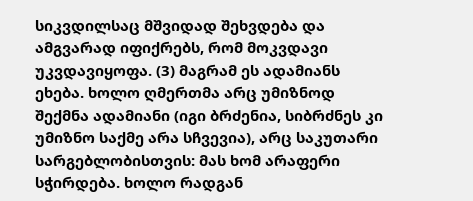სიკვდილსაც მშვიდად შეხვდება და ამგვარად იფიქრებს, რომ მოკვდავი უკვდავიყოფა. (3) მაგრამ ეს ადამიანს ეხება. ხოლო ღმერთმა არც უმიზნოდ შექმნა ადამიანი (იგი ბრძენია, სიბრძნეს კი უმიზნო საქმე არა სჩვევია), არც საკუთარი სარგებლობისთვის: მას ხომ არაფერი სჭირდება. ხოლო რადგან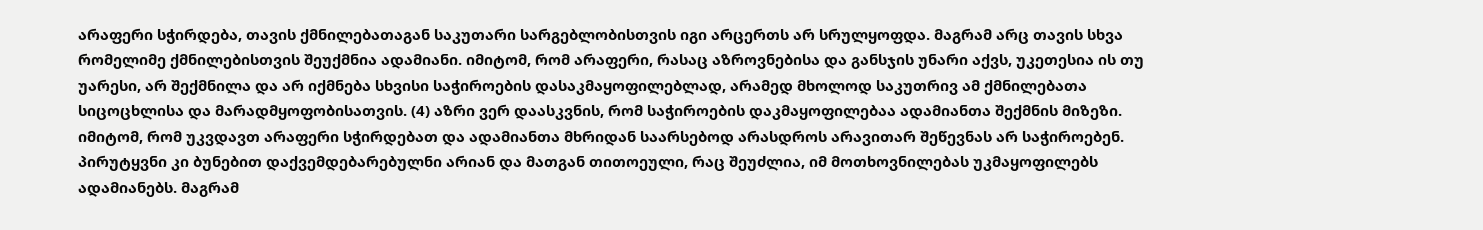არაფერი სჭირდება, თავის ქმნილებათაგან საკუთარი სარგებლობისთვის იგი არცერთს არ სრულყოფდა. მაგრამ არც თავის სხვა რომელიმე ქმნილებისთვის შეუქმნია ადამიანი. იმიტომ, რომ არაფერი, რასაც აზროვნებისა და განსჯის უნარი აქვს, უკეთესია ის თუ უარესი, არ შექმნილა და არ იქმნება სხვისი საჭიროების დასაკმაყოფილებლად, არამედ მხოლოდ საკუთრივ ამ ქმნილებათა სიცოცხლისა და მარადმყოფობისათვის. (4) აზრი ვერ დაასკვნის, რომ საჭიროების დაკმაყოფილებაა ადამიანთა შექმნის მიზეზი. იმიტომ, რომ უკვდავთ არაფერი სჭირდებათ და ადამიანთა მხრიდან საარსებოდ არასდროს არავითარ შეწევნას არ საჭიროებენ. პირუტყვნი კი ბუნებით დაქვემდებარებულნი არიან და მათგან თითოეული, რაც შეუძლია, იმ მოთხოვნილებას უკმაყოფილებს ადამიანებს. მაგრამ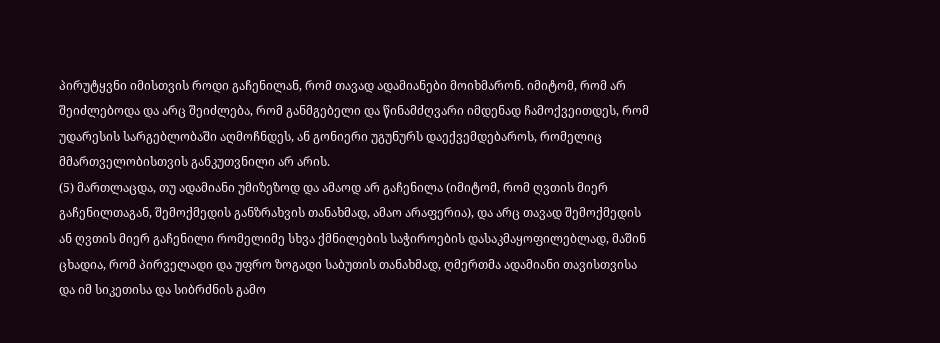პირუტყვნი იმისთვის როდი გაჩენილან, რომ თავად ადამიანები მოიხმარონ. იმიტომ, რომ არ შეიძლებოდა და არც შეიძლება, რომ განმგებელი და წინამძღვარი იმდენად ჩამოქვეითდეს, რომ უდარესის სარგებლობაში აღმოჩნდეს, ან გონიერი უგუნურს დაექვემდებაროს, რომელიც მმართველობისთვის განკუთვნილი არ არის.
(5) მართლაცდა, თუ ადამიანი უმიზეზოდ და ამაოდ არ გაჩენილა (იმიტომ, რომ ღვთის მიერ გაჩენილთაგან, შემოქმედის განზრახვის თანახმად, ამაო არაფერია), და არც თავად შემოქმედის ან ღვთის მიერ გაჩენილი რომელიმე სხვა ქმნილების საჭიროების დასაკმაყოფილებლად, მაშინ ცხადია, რომ პირველადი და უფრო ზოგადი საბუთის თანახმად, ღმერთმა ადამიანი თავისთვისა და იმ სიკეთისა და სიბრძნის გამო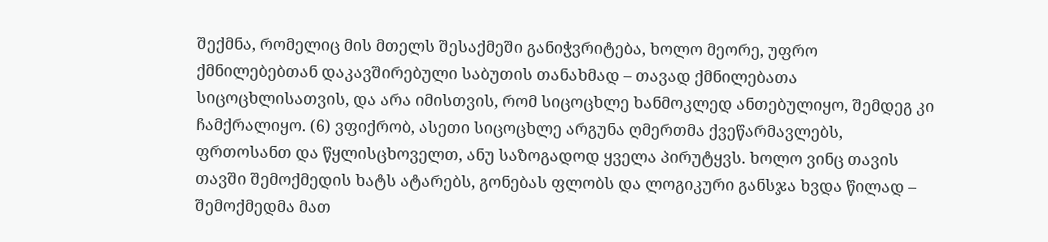შექმნა, რომელიც მის მთელს შესაქმეში განიჭვრიტება, ხოლო მეორე, უფრო ქმნილებებთან დაკავშირებული საბუთის თანახმად – თავად ქმნილებათა სიცოცხლისათვის, და არა იმისთვის, რომ სიცოცხლე ხანმოკლედ ანთებულიყო, შემდეგ კი ჩამქრალიყო. (6) ვფიქრობ, ასეთი სიცოცხლე არგუნა ღმერთმა ქვეწარმავლებს, ფრთოსანთ და წყლისცხოველთ, ანუ საზოგადოდ ყველა პირუტყვს. ხოლო ვინც თავის თავში შემოქმედის ხატს ატარებს, გონებას ფლობს და ლოგიკური განსჯა ხვდა წილად – შემოქმედმა მათ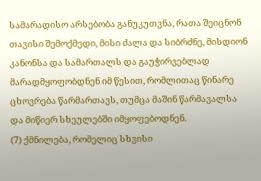სამარადისო არსებობა განუკუთვნა, რათა შეიცნონ თავისი შემოქმედი, მისი ძალა და სიბრძნე, მისდიონ კანონსა და სამართალს და გაუჭირვებლად მარადმყოფობდნენ იმ წესით, რომლითაც წინარე ცხოვრება წარმართავს, თუმცა მაშინ წარმავალსა და მიწიერ სხეულებში იმყოფებოდნენ.
(7) ქმნილება, რომელიც სხვისი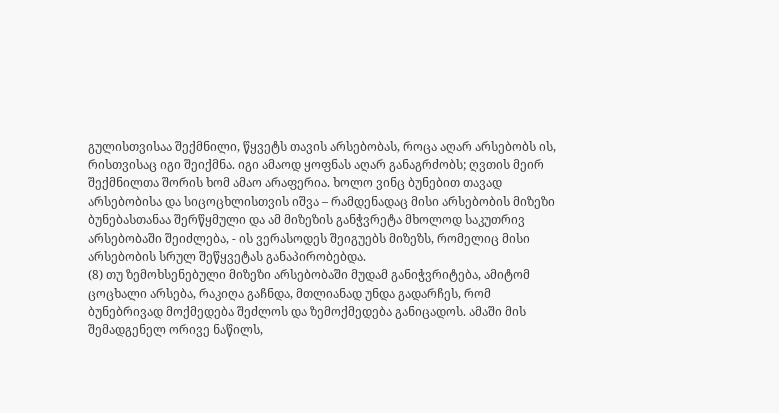გულისთვისაა შექმნილი, წყვეტს თავის არსებობას, როცა აღარ არსებობს ის, რისთვისაც იგი შეიქმნა. იგი ამაოდ ყოფნას აღარ განაგრძობს; ღვთის მეირ შექმნილთა შორის ხომ ამაო არაფერია. ხოლო ვინც ბუნებით თავად არსებობისა და სიცოცხლისთვის იშვა – რამდენადაც მისი არსებობის მიზეზი ბუნებასთანაა შერწყმული და ამ მიზეზის განჭვრეტა მხოლოდ საკუთრივ არსებობაში შეიძლება, - ის ვერასოდეს შეიგუებს მიზეზს, რომელიც მისი არსებობის სრულ შეწყვეტას განაპირობებდა.
(8) თუ ზემოხსენებული მიზეზი არსებობაში მუდამ განიჭვრიტება, ამიტომ ცოცხალი არსება, რაკიღა გაჩნდა, მთლიანად უნდა გადარჩეს, რომ ბუნებრივად მოქმედება შეძლოს და ზემოქმედება განიცადოს. ამაში მის შემადგენელ ორივე ნაწილს,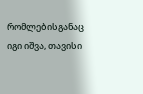რომლებისგანაც იგი იშვა, თავისი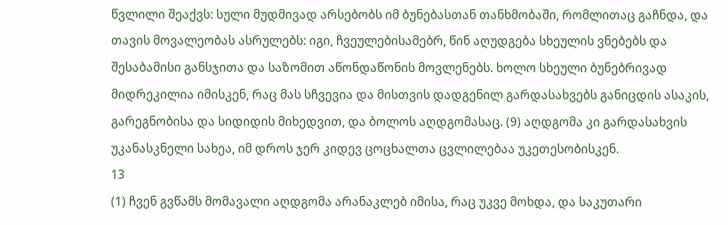წვლილი შეაქვს: სული მუდმივად არსებობს იმ ბუნებასთან თანხმობაში, რომლითაც გაჩნდა, და თავის მოვალეობას ასრულებს: იგი, ჩვეულებისამებრ, წინ აღუდგება სხეულის ვნებებს და შესაბამისი განსჯითა და საზომით აწონდაწონის მოვლენებს. ხოლო სხეული ბუნებრივად მიდრეკილია იმისკენ, რაც მას სჩვევია და მისთვის დადგენილ გარდასახვებს განიცდის ასაკის, გარეგნობისა და სიდიდის მიხედვით, და ბოლოს აღდგომასაც. (9) აღდგომა კი გარდასახვის უკანასკნელი სახეა, იმ დროს ჯერ კიდევ ცოცხალთა ცვლილებაა უკეთესობისკენ.
13
(1) ჩვენ გვწამს მომავალი აღდგომა არანაკლებ იმისა, რაც უკვე მოხდა, და საკუთარი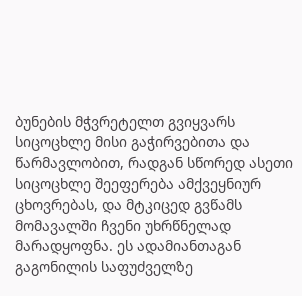ბუნების მჭვრეტელთ გვიყვარს სიცოცხლე მისი გაჭირვებითა და წარმავლობით, რადგან სწორედ ასეთი სიცოცხლე შეეფერება ამქვეყნიურ ცხოვრებას, და მტკიცედ გვწამს მომავალში ჩვენი უხრწნელად მარადყოფნა. ეს ადამიანთაგან გაგონილის საფუძველზე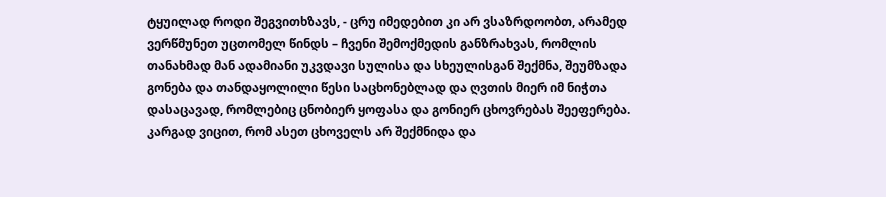ტყუილად როდი შეგვითხზავს, - ცრუ იმედებით კი არ ვსაზრდოობთ, არამედ ვერწმუნეთ უცთომელ წინდს – ჩვენი შემოქმედის განზრახვას, რომლის თანახმად მან ადამიანი უკვდავი სულისა და სხეულისგან შექმნა, შეუმზადა გონება და თანდაყოლილი წესი საცხონებლად და ღვთის მიერ იმ ნიჭთა დასაცავად, რომლებიც ცნობიერ ყოფასა და გონიერ ცხოვრებას შეეფერება. კარგად ვიცით, რომ ასეთ ცხოველს არ შექმნიდა და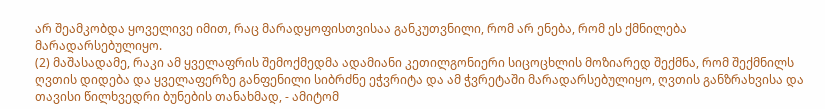არ შეამკობდა ყოველივე იმით, რაც მარადყოფისთვისაა განკუთვნილი, რომ არ ენება, რომ ეს ქმნილება მარადარსებულიყო.
(2) მაშასადამე, რაკი ამ ყველაფრის შემოქმედმა ადამიანი კეთილგონიერი სიცოცხლის მოზიარედ შექმნა, რომ შექმნილს ღვთის დიდება და ყველაფერზე განფენილი სიბრძნე ეჭვრიტა და ამ ჭვრეტაში მარადარსებულიყო, ღვთის განზრახვისა და თავისი წილხვედრი ბუნების თანახმად, - ამიტომ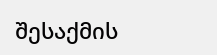შესაქმის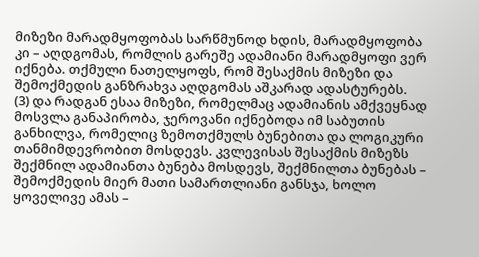მიზეზი მარადმყოფობას სარწმუნოდ ხდის, მარადმყოფობა კი – აღდგომას, რომლის გარეშე ადამიანი მარადმყოფი ვერ იქნება. თქმული ნათელყოფს, რომ შესაქმის მიზეზი და შემოქმედის განზრახვა აღდგომას აშკარად ადასტურებს.
(3) და რადგან ესაა მიზეზი, რომელმაც ადამიანის ამქვეყნად მოსვლა განაპირობა, ჯეროვანი იქნებოდა იმ საბუთის განხილვა, რომელიც ზემოთქმულს ბუნებითა და ლოგიკური თანმიმდევრობით მოსდევს. კვლევისას შესაქმის მიზეზს შექმნილ ადამიანთა ბუნება მოსდევს, შექმნილთა ბუნებას – შემოქმედის მიერ მათი სამართლიანი განსჯა, ხოლო ყოველივე ამას –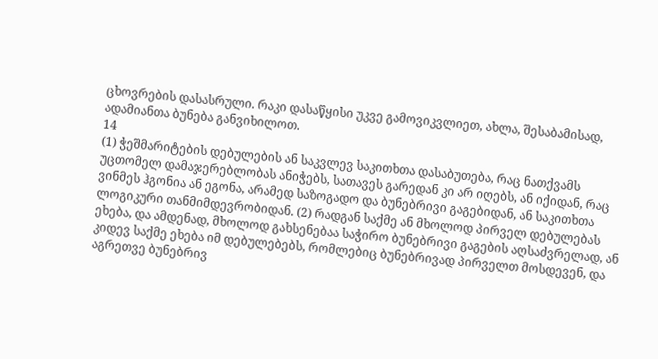ცხოვრების დასასრული. რაკი დასაწყისი უკვე გამოვიკვლიეთ, ახლა, შესაბამისად, ადამიანთა ბუნება განვიხილოთ.
14
(1) ჭეშმარიტების დებულების ან საკვლევ საკითხთა დასაბუთება, რაც ნათქვამს უცთომელ დამაჯერებლობას ანიჭებს, სათავეს გარედან კი არ იღებს, ან იქიდან, რაც ვინმეს ჰგონია ან ეგონა, არამედ საზოგადო და ბუნებრივი გაგებიდან, ან საკითხთა ლოგიკური თანმიმდევრობიდან. (2) რადგან საქმე ან მხოლოდ პირველ დებულებას ეხება, და ამდენად, მხოლოდ გახსენებაა საჭირო ბუნებრივი გაგების აღსაძვრელად, ან კიდევ საქმე ეხება იმ დებულებებს, რომლებიც ბუნებრივად პირველთ მოსდევენ, და აგრეთვე ბუნებრივ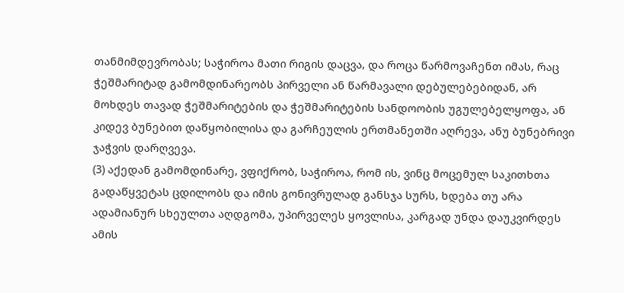თანმიმდევრობას; საჭიროა მათი რიგის დაცვა, და როცა წარმოვაჩენთ იმას, რაც ჭეშმარიტად გამომდინარეობს პირველი ან წარმავალი დებულებებიდან, არ მოხდეს თავად ჭეშმარიტების და ჭეშმარიტების სანდოობის უგულებელყოფა, ან კიდევ ბუნებით დაწყობილისა და გარჩეულის ერთმანეთში აღრევა, ანუ ბუნებრივი ჯაჭვის დარღვევა.
(3) აქედან გამომდინარე, ვფიქრობ, საჭიროა, რომ ის, ვინც მოცემულ საკითხთა გადაწყვეტას ცდილობს და იმის გონივრულად განსჯა სურს, ხდება თუ არა ადამიანურ სხეულთა აღდგომა, უპირველეს ყოვლისა, კარგად უნდა დაუკვირდეს ამის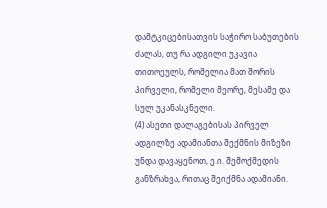დამტკიცებისათვის საჭირო საბუთების ძალას, თუ რა ადგილი უკავია თითოეულს, რომელია მათ შორის პირველი, რომელი მეორე, მესამე და სულ უკანასკნელი.
(4) ასეთი დალაგებისას პირველ ადგილზე ადამიანთა შექმნის მიზეზი უნდა დავაყენოთ, ე.ი. შემოქმედის განზრახვა, რითაც შეიქმნა ადამიანი.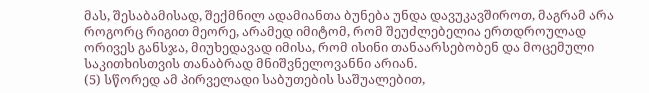მას, შესაბამისად, შექმნილ ადამიანთა ბუნება უნდა დავუკავშიროთ, მაგრამ არა როგორც რიგით მეორე, არამედ იმიტომ, რომ შეუძლებელია ერთდროულად ორივეს განსჯა, მიუხედავად იმისა, რომ ისინი თანაარსებობენ და მოცემული საკითხისთვის თანაბრად მნიშვნელოვანნი არიან.
(5) სწორედ ამ პირველადი საბუთების საშუალებით,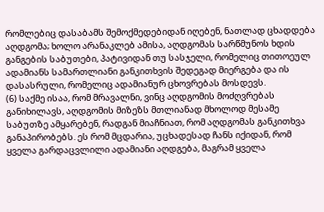რომლებიც დასაბამს შემოქმედებიდან იღებენ, ნათლად ცხადდება აღდგომა; ხოლო არანაკლებ ამისა, აღდგომას სარწმუნოს ხდის განგების საბუთები, პატივიდან თუ სასჯელი, რომელიც თითოეულ ადამიანს სამართლიანი განკითხვის შედეგად მიერგება და ის დასასრული, რომელიც ადამიანურ ცხოვრებას მოსდევს.
(6) საქმე ისაა, რომ მრავალნი, ვინც აღდგომის მოძღვრებას განიხილავს, აღდგომის მიზეზს მთლიანად მხოლოდ მესამე საბუთზე ამყარებენ, რადგან მიაჩნიათ, რომ აღდგომას განკითხვა განაპირობებს. ეს რომ მცდარია, უცხადესად ჩანს იქიდან, რომ ყველა გარდაცვლილი ადამიანი აღდგება, მაგრამ ყველა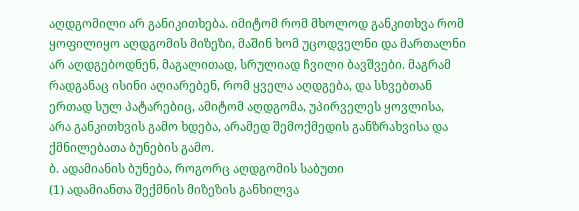აღდგომილი არ განიკითხება. იმიტომ რომ მხოლოდ განკითხვა რომ ყოფილიყო აღდგომის მიზეზი, მაშინ ხომ უცოდველნი და მართალნი არ აღდგებოდნენ, მაგალითად, სრულიად ჩვილი ბავშვები. მაგრამ რადგანაც ისინი აღიარებენ, რომ ყველა აღდგება, და სხვებთან ერთად სულ პატარებიც, ამიტომ აღდგომა, უპირველეს ყოვლისა, არა განკითხვის გამო ხდება, არამედ შემოქმედის განზრახვისა და ქმნილებათა ბუნების გამო.
ბ. ადამიანის ბუნება, როგორც აღდგომის საბუთი
(1) ადამიანთა შექმნის მიზეზის განხილვა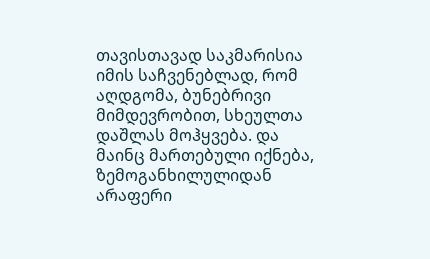თავისთავად საკმარისია იმის საჩვენებლად, რომ აღდგომა, ბუნებრივი მიმდევრობით, სხეულთა დაშლას მოჰყვება. და მაინც მართებული იქნება, ზემოგანხილულიდან არაფერი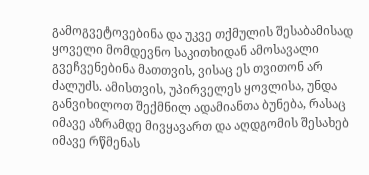გამოგვეტოვებინა და უკვე თქმულის შესაბამისად ყოველი მომდევნო საკითხიდან ამოსავალი გვეჩვენებინა მათთვის, ვისაც ეს თვითონ არ ძალუძს. ამისთვის, უპირველეს ყოვლისა, უნდა განვიხილოთ შექმნილ ადამიანთა ბუნება, რასაც იმავე აზრამდე მივყავართ და აღდგომის შესახებ იმავე რწმენას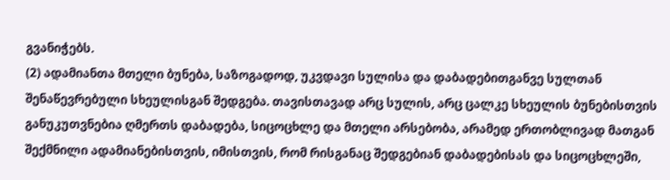გვანიჭებს.
(2) ადამიანთა მთელი ბუნება, საზოგადოდ, უკვდავი სულისა და დაბადებითგანვე სულთან შენაწევრებული სხეულისგან შედგება. თავისთავად არც სულის, არც ცალკე სხეულის ბუნებისთვის განუკუთვნებია ღმერთს დაბადება, სიცოცხლე და მთელი არსებობა, არამედ ერთობლივად მათგან შექმნილი ადამიანებისთვის, იმისთვის, რომ რისგანაც შედგებიან დაბადებისას და სიცოცხლეში,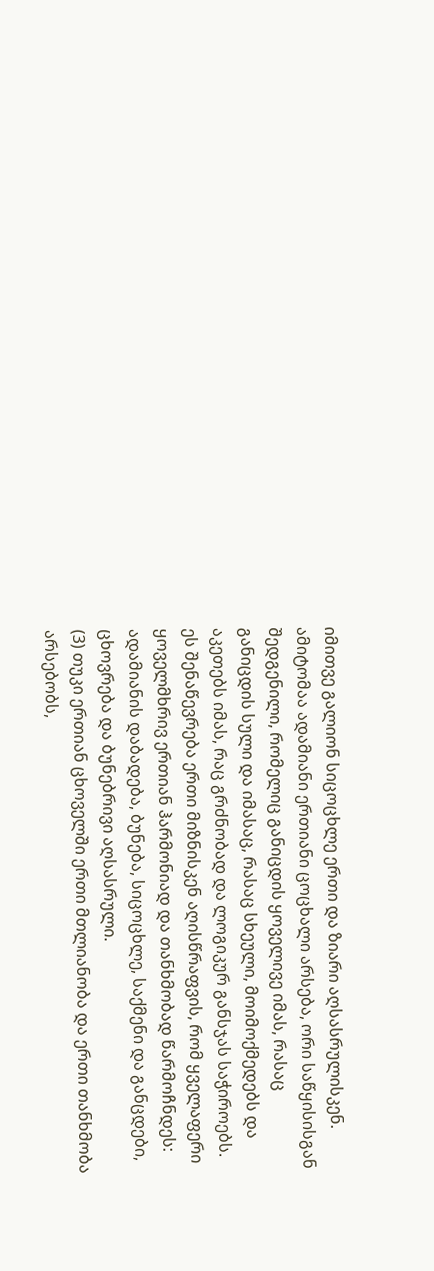იმითვე გალიონ სიცოცხლე ერთი და ზიარი აღსასრულისკენ. ამიტომაა ადამიანი ერთიანი ცოცხალი არსება, ორი საწყისისგან შედგენილი, რომელიც განიცდის ყოველივე იმას, რასაც განიცდის სული და იმასაც, რასაც სხეული, მოიმოქმედებს და აკეთებს იმას, რაც გრძნობად და ლოგიკურ განსჯას საჭიროებს. ეს შენაწევრება ერთი მიზნისკენ აღისწრაფვის, რომ ყველაფერი ყოველმხრივ ერთიან ჰარმონიად და თანხმობად წარმოჩნდეს: ადამიანის დაბადება, ბუნება, სიცოცხლე, საქმენი და განცდები, ცხოვრება და ბუნებრივი აღსასრული.
(3) თუკი ერთიან ცხოველში ერთი მთლიანობა და ერთი თანხმობა არსებობს,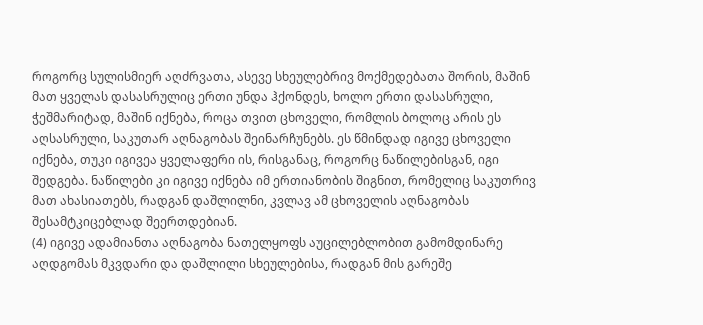როგორც სულისმიერ აღძრვათა, ასევე სხეულებრივ მოქმედებათა შორის, მაშინ მათ ყველას დასასრულიც ერთი უნდა ჰქონდეს, ხოლო ერთი დასასრული, ჭეშმარიტად, მაშინ იქნება, როცა თვით ცხოველი, რომლის ბოლოც არის ეს აღსასრული, საკუთარ აღნაგობას შეინარჩუნებს. ეს წმინდად იგივე ცხოველი იქნება, თუკი იგივეა ყველაფერი ის, რისგანაც, როგორც ნაწილებისგან, იგი შედგება. ნაწილები კი იგივე იქნება იმ ერთიანობის შიგნით, რომელიც საკუთრივ მათ ახასიათებს, რადგან დაშლილნი, კვლავ ამ ცხოველის აღნაგობას შესამტკიცებლად შეერთდებიან.
(4) იგივე ადამიანთა აღნაგობა ნათელყოფს აუცილებლობით გამომდინარე აღდგომას მკვდარი და დაშლილი სხეულებისა, რადგან მის გარეშე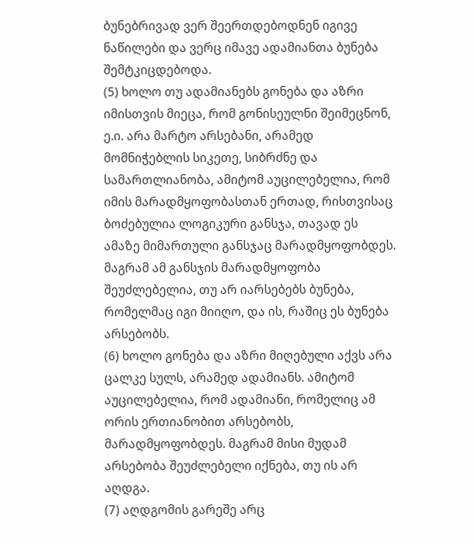ბუნებრივად ვერ შეერთდებოდნენ იგივე ნაწილები და ვერც იმავე ადამიანთა ბუნება შემტკიცდებოდა.
(5) ხოლო თუ ადამიანებს გონება და აზრი იმისთვის მიეცა, რომ გონისეულნი შეიმეცნონ, ე.ი. არა მარტო არსებანი, არამედ მომნიჭებლის სიკეთე, სიბრძნე და სამართლიანობა, ამიტომ აუცილებელია, რომ იმის მარადმყოფობასთან ერთად, რისთვისაც ბოძებულია ლოგიკური განსჯა, თავად ეს ამაზე მიმართული განსჯაც მარადმყოფობდეს. მაგრამ ამ განსჯის მარადმყოფობა შეუძლებელია, თუ არ იარსებებს ბუნება, რომელმაც იგი მიიღო, და ის, რაშიც ეს ბუნება არსებობს.
(6) ხოლო გონება და აზრი მიღებული აქვს არა ცალკე სულს, არამედ ადამიანს. ამიტომ აუცილებელია, რომ ადამიანი, რომელიც ამ ორის ერთიანობით არსებობს, მარადმყოფობდეს. მაგრამ მისი მუდამ არსებობა შეუძლებელი იქნება, თუ ის არ აღდგა.
(7) აღდგომის გარეშე არც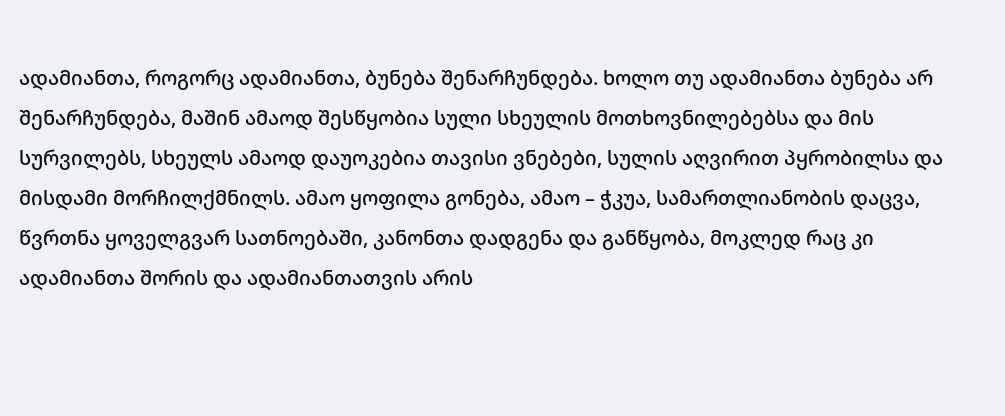ადამიანთა, როგორც ადამიანთა, ბუნება შენარჩუნდება. ხოლო თუ ადამიანთა ბუნება არ შენარჩუნდება, მაშინ ამაოდ შესწყობია სული სხეულის მოთხოვნილებებსა და მის სურვილებს, სხეულს ამაოდ დაუოკებია თავისი ვნებები, სულის აღვირით პყრობილსა და მისდამი მორჩილქმნილს. ამაო ყოფილა გონება, ამაო – ჭკუა, სამართლიანობის დაცვა, წვრთნა ყოველგვარ სათნოებაში, კანონთა დადგენა და განწყობა, მოკლედ რაც კი ადამიანთა შორის და ადამიანთათვის არის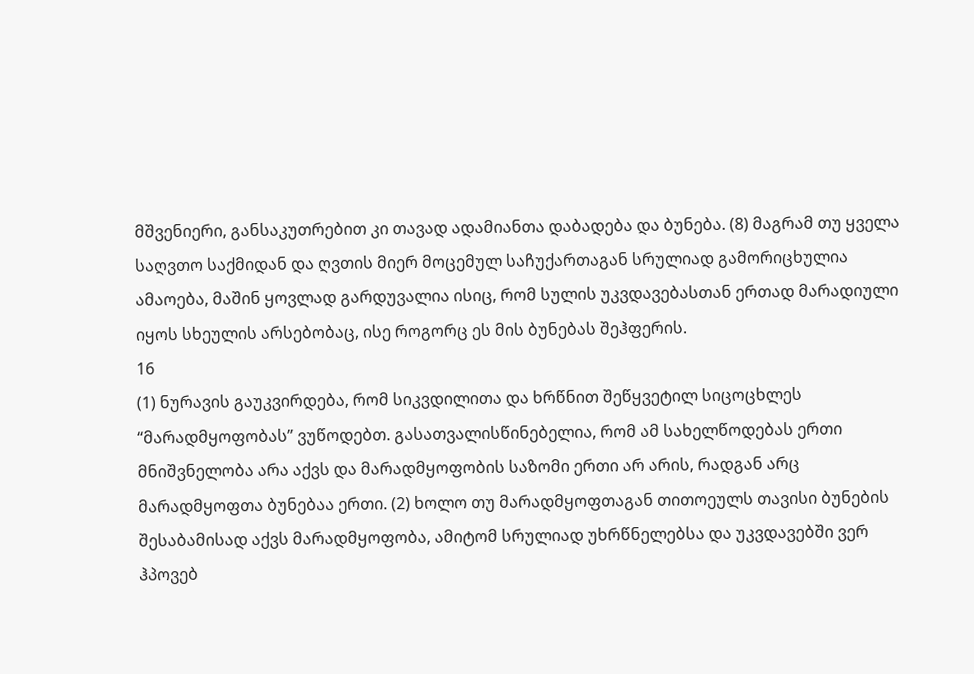მშვენიერი, განსაკუთრებით კი თავად ადამიანთა დაბადება და ბუნება. (8) მაგრამ თუ ყველა საღვთო საქმიდან და ღვთის მიერ მოცემულ საჩუქართაგან სრულიად გამორიცხულია ამაოება, მაშინ ყოვლად გარდუვალია ისიც, რომ სულის უკვდავებასთან ერთად მარადიული იყოს სხეულის არსებობაც, ისე როგორც ეს მის ბუნებას შეჰფერის.
16
(1) ნურავის გაუკვირდება, რომ სიკვდილითა და ხრწნით შეწყვეტილ სიცოცხლეს “მარადმყოფობას” ვუწოდებთ. გასათვალისწინებელია, რომ ამ სახელწოდებას ერთი მნიშვნელობა არა აქვს და მარადმყოფობის საზომი ერთი არ არის, რადგან არც მარადმყოფთა ბუნებაა ერთი. (2) ხოლო თუ მარადმყოფთაგან თითოეულს თავისი ბუნების შესაბამისად აქვს მარადმყოფობა, ამიტომ სრულიად უხრწნელებსა და უკვდავებში ვერ ჰპოვებ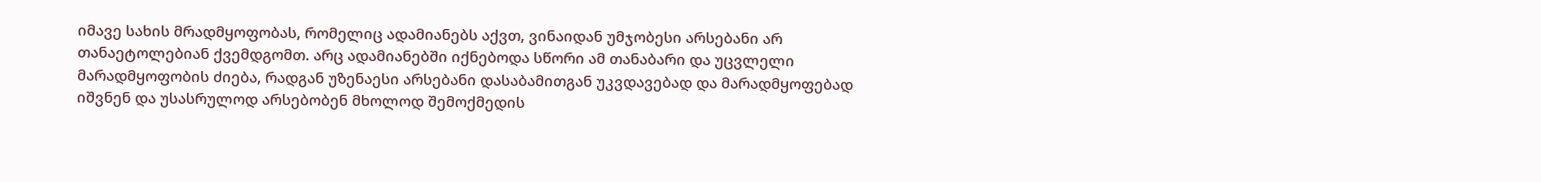იმავე სახის მრადმყოფობას, რომელიც ადამიანებს აქვთ, ვინაიდან უმჯობესი არსებანი არ თანაეტოლებიან ქვემდგომთ. არც ადამიანებში იქნებოდა სწორი ამ თანაბარი და უცვლელი მარადმყოფობის ძიება, რადგან უზენაესი არსებანი დასაბამითგან უკვდავებად და მარადმყოფებად იშვნენ და უსასრულოდ არსებობენ მხოლოდ შემოქმედის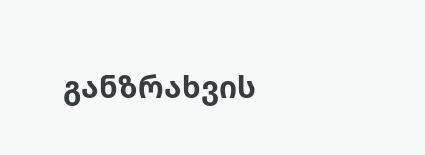განზრახვის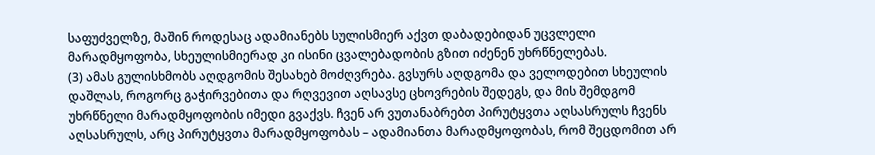საფუძველზე, მაშინ როდესაც ადამიანებს სულისმიერ აქვთ დაბადებიდან უცვლელი მარადმყოფობა, სხეულისმიერად კი ისინი ცვალებადობის გზით იძენენ უხრწნელებას.
(3) ამას გულისხმობს აღდგომის შესახებ მოძღვრება. გვსურს აღდგომა და ველოდებით სხეულის დაშლას, როგორც გაჭირვებითა და რღვევით აღსავსე ცხოვრების შედეგს, და მის შემდგომ უხრწნელი მარადმყოფობის იმედი გვაქვს. ჩვენ არ ვუთანაბრებთ პირუტყვთა აღსასრულს ჩვენს აღსასრულს, არც პირუტყვთა მარადმყოფობას – ადამიანთა მარადმყოფობას, რომ შეცდომით არ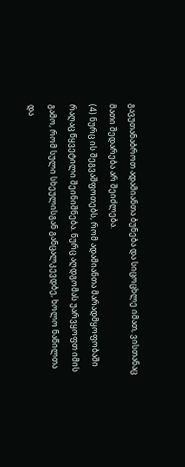გავუთანაბროთ ადამიანთა ბუნება და სიცოცხლე იმათ, ვისთანაც მათი შედარება არ შეიძლება.
(4) ნურც ის შეგვაშფოთებს, რომ ადამიანთა მარადმყოფობაში რაღაც წყვეტილი შეინიშნება. ნურც აღდგომას უარვყოფთ იმის გამო, რომ სული სხეულისგან განცალკევდბე, ხოლო ნაწილთა და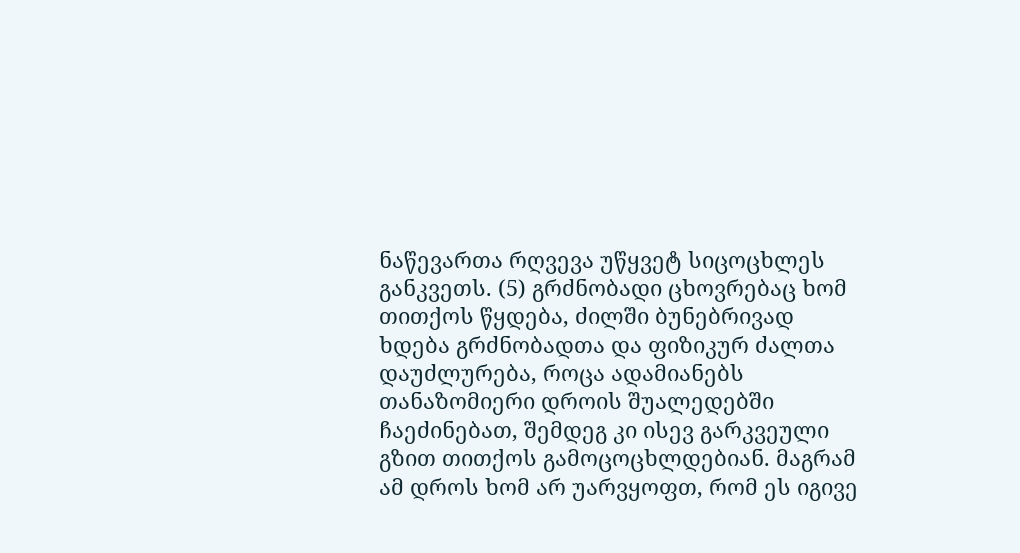ნაწევართა რღვევა უწყვეტ სიცოცხლეს განკვეთს. (5) გრძნობადი ცხოვრებაც ხომ თითქოს წყდება, ძილში ბუნებრივად ხდება გრძნობადთა და ფიზიკურ ძალთა დაუძლურება, როცა ადამიანებს თანაზომიერი დროის შუალედებში ჩაეძინებათ, შემდეგ კი ისევ გარკვეული გზით თითქოს გამოცოცხლდებიან. მაგრამ ამ დროს ხომ არ უარვყოფთ, რომ ეს იგივე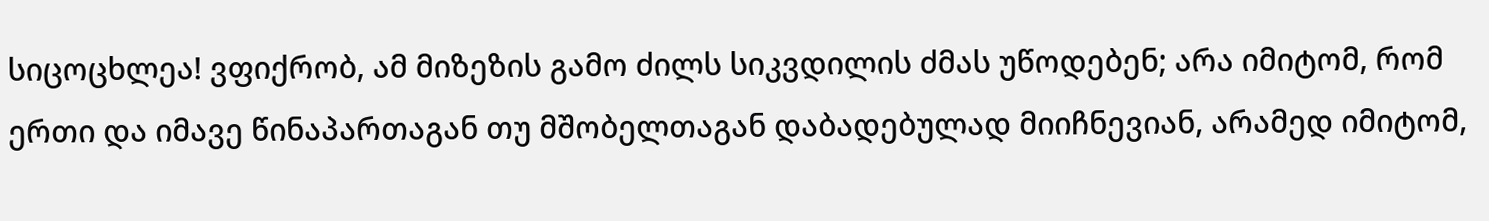სიცოცხლეა! ვფიქრობ, ამ მიზეზის გამო ძილს სიკვდილის ძმას უწოდებენ; არა იმიტომ, რომ ერთი და იმავე წინაპართაგან თუ მშობელთაგან დაბადებულად მიიჩნევიან, არამედ იმიტომ,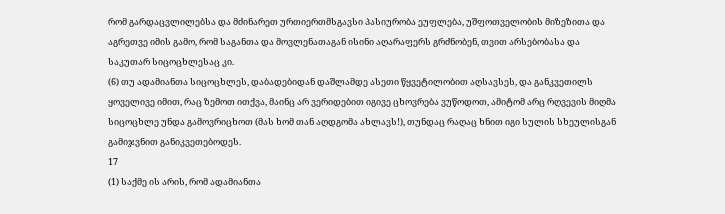რომ გარდაცვლილებსა და მძინარეთ ურთიერთმსგავსი პასიურობა ეუფლება, უშფოთველობის მიზეზითა და აგრეთვე იმის გამო, რომ საგანთა და მოვლენათაგან ისინი აღარაფერს გრძნობენ, თვით არსებობასა და საკუთარ სიცოცხლესაც კი.
(6) თუ ადამიანთა სიცოცხლეს, დაბადებიდან დაშლამდე ასეთი წყვეტილობით აღსავსეს, და განკვეთილს ყოველივე იმით, რაც ზემოთ ითქვა, მაინც არ ვერიდებით იგივე ცხოვრება ვუწოდოთ, ამიტომ არც რღვევის მიღმა სიცოცხლე უნდა გამოვრიცხოთ (მას ხომ თან აღდგომა ახლავს!), თუნდაც რაღაც ხნით იგი სულის სხეულისგან გამიჯვნით განიკვეთებოდეს.
17
(1) საქმე ის არის, რომ ადამიანთა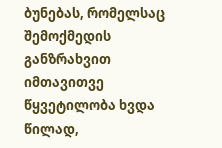ბუნებას, რომელსაც შემოქმედის განზრახვით იმთავითვე წყვეტილობა ხვდა წილად,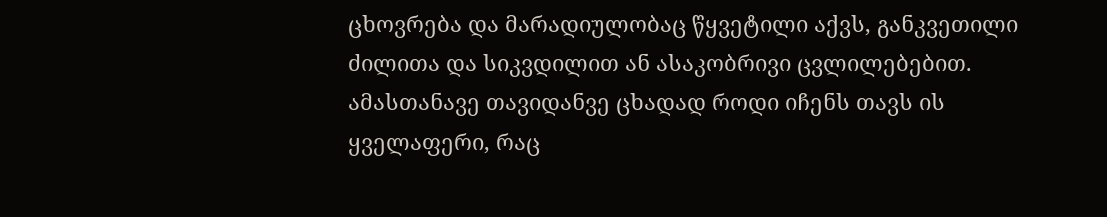ცხოვრება და მარადიულობაც წყვეტილი აქვს, განკვეთილი ძილითა და სიკვდილით ან ასაკობრივი ცვლილებებით. ამასთანავე თავიდანვე ცხადად როდი იჩენს თავს ის ყველაფერი, რაც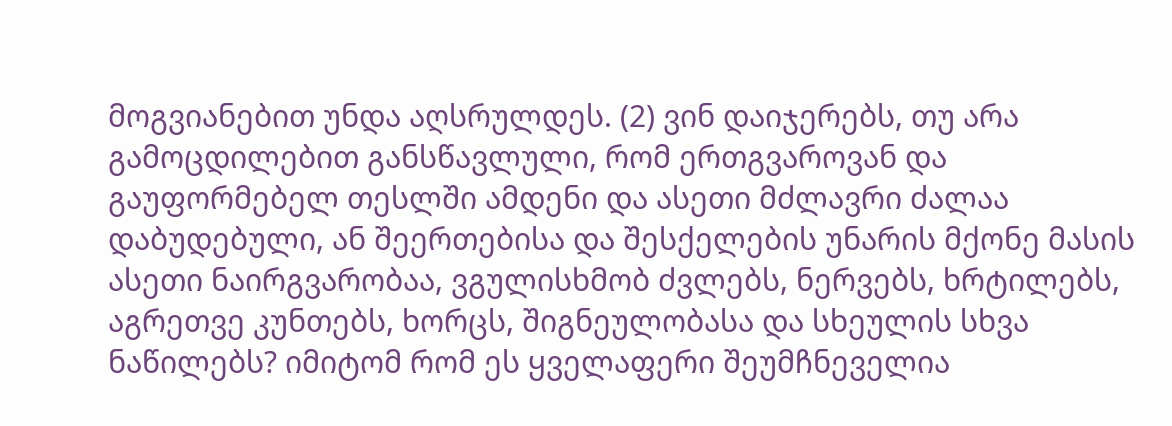მოგვიანებით უნდა აღსრულდეს. (2) ვინ დაიჯერებს, თუ არა გამოცდილებით განსწავლული, რომ ერთგვაროვან და გაუფორმებელ თესლში ამდენი და ასეთი მძლავრი ძალაა დაბუდებული, ან შეერთებისა და შესქელების უნარის მქონე მასის ასეთი ნაირგვარობაა, ვგულისხმობ ძვლებს, ნერვებს, ხრტილებს, აგრეთვე კუნთებს, ხორცს, შიგნეულობასა და სხეულის სხვა ნაწილებს? იმიტომ რომ ეს ყველაფერი შეუმჩნეველია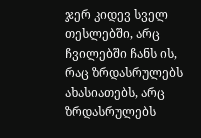ჯერ კიდევ სველ თესლებში, არც ჩვილებში ჩანს ის, რაც ზრდასრულებს ახასიათებს, არც ზრდასრულებს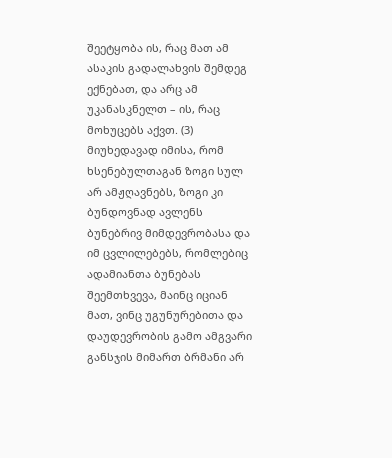შეეტყობა ის, რაც მათ ამ ასაკის გადალახვის შემდეგ ექნებათ, და არც ამ უკანასკნელთ – ის, რაც მოხუცებს აქვთ. (3) მიუხედავად იმისა, რომ ხსენებულთაგან ზოგი სულ არ ამჟღავნებს, ზოგი კი ბუნდოვნად ავლენს ბუნებრივ მიმდევრობასა და იმ ცვლილებებს, რომლებიც ადამიანთა ბუნებას შეემთხვევა, მაინც იციან მათ, ვინც უგუნურებითა და დაუდევრობის გამო ამგვარი განსჯის მიმართ ბრმანი არ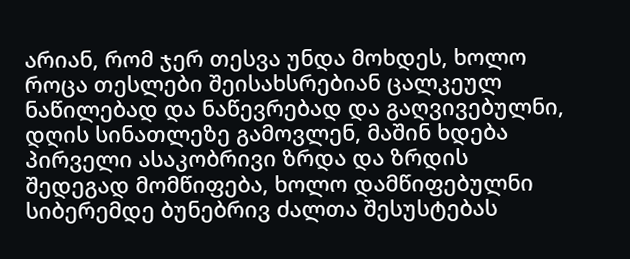არიან, რომ ჯერ თესვა უნდა მოხდეს, ხოლო როცა თესლები შეისახსრებიან ცალკეულ ნაწილებად და ნაწევრებად და გაღვივებულნი, დღის სინათლეზე გამოვლენ, მაშინ ხდება პირველი ასაკობრივი ზრდა და ზრდის შედეგად მომწიფება, ხოლო დამწიფებულნი სიბერემდე ბუნებრივ ძალთა შესუსტებას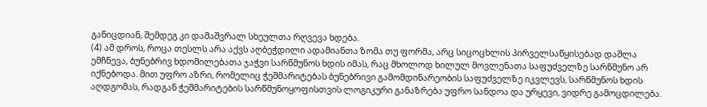განიცდიან, შემდეგ კი დამაშვრალ სხეულთა რღვევა ხდება.
(4) ამ დროს, როცა თესლს არა აქვს აღბეჭდილი ადამიანთა ზომა თუ ფორმა, არც სიცოცხლის პირველსაწყისებად დაშლა ემჩნევა, ბუნებრივ ხდომილებათა ჯაჭვი სარწმუნოს ხდის იმას, რაც მხოლოდ ხილულ მოვლენათა საფუძველზე სარწმუნო არ იქნებოდა. მით უფრო აზრი, რომელიც ჭეშმარიტებას ბუნებრივი გამომდინარეობის საფუძველზე იკვლევს, სარწმუნოს ხდის აღდგომას, რადგან ჭეშმარიტების სარწმუნოყოფისთვის ლოგიკური განაზრება უფრო სანდოა და ურყევი, ვიდრე გამოცდილება.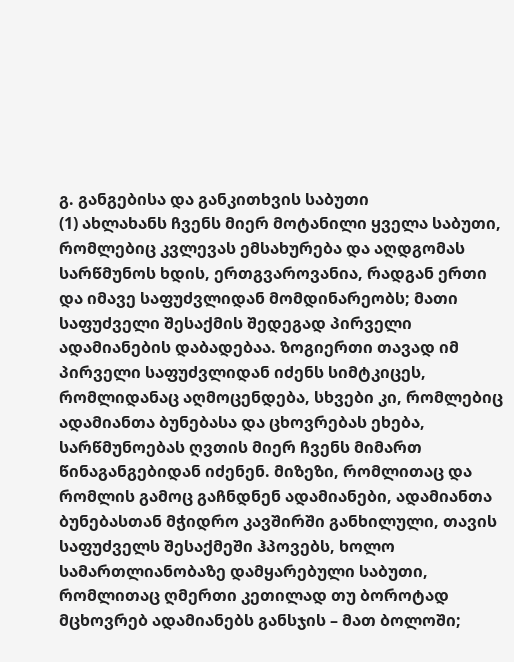გ. განგებისა და განკითხვის საბუთი
(1) ახლახანს ჩვენს მიერ მოტანილი ყველა საბუთი, რომლებიც კვლევას ემსახურება და აღდგომას სარწმუნოს ხდის, ერთგვაროვანია, რადგან ერთი და იმავე საფუძვლიდან მომდინარეობს; მათი საფუძველი შესაქმის შედეგად პირველი ადამიანების დაბადებაა. ზოგიერთი თავად იმ პირველი საფუძვლიდან იძენს სიმტკიცეს, რომლიდანაც აღმოცენდება, სხვები კი, რომლებიც ადამიანთა ბუნებასა და ცხოვრებას ეხება, სარწმუნოებას ღვთის მიერ ჩვენს მიმართ წინაგანგებიდან იძენენ. მიზეზი, რომლითაც და რომლის გამოც გაჩნდნენ ადამიანები, ადამიანთა ბუნებასთან მჭიდრო კავშირში განხილული, თავის საფუძველს შესაქმეში ჰპოვებს, ხოლო სამართლიანობაზე დამყარებული საბუთი, რომლითაც ღმერთი კეთილად თუ ბოროტად მცხოვრებ ადამიანებს განსჯის – მათ ბოლოში;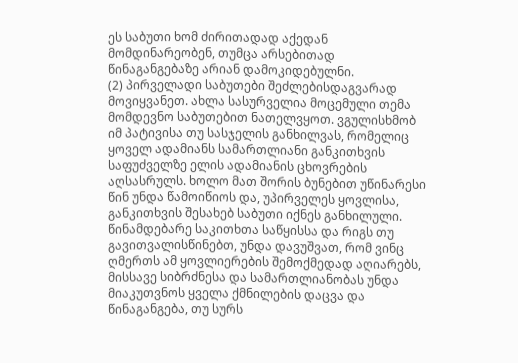ეს საბუთი ხომ ძირითადად აქედან მომდინარეობენ, თუმცა არსებითად წინაგანგებაზე არიან დამოკიდებულნი.
(2) პირველადი საბუთები შეძლებისდაგვარად მოვიყვანეთ. ახლა სასურველია მოცემული თემა მომდევნო საბუთებით ნათელვყოთ. ვგულისხმობ იმ პატივისა თუ სასჯელის განხილვას, რომელიც ყოველ ადამიანს სამართლიანი განკითხვის საფუძველზე ელის ადამიანის ცხოვრების აღსასრულს. ხოლო მათ შორის ბუნებით უწინარესი წინ უნდა წამოიწიოს და, უპირველეს ყოვლისა, განკითხვის შესახებ საბუთი იქნეს განხილული. წინამდებარე საკითხთა საწყისსა და რიგს თუ გავითვალისწინებთ, უნდა დავუშვათ, რომ ვინც ღმერთს ამ ყოვლიერების შემოქმედად აღიარებს, მისსავე სიბრძნესა და სამართლიანობას უნდა მიაკუთვნოს ყველა ქმნილების დაცვა და წინაგანგება, თუ სურს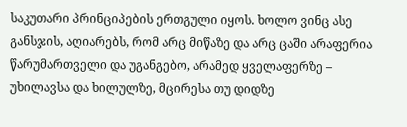საკუთარი პრინციპების ერთგული იყოს. ხოლო ვინც ასე განსჯის, აღიარებს, რომ არც მიწაზე და არც ცაში არაფერია წარუმართველი და უგანგებო, არამედ ყველაფერზე – უხილავსა და ხილულზე, მცირესა თუ დიდზე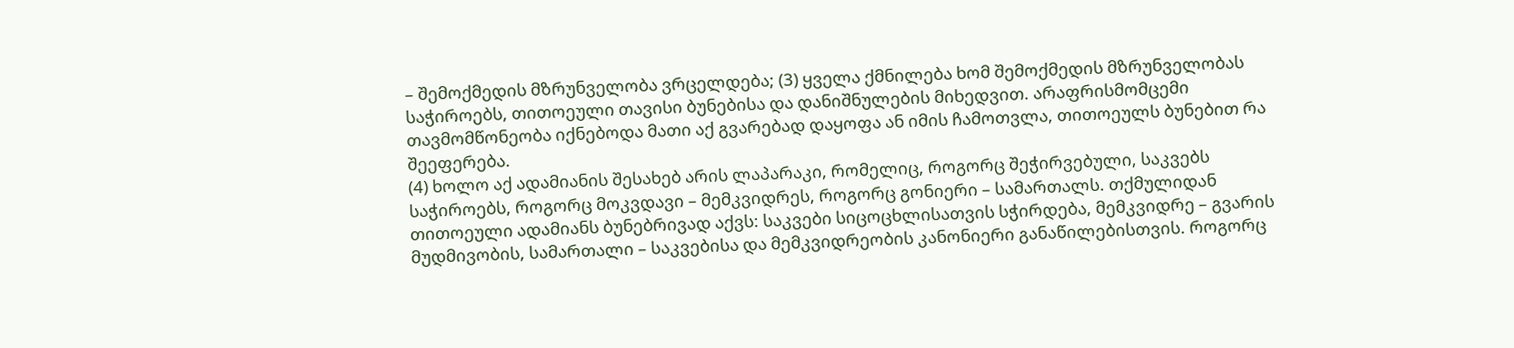– შემოქმედის მზრუნველობა ვრცელდება; (3) ყველა ქმნილება ხომ შემოქმედის მზრუნველობას საჭიროებს, თითოეული თავისი ბუნებისა და დანიშნულების მიხედვით. არაფრისმომცემი თავმომწონეობა იქნებოდა მათი აქ გვარებად დაყოფა ან იმის ჩამოთვლა, თითოეულს ბუნებით რა შეეფერება.
(4) ხოლო აქ ადამიანის შესახებ არის ლაპარაკი, რომელიც, როგორც შეჭირვებული, საკვებს საჭიროებს, როგორც მოკვდავი – მემკვიდრეს, როგორც გონიერი – სამართალს. თქმულიდან თითოეული ადამიანს ბუნებრივად აქვს: საკვები სიცოცხლისათვის სჭირდება, მემკვიდრე – გვარის მუდმივობის, სამართალი – საკვებისა და მემკვიდრეობის კანონიერი განაწილებისთვის. როგორც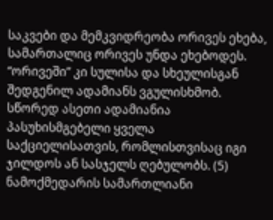საკვები და მემკვიდრეობა ორივეს ეხება, სამართალიც ორივეს უნდა ეხებოდეს. “ორივეში” კი სულისა და სხეულისგან შედგენილ ადამიანს ვგულისხმობ. სწორედ ასეთი ადამიანია პასუხისმგებელი ყველა საქციელისათვის, რომლისთვისაც იგი ჯილდოს ან სასჯელს ღებულობს. (5) ნამოქმედარის სამართლიანი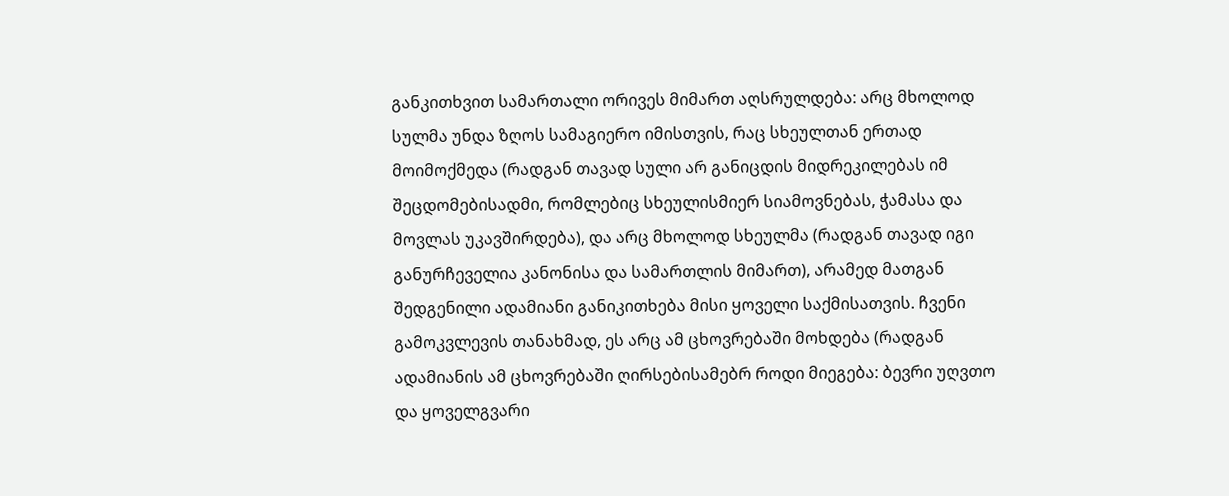განკითხვით სამართალი ორივეს მიმართ აღსრულდება: არც მხოლოდ სულმა უნდა ზღოს სამაგიერო იმისთვის, რაც სხეულთან ერთად მოიმოქმედა (რადგან თავად სული არ განიცდის მიდრეკილებას იმ შეცდომებისადმი, რომლებიც სხეულისმიერ სიამოვნებას, ჭამასა და მოვლას უკავშირდება), და არც მხოლოდ სხეულმა (რადგან თავად იგი განურჩეველია კანონისა და სამართლის მიმართ), არამედ მათგან შედგენილი ადამიანი განიკითხება მისი ყოველი საქმისათვის. ჩვენი გამოკვლევის თანახმად, ეს არც ამ ცხოვრებაში მოხდება (რადგან ადამიანის ამ ცხოვრებაში ღირსებისამებრ როდი მიეგება: ბევრი უღვთო და ყოველგვარი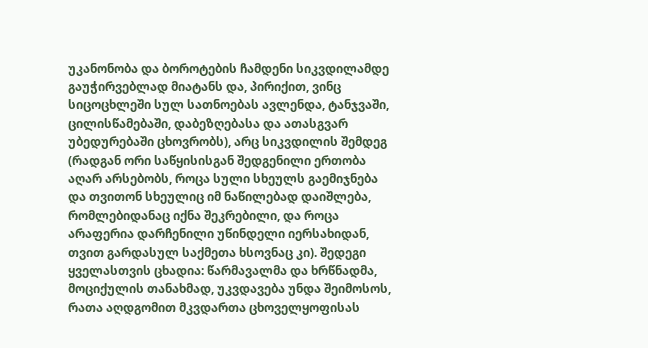უკანონობა და ბოროტების ჩამდენი სიკვდილამდე გაუჭირვებლად მიატანს და, პირიქით, ვინც სიცოცხლეში სულ სათნოებას ავლენდა, ტანჯვაში, ცილისწამებაში, დაბეზღებასა და ათასგვარ უბედურებაში ცხოვრობს), არც სიკვდილის შემდეგ (რადგან ორი საწყისისგან შედგენილი ერთობა აღარ არსებობს, როცა სული სხეულს გაემიჯნება და თვითონ სხეულიც იმ ნაწილებად დაიშლება, რომლებიდანაც იქნა შეკრებილი, და როცა არაფერია დარჩენილი უწინდელი იერსახიდან, თვით გარდასულ საქმეთა ხსოვნაც კი). შედეგი ყველასთვის ცხადია: წარმავალმა და ხრწნადმა, მოციქულის თანახმად, უკვდავება უნდა შეიმოსოს, რათა აღდგომით მკვდართა ცხოველყოფისას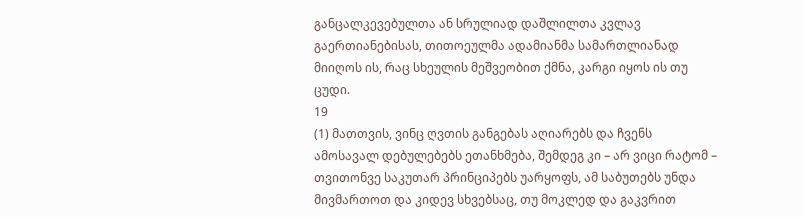განცალკევებულთა ან სრულიად დაშლილთა კვლავ გაერთიანებისას, თითოეულმა ადამიანმა სამართლიანად მიიღოს ის, რაც სხეულის მეშვეობით ქმნა, კარგი იყოს ის თუ ცუდი.
19
(1) მათთვის, ვინც ღვთის განგებას აღიარებს და ჩვენს ამოსავალ დებულებებს ეთანხმება, შემდეგ კი – არ ვიცი რატომ – თვითონვე საკუთარ პრინციპებს უარყოფს, ამ საბუთებს უნდა მივმართოთ და კიდევ სხვებსაც, თუ მოკლედ და გაკვრით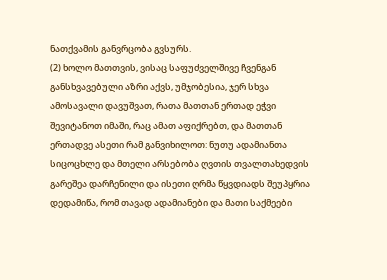ნათქვამის განვრცობა გვსურს.
(2) ხოლო მათთვის, ვისაც საფუძველშივე ჩვენგან განსხვავებული აზრი აქვს, უმჯობესია, ჯერ სხვა ამოსავალი დავუშვათ, რათა მათთან ერთად ეჭვი შევიტანოთ იმაში, რაც ამათ აფიქრებთ, და მათთან ერთადვე ასეთი რამ განვიხილოთ: ნუთუ ადამიანთა სიცოცხლე და მთელი არსებობა ღვთის თვალთახედვის გარეშეა დარჩენილი და ისეთი ღრმა წყვდიადს შეუპყრია დედამიწა, რომ თავად ადამიანები და მათი საქმეები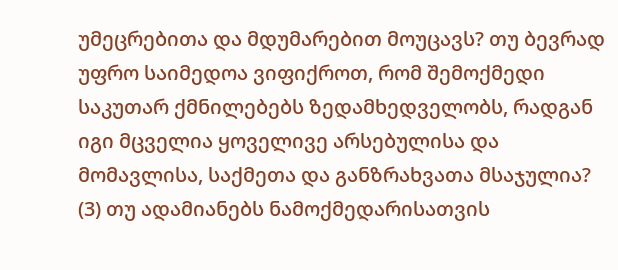უმეცრებითა და მდუმარებით მოუცავს? თუ ბევრად უფრო საიმედოა ვიფიქროთ, რომ შემოქმედი საკუთარ ქმნილებებს ზედამხედველობს, რადგან იგი მცველია ყოველივე არსებულისა და მომავლისა, საქმეთა და განზრახვათა მსაჯულია?
(3) თუ ადამიანებს ნამოქმედარისათვის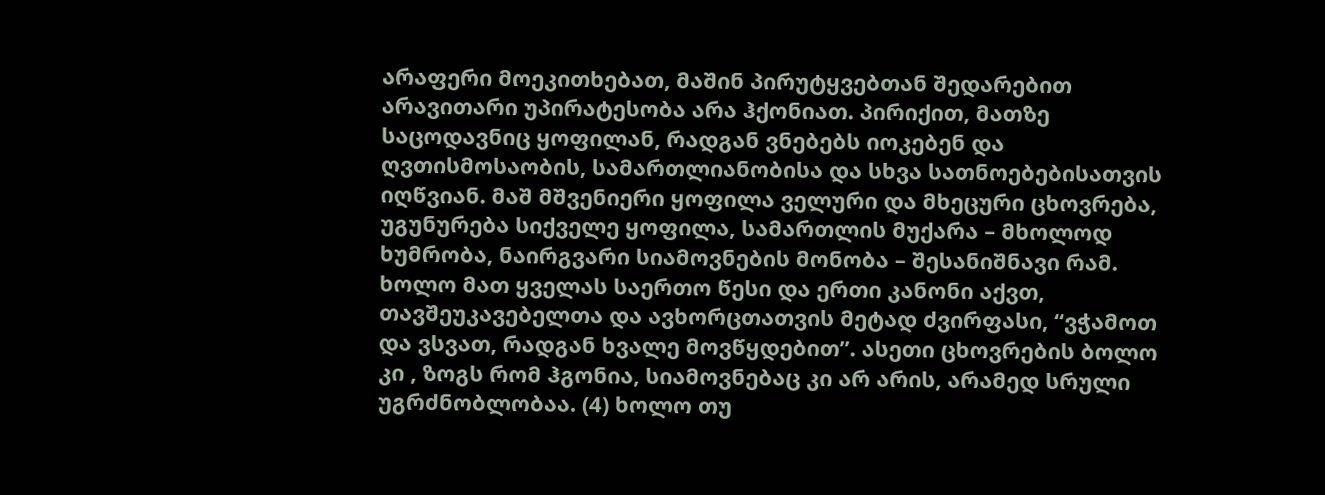არაფერი მოეკითხებათ, მაშინ პირუტყვებთან შედარებით არავითარი უპირატესობა არა ჰქონიათ. პირიქით, მათზე საცოდავნიც ყოფილან, რადგან ვნებებს იოკებენ და ღვთისმოსაობის, სამართლიანობისა და სხვა სათნოებებისათვის იღწვიან. მაშ მშვენიერი ყოფილა ველური და მხეცური ცხოვრება, უგუნურება სიქველე ყოფილა, სამართლის მუქარა – მხოლოდ ხუმრობა, ნაირგვარი სიამოვნების მონობა – შესანიშნავი რამ. ხოლო მათ ყველას საერთო წესი და ერთი კანონი აქვთ, თავშეუკავებელთა და ავხორცთათვის მეტად ძვირფასი, “ვჭამოთ და ვსვათ, რადგან ხვალე მოვწყდებით”. ასეთი ცხოვრების ბოლო კი , ზოგს რომ ჰგონია, სიამოვნებაც კი არ არის, არამედ სრული უგრძნობლობაა. (4) ხოლო თუ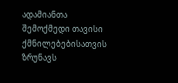ადამიანთა შემოქმედი თავისი ქმნილებებისათვის ზრუნავს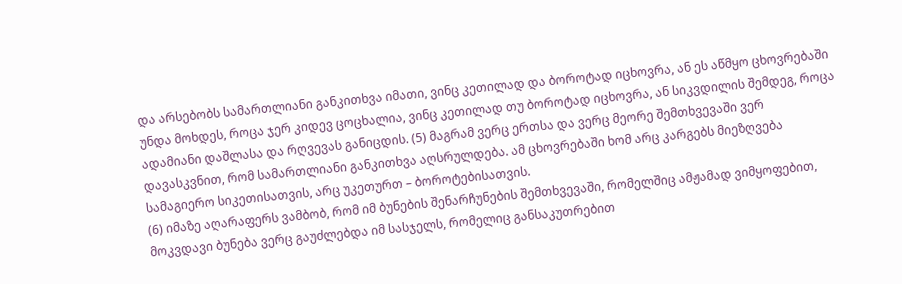და არსებობს სამართლიანი განკითხვა იმათი, ვინც კეთილად და ბოროტად იცხოვრა, ან ეს აწმყო ცხოვრებაში უნდა მოხდეს, როცა ჯერ კიდევ ცოცხალია, ვინც კეთილად თუ ბოროტად იცხოვრა, ან სიკვდილის შემდეგ, როცა ადამიანი დაშლასა და რღვევას განიცდის. (5) მაგრამ ვერც ერთსა და ვერც მეორე შემთხვევაში ვერ დავასკვნით, რომ სამართლიანი განკითხვა აღსრულდება. ამ ცხოვრებაში ხომ არც კარგებს მიეზღვება სამაგიერო სიკეთისათვის, არც უკეთურთ – ბოროტებისათვის.
(6) იმაზე აღარაფერს ვამბობ, რომ იმ ბუნების შენარჩუნების შემთხვევაში, რომელშიც ამჟამად ვიმყოფებით, მოკვდავი ბუნება ვერც გაუძლებდა იმ სასჯელს, რომელიც განსაკუთრებით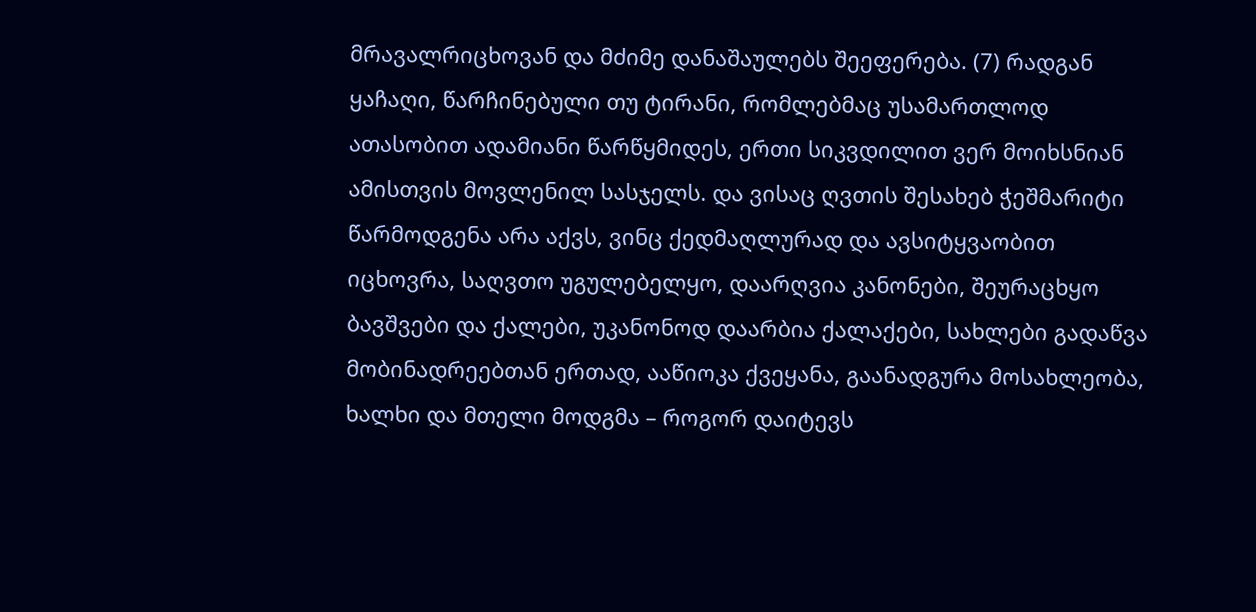მრავალრიცხოვან და მძიმე დანაშაულებს შეეფერება. (7) რადგან ყაჩაღი, წარჩინებული თუ ტირანი, რომლებმაც უსამართლოდ ათასობით ადამიანი წარწყმიდეს, ერთი სიკვდილით ვერ მოიხსნიან ამისთვის მოვლენილ სასჯელს. და ვისაც ღვთის შესახებ ჭეშმარიტი წარმოდგენა არა აქვს, ვინც ქედმაღლურად და ავსიტყვაობით იცხოვრა, საღვთო უგულებელყო, დაარღვია კანონები, შეურაცხყო ბავშვები და ქალები, უკანონოდ დაარბია ქალაქები, სახლები გადაწვა მობინადრეებთან ერთად, ააწიოკა ქვეყანა, გაანადგურა მოსახლეობა, ხალხი და მთელი მოდგმა – როგორ დაიტევს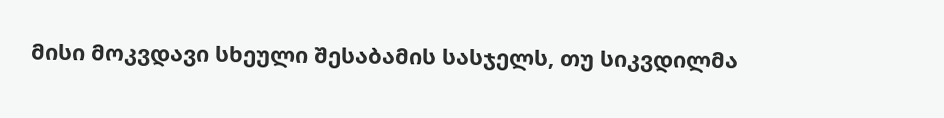მისი მოკვდავი სხეული შესაბამის სასჯელს, თუ სიკვდილმა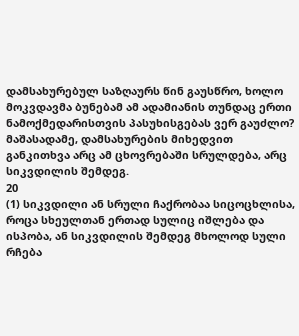დამსახურებულ საზღაურს წინ გაუსწრო, ხოლო მოკვდავმა ბუნებამ ამ ადამიანის თუნდაც ერთი ნამოქმედარისთვის პასუხისგებას ვერ გაუძლო? მაშასადამე, დამსახურების მიხედვით განკითხვა არც ამ ცხოვრებაში სრულდება, არც სიკვდილის შემდეგ.
20
(1) სიკვდილი ან სრული ჩაქრობაა სიცოცხლისა, როცა სხეულთან ერთად სულიც იშლება და ისპობა, ან სიკვდილის შემდეგ მხოლოდ სული რჩება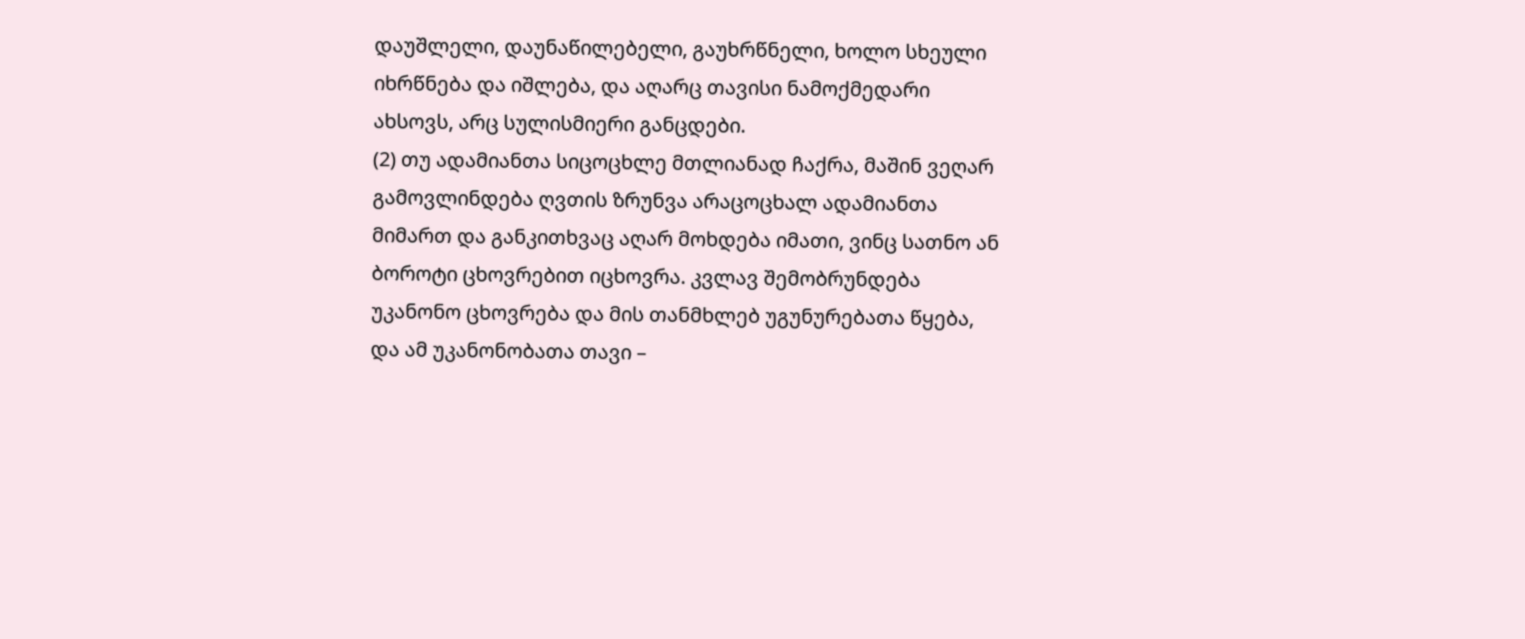დაუშლელი, დაუნაწილებელი, გაუხრწნელი, ხოლო სხეული იხრწნება და იშლება, და აღარც თავისი ნამოქმედარი ახსოვს, არც სულისმიერი განცდები.
(2) თუ ადამიანთა სიცოცხლე მთლიანად ჩაქრა, მაშინ ვეღარ გამოვლინდება ღვთის ზრუნვა არაცოცხალ ადამიანთა მიმართ და განკითხვაც აღარ მოხდება იმათი, ვინც სათნო ან ბოროტი ცხოვრებით იცხოვრა. კვლავ შემობრუნდება უკანონო ცხოვრება და მის თანმხლებ უგუნურებათა წყება, და ამ უკანონობათა თავი –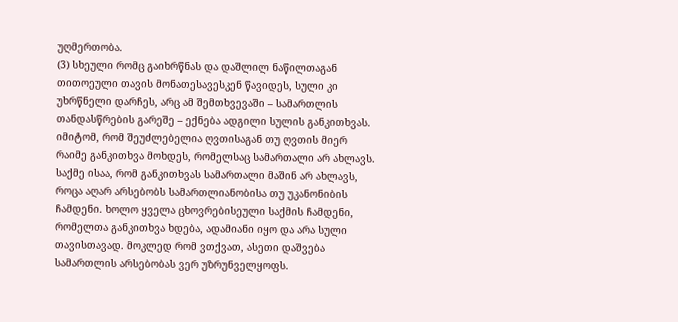უღმერთობა.
(3) სხეული რომც გაიხრწნას და დაშლილ ნაწილთაგან თითოეული თავის მონათესავესკენ წავიდეს, სული კი უხრწნელი დარჩეს, არც ამ შემთხვევაში – სამართლის თანდასწრების გარეშე – ექნება ადგილი სულის განკითხვას. იმიტომ, რომ შეუძლებელია ღვთისაგან თუ ღვთის მიერ რაიმე განკითხვა მოხდეს, რომელსაც სამართალი არ ახლავს. საქმე ისაა, რომ განკითხვას სამართალი მაშინ არ ახლავს, როცა აღარ არსებობს სამართლიანობისა თუ უკანონიბის ჩამდენი. ხოლო ყველა ცხოვრებისეული საქმის ჩამდენი, რომელთა განკითხვა ხდება, ადამიანი იყო და არა სული თავისთავად. მოკლედ რომ ვთქვათ, ასეთი დაშვება სამართლის არსებობას ვერ უზრუნველყოფს.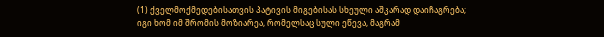(1) ქველმოქმედებისათვის პატივის მიგებისას სხეული აშკარად დაიჩაგრება; იგი ხომ იმ შრომის მოზიარეა, რომელსაც სული ეწევა, მაგრამ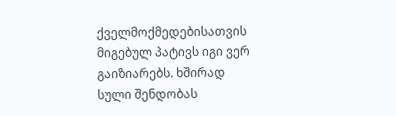ქველმოქმედებისათვის მიგებულ პატივს იგი ვერ გაიზიარებს. ხშირად სული შენდობას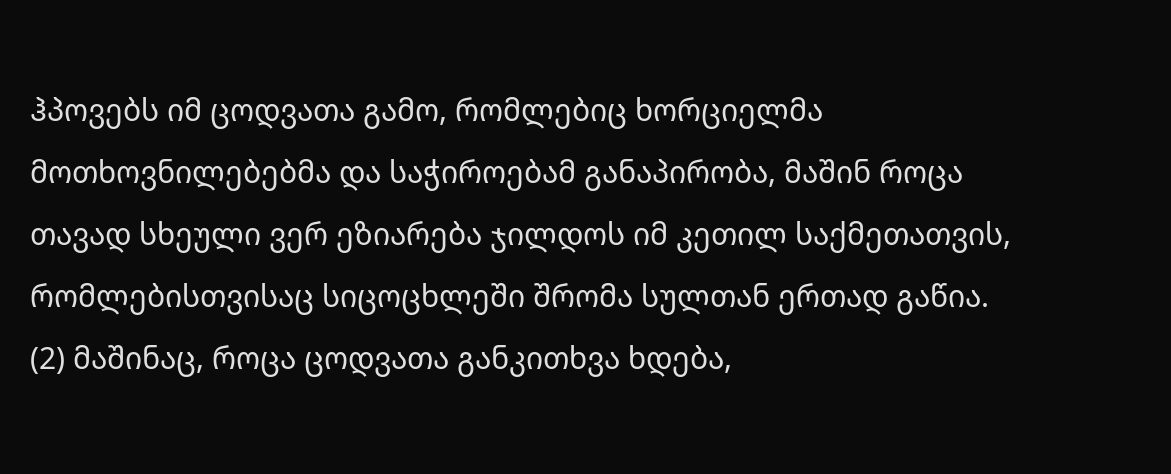ჰპოვებს იმ ცოდვათა გამო, რომლებიც ხორციელმა მოთხოვნილებებმა და საჭიროებამ განაპირობა, მაშინ როცა თავად სხეული ვერ ეზიარება ჯილდოს იმ კეთილ საქმეთათვის, რომლებისთვისაც სიცოცხლეში შრომა სულთან ერთად გაწია.
(2) მაშინაც, როცა ცოდვათა განკითხვა ხდება,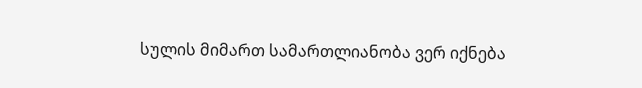სულის მიმართ სამართლიანობა ვერ იქნება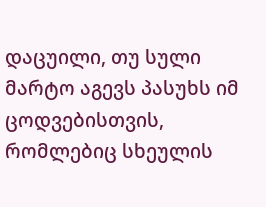დაცუილი, თუ სული მარტო აგევს პასუხს იმ ცოდვებისთვის, რომლებიც სხეულის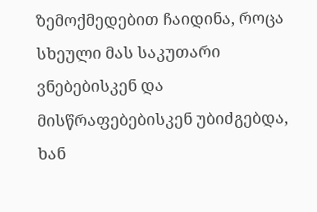ზემოქმედებით ჩაიდინა, როცა სხეული მას საკუთარი ვნებებისკენ და მისწრაფებებისკენ უბიძგებდა, ხან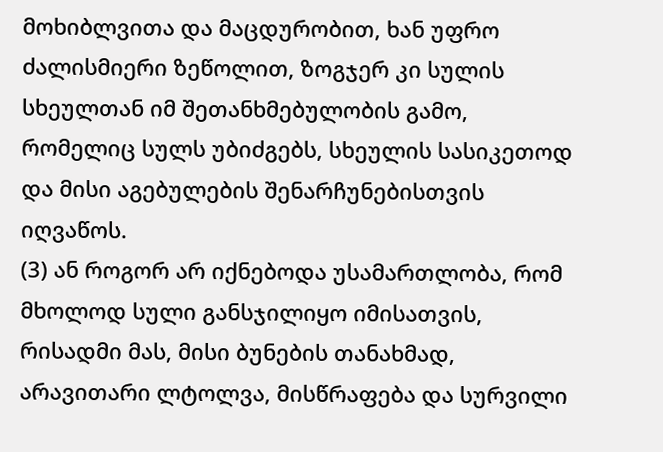მოხიბლვითა და მაცდურობით, ხან უფრო ძალისმიერი ზეწოლით, ზოგჯერ კი სულის სხეულთან იმ შეთანხმებულობის გამო, რომელიც სულს უბიძგებს, სხეულის სასიკეთოდ და მისი აგებულების შენარჩუნებისთვის იღვაწოს.
(3) ან როგორ არ იქნებოდა უსამართლობა, რომ მხოლოდ სული განსჯილიყო იმისათვის, რისადმი მას, მისი ბუნების თანახმად, არავითარი ლტოლვა, მისწრაფება და სურვილი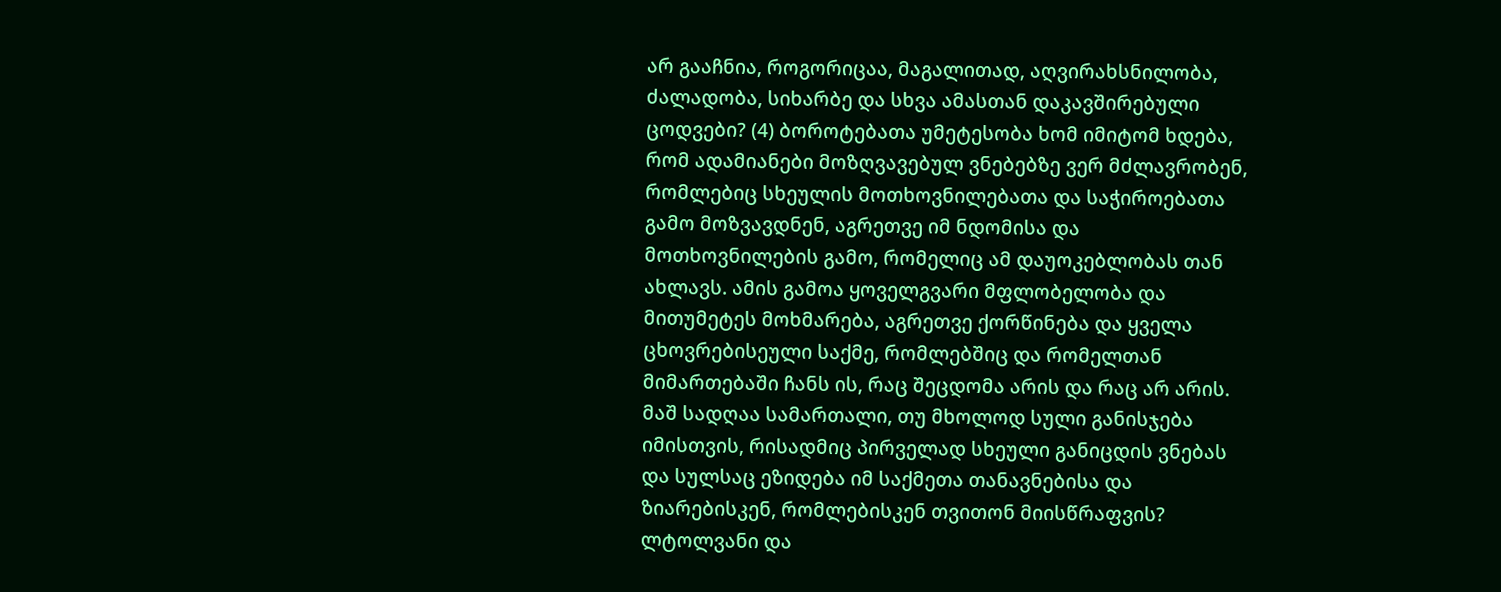არ გააჩნია, როგორიცაა, მაგალითად, აღვირახსნილობა, ძალადობა, სიხარბე და სხვა ამასთან დაკავშირებული ცოდვები? (4) ბოროტებათა უმეტესობა ხომ იმიტომ ხდება, რომ ადამიანები მოზღვავებულ ვნებებზე ვერ მძლავრობენ, რომლებიც სხეულის მოთხოვნილებათა და საჭიროებათა გამო მოზვავდნენ, აგრეთვე იმ ნდომისა და მოთხოვნილების გამო, რომელიც ამ დაუოკებლობას თან ახლავს. ამის გამოა ყოველგვარი მფლობელობა და მითუმეტეს მოხმარება, აგრეთვე ქორწინება და ყველა ცხოვრებისეული საქმე, რომლებშიც და რომელთან მიმართებაში ჩანს ის, რაც შეცდომა არის და რაც არ არის. მაშ სადღაა სამართალი, თუ მხოლოდ სული განისჯება იმისთვის, რისადმიც პირველად სხეული განიცდის ვნებას და სულსაც ეზიდება იმ საქმეთა თანავნებისა და ზიარებისკენ, რომლებისკენ თვითონ მიისწრაფვის? ლტოლვანი და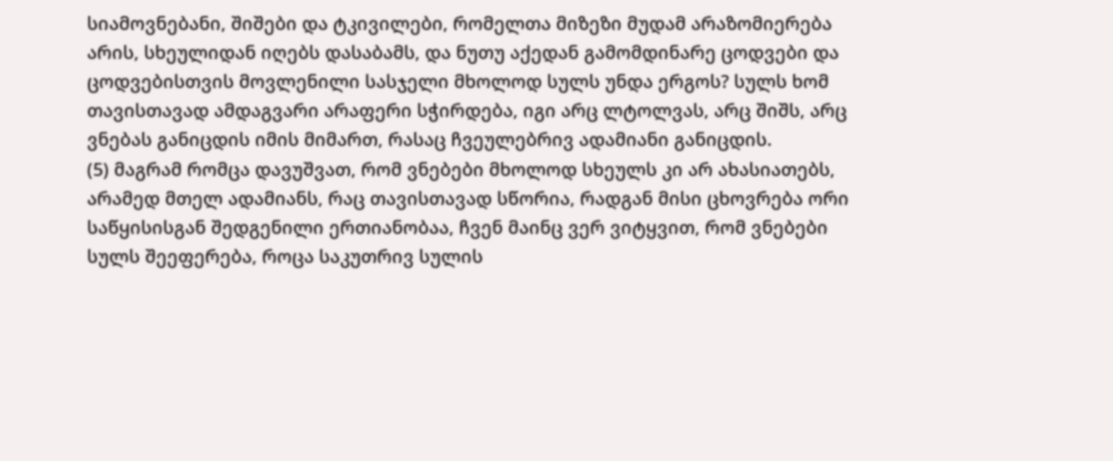სიამოვნებანი, შიშები და ტკივილები, რომელთა მიზეზი მუდამ არაზომიერება არის, სხეულიდან იღებს დასაბამს, და ნუთუ აქედან გამომდინარე ცოდვები და ცოდვებისთვის მოვლენილი სასჯელი მხოლოდ სულს უნდა ერგოს? სულს ხომ თავისთავად ამდაგვარი არაფერი სჭირდება, იგი არც ლტოლვას, არც შიშს, არც ვნებას განიცდის იმის მიმართ, რასაც ჩვეულებრივ ადამიანი განიცდის.
(5) მაგრამ რომცა დავუშვათ, რომ ვნებები მხოლოდ სხეულს კი არ ახასიათებს, არამედ მთელ ადამიანს, რაც თავისთავად სწორია, რადგან მისი ცხოვრება ორი საწყისისგან შედგენილი ერთიანობაა, ჩვენ მაინც ვერ ვიტყვით, რომ ვნებები სულს შეეფერება, როცა საკუთრივ სულის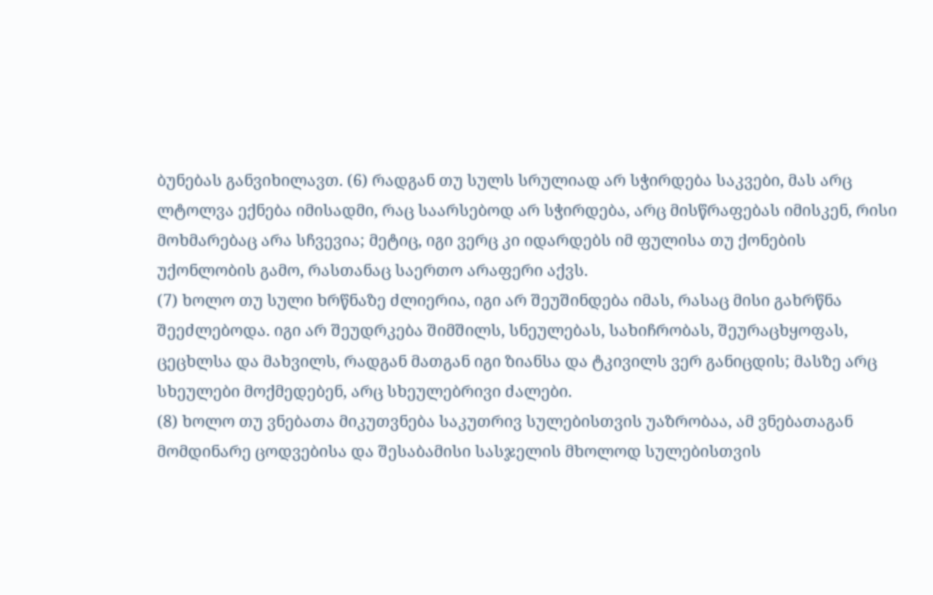ბუნებას განვიხილავთ. (6) რადგან თუ სულს სრულიად არ სჭირდება საკვები, მას არც ლტოლვა ექნება იმისადმი, რაც საარსებოდ არ სჭირდება, არც მისწრაფებას იმისკენ, რისი მოხმარებაც არა სჩვევია; მეტიც, იგი ვერც კი იდარდებს იმ ფულისა თუ ქონების უქონლობის გამო, რასთანაც საერთო არაფერი აქვს.
(7) ხოლო თუ სული ხრწნაზე ძლიერია, იგი არ შეუშინდება იმას, რასაც მისი გახრწნა შეეძლებოდა. იგი არ შეუდრკება შიმშილს, სნეულებას, სახიჩრობას, შეურაცხყოფას, ცეცხლსა და მახვილს, რადგან მათგან იგი ზიანსა და ტკივილს ვერ განიცდის; მასზე არც სხეულები მოქმედებენ, არც სხეულებრივი ძალები.
(8) ხოლო თუ ვნებათა მიკუთვნება საკუთრივ სულებისთვის უაზრობაა, ამ ვნებათაგან მომდინარე ცოდვებისა და შესაბამისი სასჯელის მხოლოდ სულებისთვის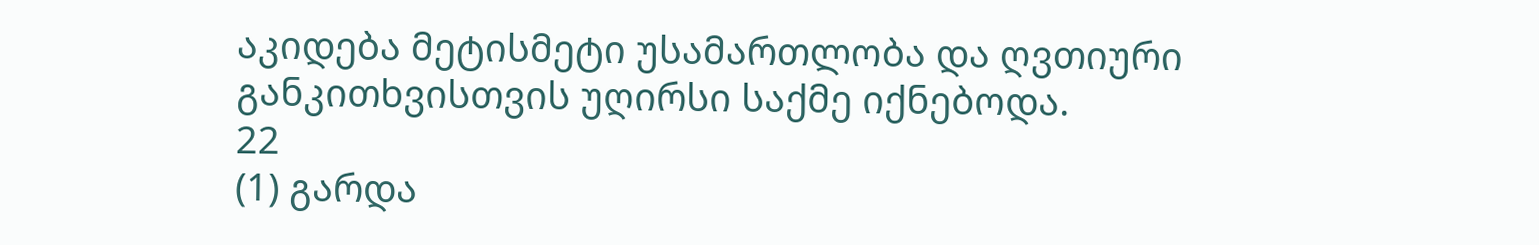აკიდება მეტისმეტი უსამართლობა და ღვთიური განკითხვისთვის უღირსი საქმე იქნებოდა.
22
(1) გარდა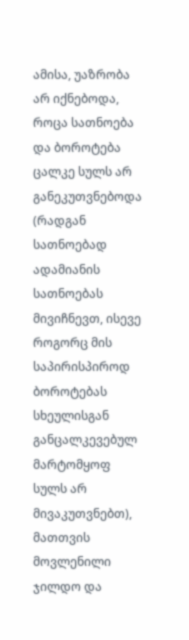ამისა, უაზრობა არ იქნებოდა, როცა სათნოება და ბოროტება ცალკე სულს არ განეკუთვნებოდა (რადგან სათნოებად ადამიანის სათნოებას მივიჩნევთ, ისევე როგორც მის საპირისპიროდ ბოროტებას სხეულისგან განცალკევებულ მარტომყოფ სულს არ მივაკუთვნებთ), მათთვის მოვლენილი ჯილდო და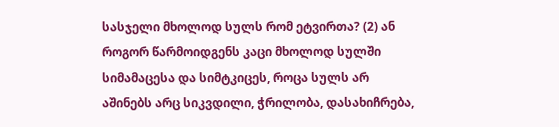სასჯელი მხოლოდ სულს რომ ეტვირთა? (2) ან როგორ წარმოიდგენს კაცი მხოლოდ სულში სიმამაცესა და სიმტკიცეს, როცა სულს არ აშინებს არც სიკვდილი, ჭრილობა, დასახიჩრება,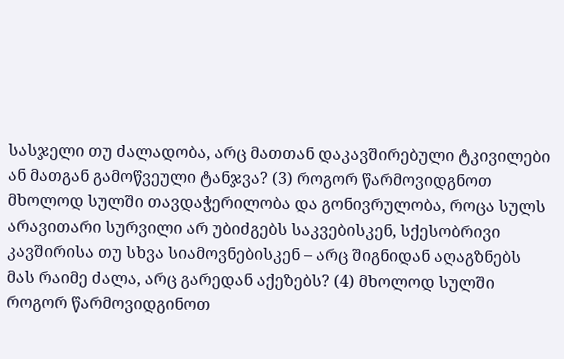სასჯელი თუ ძალადობა, არც მათთან დაკავშირებული ტკივილები ან მათგან გამოწვეული ტანჯვა? (3) როგორ წარმოვიდგნოთ მხოლოდ სულში თავდაჭერილობა და გონივრულობა, როცა სულს არავითარი სურვილი არ უბიძგებს საკვებისკენ, სქესობრივი კავშირისა თუ სხვა სიამოვნებისკენ – არც შიგნიდან აღაგზნებს მას რაიმე ძალა, არც გარედან აქეზებს? (4) მხოლოდ სულში როგორ წარმოვიდგინოთ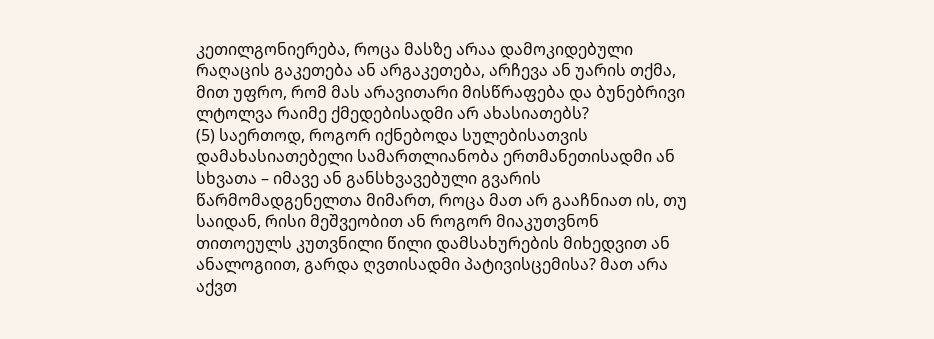კეთილგონიერება, როცა მასზე არაა დამოკიდებული რაღაცის გაკეთება ან არგაკეთება, არჩევა ან უარის თქმა, მით უფრო, რომ მას არავითარი მისწრაფება და ბუნებრივი ლტოლვა რაიმე ქმედებისადმი არ ახასიათებს?
(5) საერთოდ, როგორ იქნებოდა სულებისათვის დამახასიათებელი სამართლიანობა ერთმანეთისადმი ან სხვათა – იმავე ან განსხვავებული გვარის წარმომადგენელთა მიმართ, როცა მათ არ გააჩნიათ ის, თუ საიდან, რისი მეშვეობით ან როგორ მიაკუთვნონ თითოეულს კუთვნილი წილი დამსახურების მიხედვით ან ანალოგიით, გარდა ღვთისადმი პატივისცემისა? მათ არა აქვთ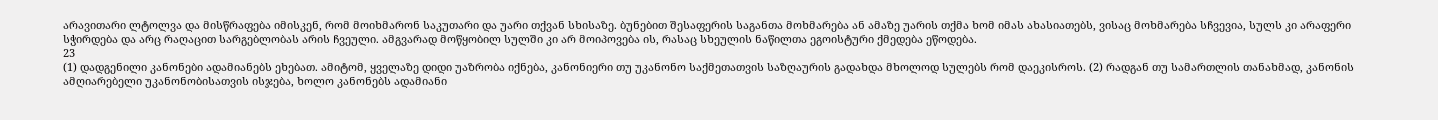არავითარი ლტოლვა და მისწრაფება იმისკენ, რომ მოიხმარონ საკუთარი და უარი თქვან სხისაზე. ბუნებით შესაფერის საგანთა მოხმარება ან ამაზე უარის თქმა ხომ იმას ახასიათებს, ვისაც მოხმარება სჩვევია, სულს კი არაფერი სჭირდება და არც რაღაცით სარგებლობას არის ჩვეული. ამგვარად მოწყობილ სულში კი არ მოიპოვება ის, რასაც სხეულის ნაწილთა ეგოისტური ქმედება ეწოდება.
23
(1) დადგენილი კანონები ადამიანებს ეხებათ. ამიტომ, ყველაზე დიდი უაზრობა იქნება, კანონიერი თუ უკანონო საქმეთათვის საზღაურის გადახდა მხოლოდ სულებს რომ დაეკისროს. (2) რადგან თუ სამართლის თანახმად, კანონის ამღიარებელი უკანონობისათვის ისჯება, ხოლო კანონებს ადამიანი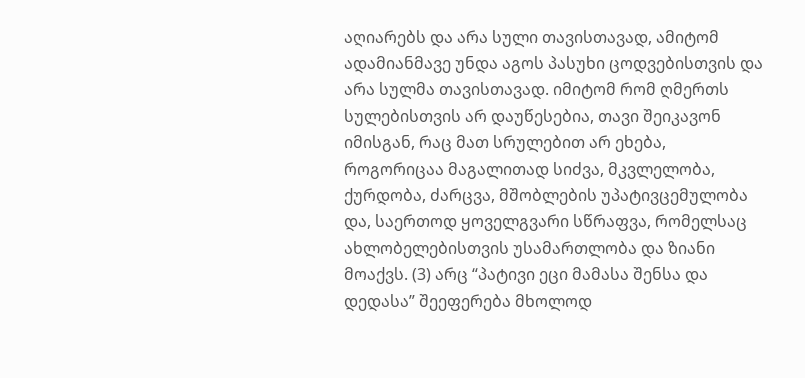აღიარებს და არა სული თავისთავად, ამიტომ ადამიანმავე უნდა აგოს პასუხი ცოდვებისთვის და არა სულმა თავისთავად. იმიტომ რომ ღმერთს სულებისთვის არ დაუწესებია, თავი შეიკავონ იმისგან, რაც მათ სრულებით არ ეხება, როგორიცაა მაგალითად სიძვა, მკვლელობა, ქურდობა, ძარცვა, მშობლების უპატივცემულობა და, საერთოდ ყოველგვარი სწრაფვა, რომელსაც ახლობელებისთვის უსამართლობა და ზიანი მოაქვს. (3) არც “პატივი ეცი მამასა შენსა და დედასა” შეეფერება მხოლოდ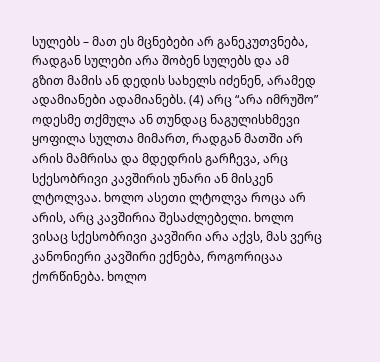სულებს – მათ ეს მცნებები არ განეკუთვნება, რადგან სულები არა შობენ სულებს და ამ გზით მამის ან დედის სახელს იძენენ, არამედ ადამიანები ადამიანებს. (4) არც “არა იმრუშო” ოდესმე თქმულა ან თუნდაც ნაგულისხმევი ყოფილა სულთა მიმართ, რადგან მათში არ არის მამრისა და მდედრის გარჩევა, არც სქესობრივი კავშირის უნარი ან მისკენ ლტოლვაა. ხოლო ასეთი ლტოლვა როცა არ არის, არც კავშირია შესაძლებელი. ხოლო ვისაც სქესობრივი კავშირი არა აქვს, მას ვერც კანონიერი კავშირი ექნება, როგორიცაა ქორწინება. ხოლო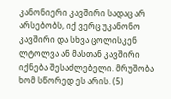კანონიერი კავშირი სადაც არ არსებობს, იქ ვერც უკანონო კავშირი და სხვა ცოლისკენ ლტოლვა ან მასთან კავშირი იქნება შესაძლებელი. მრუშობა ხომ სწორედ ეს არის. (5)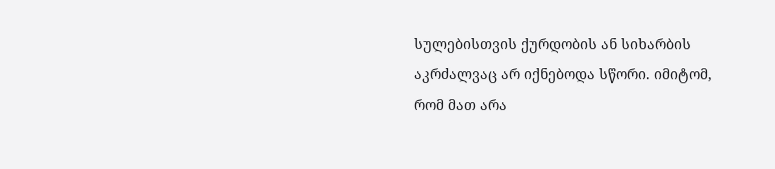სულებისთვის ქურდობის ან სიხარბის აკრძალვაც არ იქნებოდა სწორი. იმიტომ, რომ მათ არა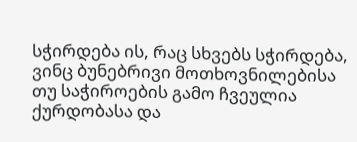სჭირდება ის, რაც სხვებს სჭირდება, ვინც ბუნებრივი მოთხოვნილებისა თუ საჭიროების გამო ჩვეულია ქურდობასა და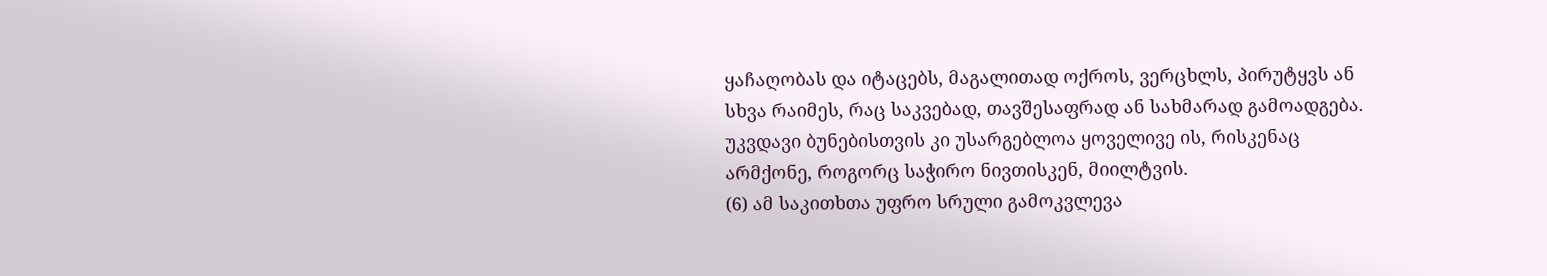ყაჩაღობას და იტაცებს, მაგალითად ოქროს, ვერცხლს, პირუტყვს ან სხვა რაიმეს, რაც საკვებად, თავშესაფრად ან სახმარად გამოადგება. უკვდავი ბუნებისთვის კი უსარგებლოა ყოველივე ის, რისკენაც არმქონე, როგორც საჭირო ნივთისკენ, მიილტვის.
(6) ამ საკითხთა უფრო სრული გამოკვლევა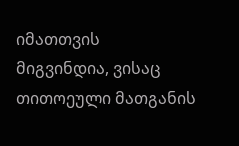იმათთვის მიგვინდია, ვისაც თითოეული მათგანის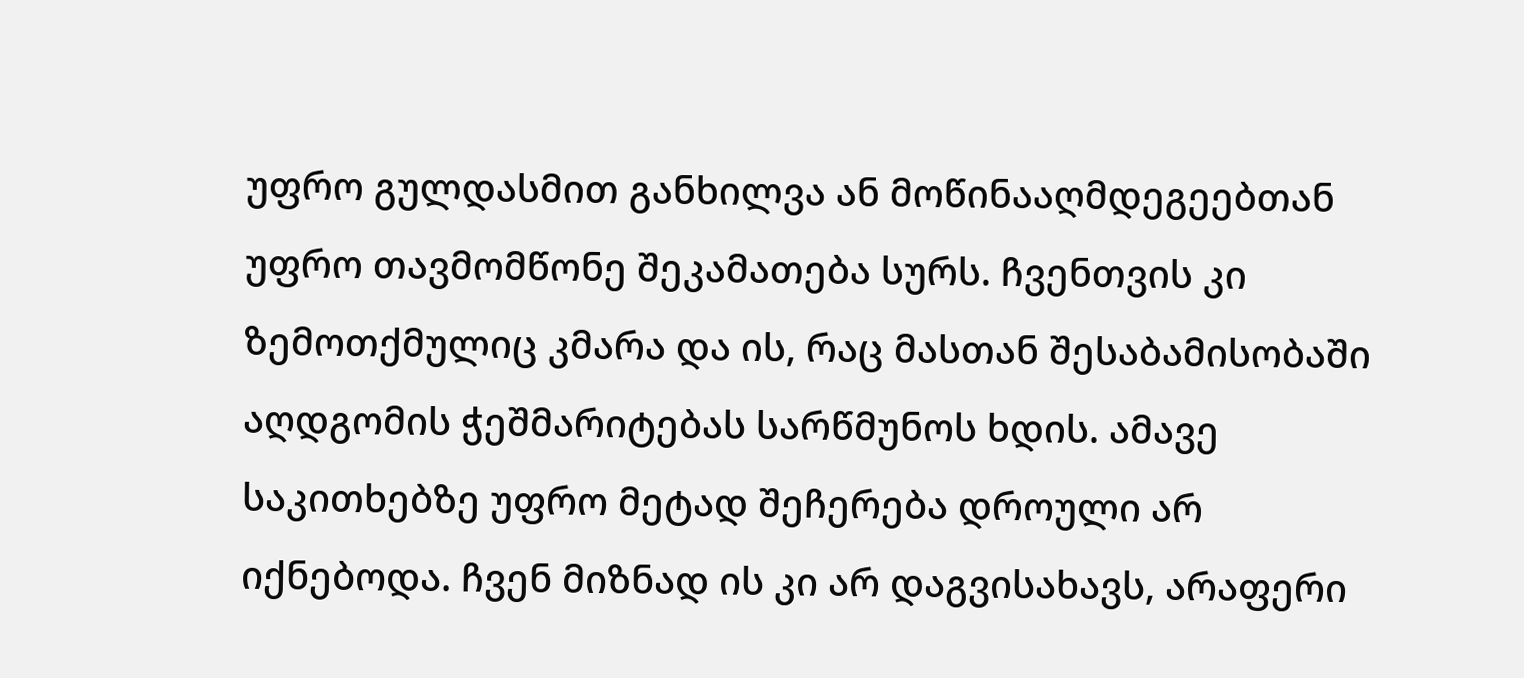უფრო გულდასმით განხილვა ან მოწინააღმდეგეებთან უფრო თავმომწონე შეკამათება სურს. ჩვენთვის კი ზემოთქმულიც კმარა და ის, რაც მასთან შესაბამისობაში აღდგომის ჭეშმარიტებას სარწმუნოს ხდის. ამავე საკითხებზე უფრო მეტად შეჩერება დროული არ იქნებოდა. ჩვენ მიზნად ის კი არ დაგვისახავს, არაფერი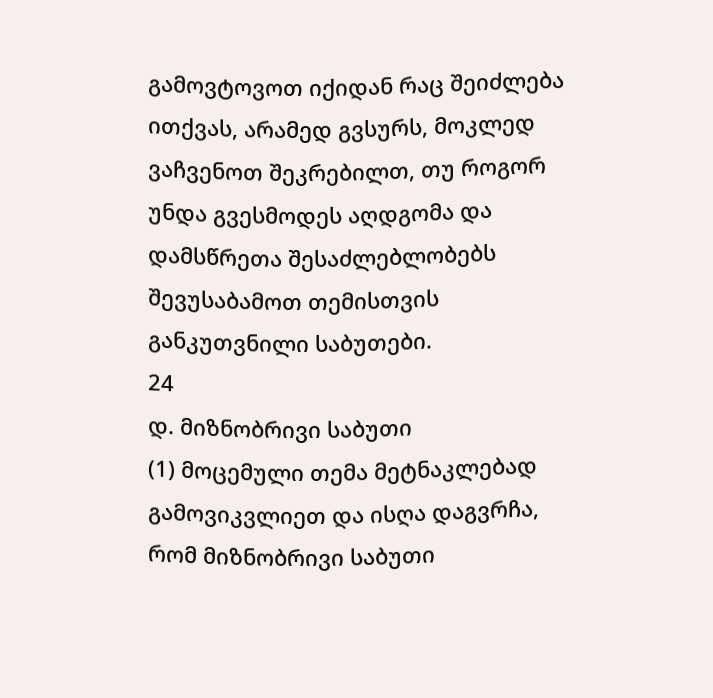გამოვტოვოთ იქიდან რაც შეიძლება ითქვას, არამედ გვსურს, მოკლედ ვაჩვენოთ შეკრებილთ, თუ როგორ უნდა გვესმოდეს აღდგომა და დამსწრეთა შესაძლებლობებს შევუსაბამოთ თემისთვის განკუთვნილი საბუთები.
24
დ. მიზნობრივი საბუთი
(1) მოცემული თემა მეტნაკლებად გამოვიკვლიეთ და ისღა დაგვრჩა, რომ მიზნობრივი საბუთი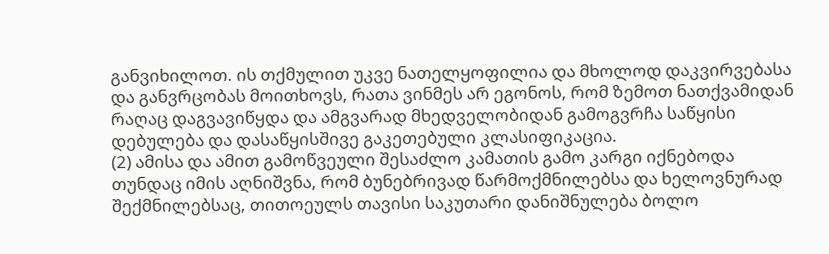განვიხილოთ. ის თქმულით უკვე ნათელყოფილია და მხოლოდ დაკვირვებასა და განვრცობას მოითხოვს, რათა ვინმეს არ ეგონოს, რომ ზემოთ ნათქვამიდან რაღაც დაგვავიწყდა და ამგვარად მხედველობიდან გამოგვრჩა საწყისი დებულება და დასაწყისშივე გაკეთებული კლასიფიკაცია.
(2) ამისა და ამით გამოწვეული შესაძლო კამათის გამო კარგი იქნებოდა თუნდაც იმის აღნიშვნა, რომ ბუნებრივად წარმოქმნილებსა და ხელოვნურად შექმნილებსაც, თითოეულს თავისი საკუთარი დანიშნულება ბოლო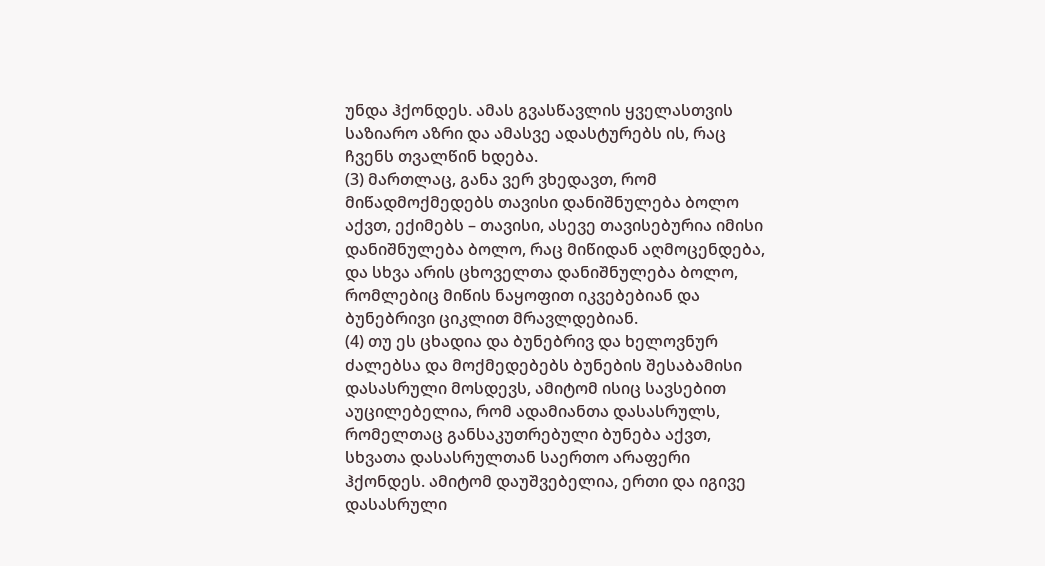უნდა ჰქონდეს. ამას გვასწავლის ყველასთვის საზიარო აზრი და ამასვე ადასტურებს ის, რაც ჩვენს თვალწინ ხდება.
(3) მართლაც, განა ვერ ვხედავთ, რომ მიწადმოქმედებს თავისი დანიშნულება ბოლო აქვთ, ექიმებს – თავისი, ასევე თავისებურია იმისი დანიშნულება ბოლო, რაც მიწიდან აღმოცენდება, და სხვა არის ცხოველთა დანიშნულება ბოლო, რომლებიც მიწის ნაყოფით იკვებებიან და ბუნებრივი ციკლით მრავლდებიან.
(4) თუ ეს ცხადია და ბუნებრივ და ხელოვნურ ძალებსა და მოქმედებებს ბუნების შესაბამისი დასასრული მოსდევს, ამიტომ ისიც სავსებით აუცილებელია, რომ ადამიანთა დასასრულს, რომელთაც განსაკუთრებული ბუნება აქვთ, სხვათა დასასრულთან საერთო არაფერი ჰქონდეს. ამიტომ დაუშვებელია, ერთი და იგივე დასასრული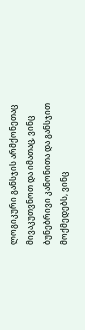ლოგიკური განსჯის არმქონეთაც მივაკუთვნოთ და იმათაც, ვინც ბუნებრივი კანონითა და განსჯით მოქმედებს, ვინც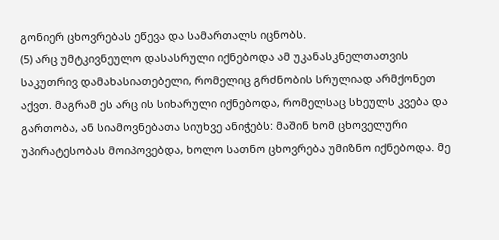გონიერ ცხოვრებას ეწევა და სამართალს იცნობს.
(5) არც უმტკივნეულო დასასრული იქნებოდა ამ უკანასკნელთათვის საკუთრივ დამახასიათებელი, რომელიც გრძნობის სრულიად არმქონეთ აქვთ. მაგრამ ეს არც ის სიხარული იქნებოდა, რომელსაც სხეულს კვება და გართობა, ან სიამოვნებათა სიუხვე ანიჭებს: მაშინ ხომ ცხოველური უპირატესობას მოიპოვებდა, ხოლო სათნო ცხოვრება უმიზნო იქნებოდა. მე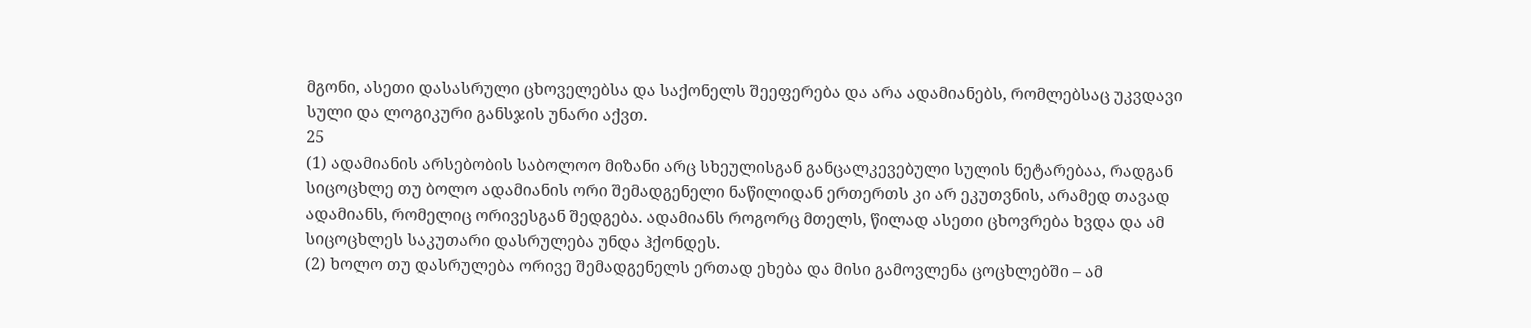მგონი, ასეთი დასასრული ცხოველებსა და საქონელს შეეფერება და არა ადამიანებს, რომლებსაც უკვდავი სული და ლოგიკური განსჯის უნარი აქვთ.
25
(1) ადამიანის არსებობის საბოლოო მიზანი არც სხეულისგან განცალკევებული სულის ნეტარებაა, რადგან სიცოცხლე თუ ბოლო ადამიანის ორი შემადგენელი ნაწილიდან ერთერთს კი არ ეკუთვნის, არამედ თავად ადამიანს, რომელიც ორივესგან შედგება. ადამიანს როგორც მთელს, წილად ასეთი ცხოვრება ხვდა და ამ სიცოცხლეს საკუთარი დასრულება უნდა ჰქონდეს.
(2) ხოლო თუ დასრულება ორივე შემადგენელს ერთად ეხება და მისი გამოვლენა ცოცხლებში – ამ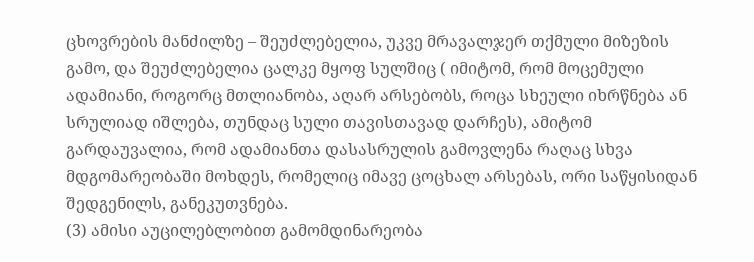ცხოვრების მანძილზე – შეუძლებელია, უკვე მრავალჯერ თქმული მიზეზის გამო, და შეუძლებელია ცალკე მყოფ სულშიც ( იმიტომ, რომ მოცემული ადამიანი, როგორც მთლიანობა, აღარ არსებობს, როცა სხეული იხრწნება ან სრულიად იშლება, თუნდაც სული თავისთავად დარჩეს), ამიტომ გარდაუვალია, რომ ადამიანთა დასასრულის გამოვლენა რაღაც სხვა მდგომარეობაში მოხდეს, რომელიც იმავე ცოცხალ არსებას, ორი საწყისიდან შედგენილს, განეკუთვნება.
(3) ამისი აუცილებლობით გამომდინარეობა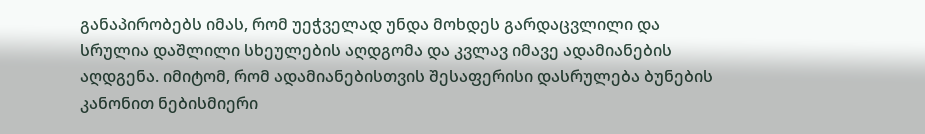განაპირობებს იმას, რომ უეჭველად უნდა მოხდეს გარდაცვლილი და სრულია დაშლილი სხეულების აღდგომა და კვლავ იმავე ადამიანების აღდგენა. იმიტომ, რომ ადამიანებისთვის შესაფერისი დასრულება ბუნების კანონით ნებისმიერი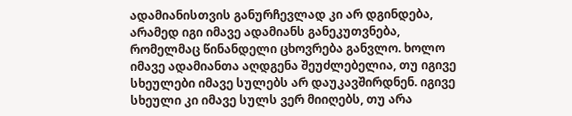ადამიანისთვის განურჩევლად კი არ დგინდება, არამედ იგი იმავე ადამიანს განეკუთვნება, რომელმაც წინანდელი ცხოვრება განვლო. ხოლო იმავე ადამიანთა აღდგენა შეუძლებელია, თუ იგივე სხეულები იმავე სულებს არ დაუკავშირდნენ. იგივე სხეული კი იმავე სულს ვერ მიიღებს, თუ არა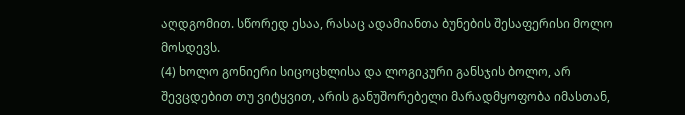აღდგომით. სწორედ ესაა, რასაც ადამიანთა ბუნების შესაფერისი მოლო მოსდევს.
(4) ხოლო გონიერი სიცოცხლისა და ლოგიკური განსჯის ბოლო, არ შევცდებით თუ ვიტყვით, არის განუშორებელი მარადმყოფობა იმასთან,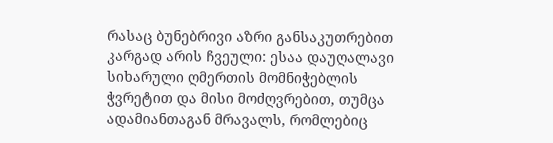რასაც ბუნებრივი აზრი განსაკუთრებით კარგად არის ჩვეული: ესაა დაუღალავი სიხარული ღმერთის მომნიჭებლის ჭვრეტით და მისი მოძღვრებით, თუმცა ადამიანთაგან მრავალს, რომლებიც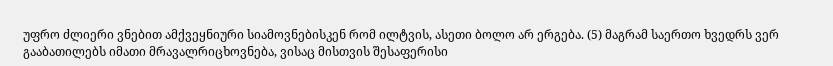უფრო ძლიერი ვნებით ამქვეყნიური სიამოვნებისკენ რომ ილტვის, ასეთი ბოლო არ ერგება. (5) მაგრამ საერთო ხვედრს ვერ გააბათილებს იმათი მრავალრიცხოვნება, ვისაც მისთვის შესაფერისი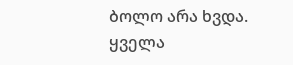ბოლო არა ხვდა. ყველა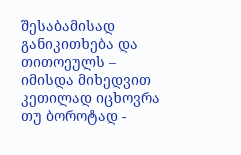შესაბამისად განიკითხება და თითოეულს – იმისდა მიხედვით კეთილად იცხოვრა თუ ბოროტად -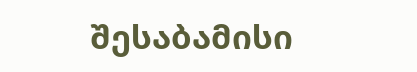შესაბამისი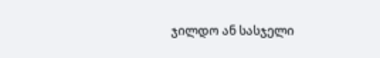ჯილდო ან სასჯელი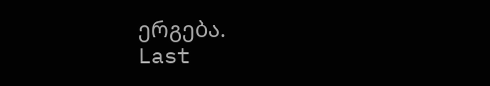ერგება.
Last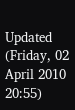Updated (Friday, 02 April 2010 20:55)